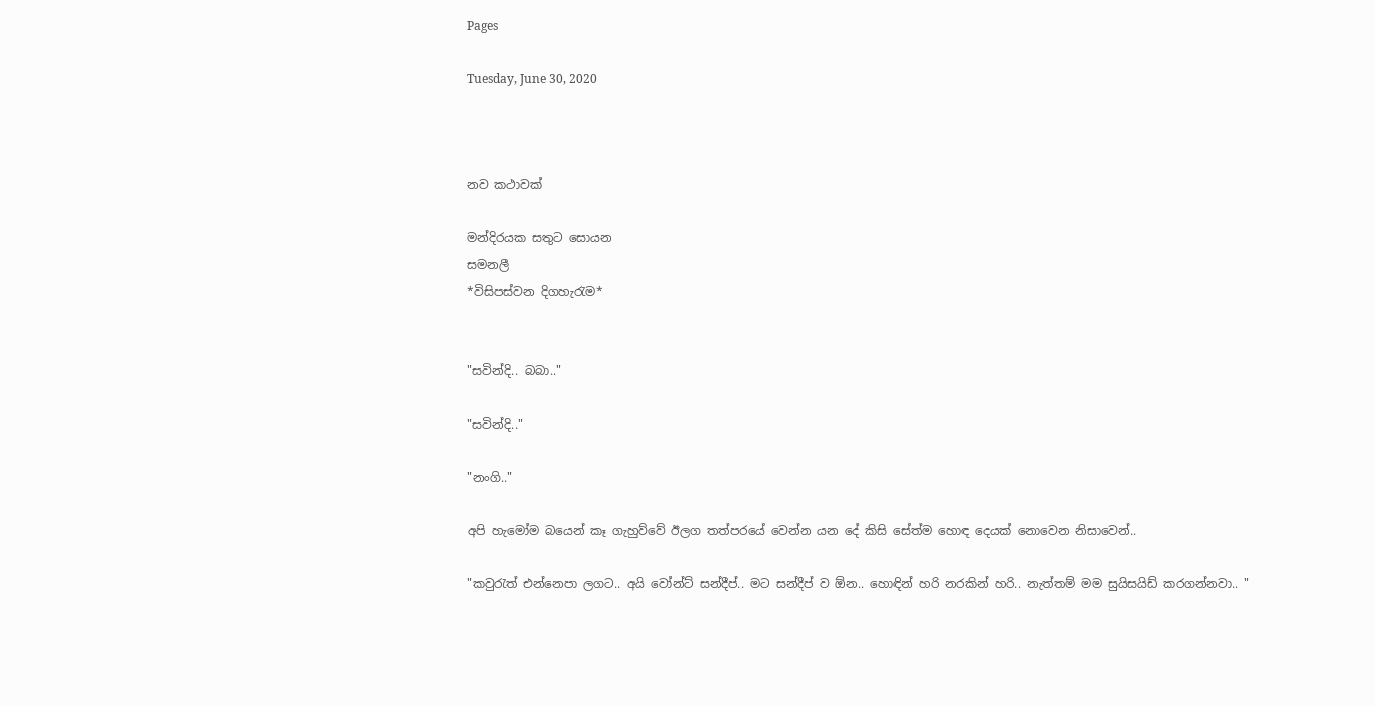Pages

Tuesday, June 30, 2020



නව කථාවක්

මන්දිරයක සතුට සොයන
සමනලී
*විසිපස්වන දිගහැරැම*


"සවින්දි.. බබා.."

"සවින්දි.."

"නංගි.."

අපි හැමෝම බයෙන් කෑ ගැහුව්වේ ඊලග තත්පරයේ වෙන්න යන දේ කිසි සේත්ම හොඳ දෙයක් නොවෙන නිසාවෙන්..

"කවුරැත් එන්නෙපා ලගට.. අයි වෝන්ට් සන්දීප්.. මට සන්දීප් ව ඕන.. හොඳින් හරි නරකින් හරි.. නැත්තම් මම සුයිසයිඩ් කරගන්නවා.. "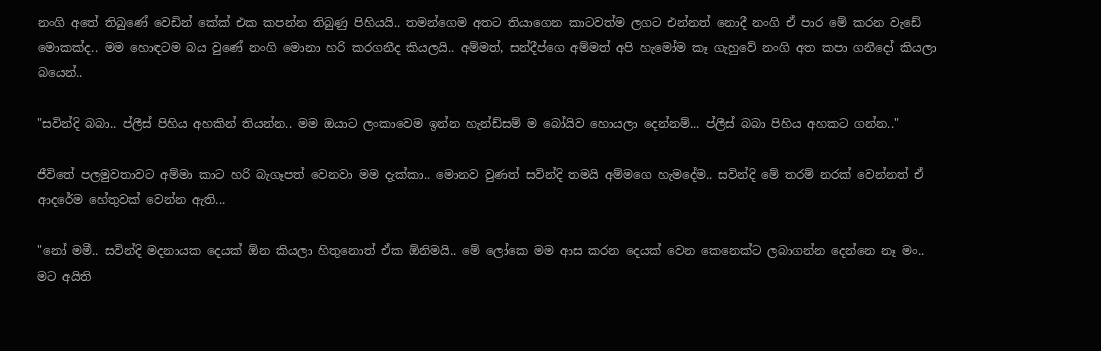නංගි අතේ තිබුණේ වෙඩින් කේක් එක කපන්න තිබුණු පිහියයි.. තමන්ගෙම අතට තියාගෙන කාටවත්ම ලගට එන්නත් නොදී නංගි ඒ පාර මේ කරන වැඩේ මොකක්ද.. මම හොඳටම බය වුණේ නංගි මොනා හරි කරගනීද කියලයි.. අම්මත්, සන්දීප්ගෙ අම්මත් අපි හැමෝම කෑ ගැහුවේ නංගි අත කපා ගනීදෝ කියලා බයෙන්..

"සවින්දි බබා.. ප්ලීස් පිහිය අහකින් තියන්න.. මම ඔයාට ලංකාවෙම ඉන්න හැන්ඩ්සම් ම බෝයිව හොයලා දෙන්නම්... ප්ලීස් බබා පිහිය අහකට ගන්න.."

ජීවිතේ පලමුවතාවට අම්මා කාට හරි බැගෑපත් වෙනවා මම දැක්කා.. මොනව වුණත් සවින්දි තමයි අම්මගෙ හැමදේම.. සවින්දි මේ තරම් නරක් වෙන්නත් ඒ ආදරේම හේතුවක් වෙන්න ඇති...

"නෝ මමී.. සවින්දි මදනායක දෙයක් ඕන කියලා හිතුනොත් ඒක ඕනිමයි.. මේ ලෝකෙ මම ආස කරන දෙයක් වෙන කෙනෙක්ට ලබාගන්න දෙන්නෙ නෑ මං.. මට අයිති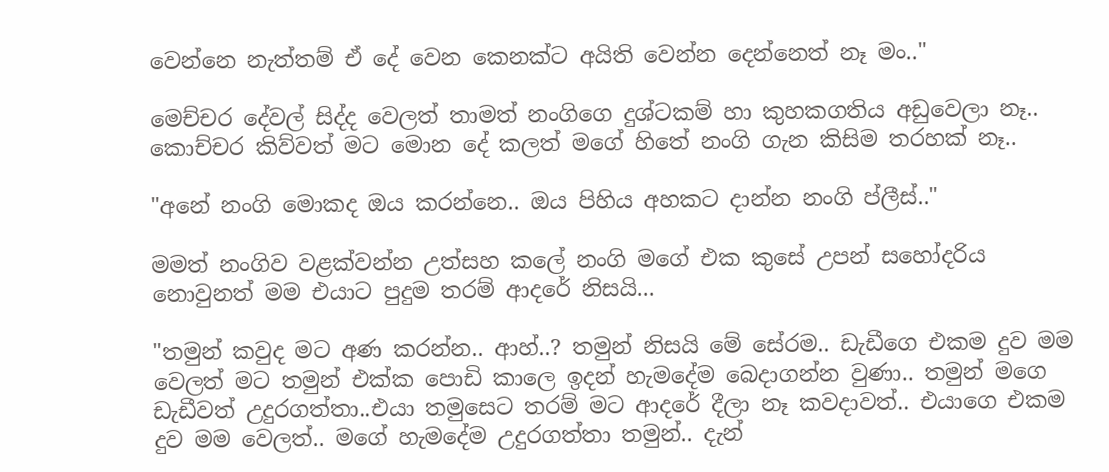වෙන්නෙ නැත්තම් ඒ දේ වෙන කෙනක්ට අයිති වෙන්න දෙන්නෙත් නෑ මං.."

මෙච්චර දේවල් සිද්ද වෙලත් තාමත් නංගිගෙ දුශ්ටකම් හා කුහකගතිය අඩුවෙලා නෑ..
කොච්චර කිව්වත් මට මොන දේ කලත් මගේ හිතේ නංගි ගැන කිසිම තරහක් නෑ..

"අනේ නංගි මොකද ඔය කරන්නෙ.. ඔය පිහිය අහකට දාන්න නංගි ප්ලීස්.."

මමත් නංගිව වළක්වන්න උත්සහ කලේ නංගි මගේ එක කුසේ උපන් සහෝදරිය නොවුනත් මම එයාට පුදුම තරම් ආදරේ නිසයි...

"තමුන් කවුද මට අණ කරන්න.. ආහ්..? තමුන් නිසයි මේ සේරම.. ඩැඩීගෙ එකම දුව මම වෙලත් මට තමුන් එක්ක පොඩි කාලෙ ඉදන් හැමදේම බෙදාගන්න වුණා.. තමුන් මගෙ ඩැඩීවත් උදුරගත්තා..එයා තමුසෙට තරම් මට ආදරේ දීලා නෑ කවදාවත්.. එයාගෙ එකම දුව මම වෙලත්.. මගේ හැමදේම උදුරගත්තා තමුන්.. දැන්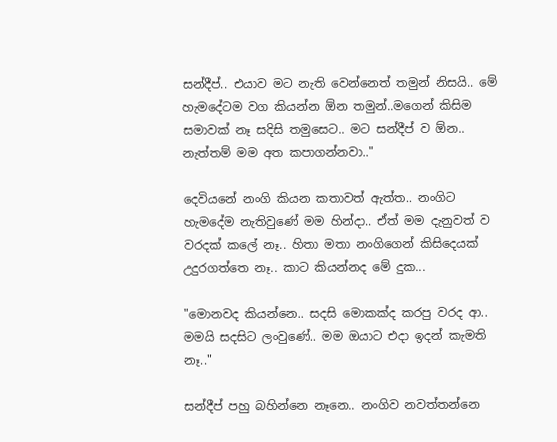සන්දීප්.. එයාව මට නැති වෙන්නෙත් තමුන් නිසයි.. මේ හැමදේටම වග කියන්න ඕන තමුන්..මගෙන් කිසිම සමාවක් නෑ සදිසි තමුසෙට.. මට සන්දීප් ව ඕන.. නැත්තම් මම අත කපාගන්නවා.."

දෙවියනේ නංගි කියන කතාවත් ඇත්ත.. නංගිට හැමදේම නැතිවුණේ මම හින්දා.. ඒත් මම දැනුවත් ව වරදක් කලේ නෑ.. හිතා මතා නංගිගෙන් කිසිදෙයක් උදුරගත්තෙ නෑ.. කාට කියන්නද මේ දුක...

"මොනවද කියන්නෙ.. සදසි මොකක්ද කරපු වරද ආ.. මමයි සදසිට ලංවුණේ.. මම ඔයාට එදා ඉදන් කැමති නෑ.."

සන්දීප් පහු බහින්නෙ නෑනෙ.. නංගිව නවත්තන්නෙ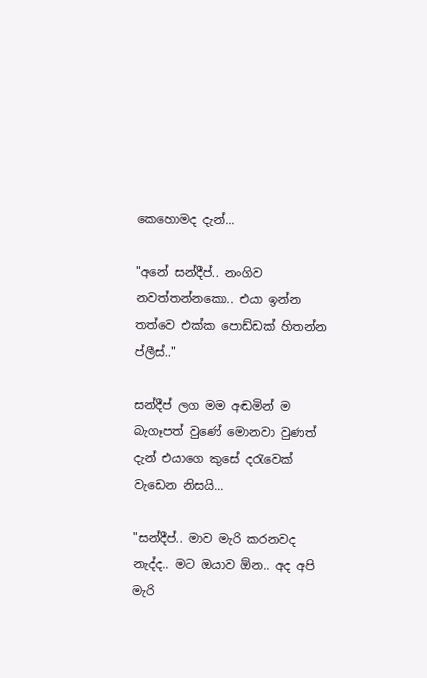කෙහොමද දැන්...

"අනේ සන්දීප්.. නංගිව නවත්තන්නකො.. එයා ඉන්න තත්වෙ එක්ක පොඩ්ඩක් හිතන්න ප්ලීස්.."

සන්දීප් ලග මම අඬමින් ම බැගෑපත් වුණේ මොනවා වුණත් දැන් එයාගෙ කුසේ දරැවෙක් වැඩෙන නිසයි...

"සන්දීප්.. මාව මැරි කරනවද නැද්ද.. මට ඔයාව ඕන.. අද අපි මැරි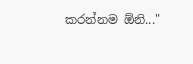කරන්නම ඕනි..."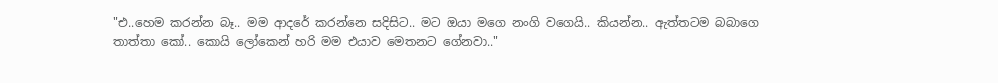"එ..හෙම කරන්න බෑ.. මම ආදරේ කරන්නෙ සදිසිට.. මට ඔයා මගෙ නංගි වගෙයි.. කියන්න.. ඇත්තටම බබාගෙ තාත්තා කෝ.. කොයි ලෝකෙන් හරි මම එයාව මෙතනට ගේනවා.."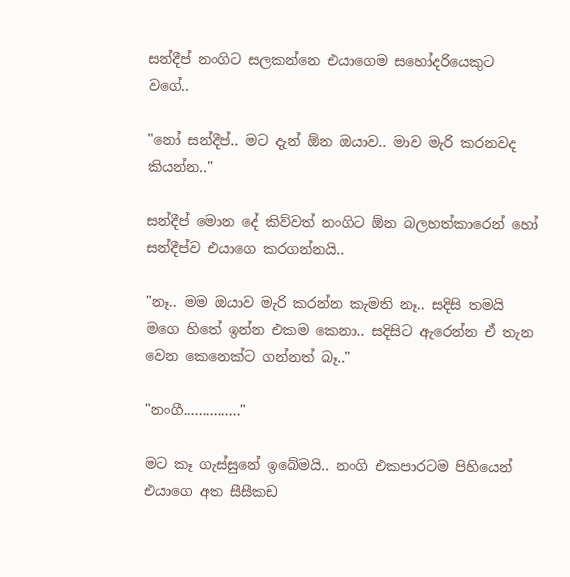සන්දීප් නංගිට සලකන්නෙ එයාගෙම සහෝදරියෙකුට වගේ..

"නෝ සන්දීප්.. මට දැන් ඕන ඔයාව.. මාව මැරි කරනවද කියන්න.."

සන්දීප් මොන දේ කිව්වත් නංගිට ඕන බලහත්කාරෙන් හෝ සන්දීප්ව එයාගෙ කරගන්නයි..

"නෑ.. මම ඔයාව මැරි කරන්න කැමති නෑ.. සදිසි තමයි මගෙ හිතේ ඉන්න එකම කෙනා.. සදිසිට ඇරෙන්න ඒ තැන වෙන කෙනෙක්ට ගන්නත් බෑ.."

"නංගී..............."

මට කෑ ගැස්සුනේ ඉබේමයි.. නංගි එකපාරටම පිහියෙන් එයාගෙ අත සීසීකඩ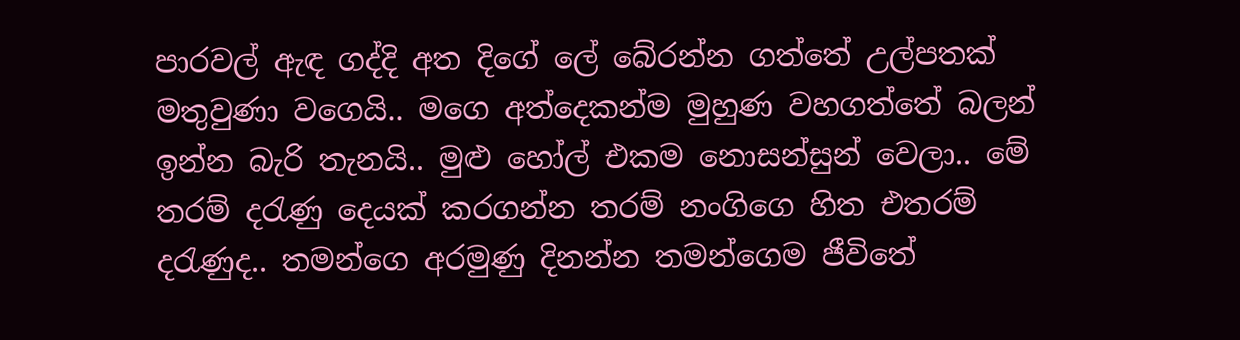පාරවල් ඇඳ ගද්දි අත දිගේ ලේ බේරන්න ගත්තේ උල්පතක් මතුවුණා වගෙයි.. මගෙ අත්දෙකන්ම මුහුණ වහගත්තේ බලන් ඉන්න බැරි තැනයි.. මුළු හෝල් එකම නොසන්සුන් වෙලා.. මේ තරම් දරැණු දෙයක් කරගන්න තරම් නංගිගෙ හිත එතරම් දරැණුද.. තමන්ගෙ අරමුණු දිනන්න තමන්ගෙම ජීවිතේ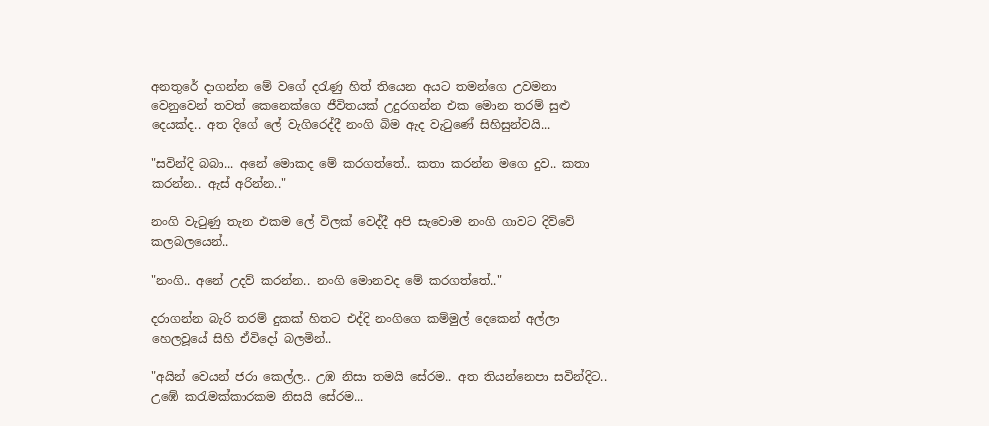අනතුරේ දාගන්න මේ වගේ දරැණු හිත් තියෙන අයට තමන්ගෙ උවමනා වෙනුවෙන් තවත් කෙනෙක්ගෙ ජීවිතයක් උදුරගන්න එක මොන තරම් සුළු දෙයක්ද.. අත දිගේ ලේ වැගිරෙද්දී නංගි බිම ඇද වැටුණේ සිහිසුන්වයි...

"සවින්දි බබා... අනේ මොකද මේ කරගත්තේ.. කතා කරන්න මගෙ දුව.. කතා කරන්න.. ඇස් අරින්න.."

නංගි වැටුණු තැන එකම ලේ විලක් වෙද්දී අපි සැවොම නංගි ගාවට දිව්වේ කලබලයෙන්..

"නංගි.. අනේ උදව් කරන්න.. නංගි මොනවද මේ කරගත්තේ.."

දරාගන්න බැරි තරම් දුකක් හිතට එද්දි නංගිගෙ කම්මුල් දෙකෙන් අල්ලා හෙලවූයේ සිහි ඒවිදෝ බලමින්..

"අයින් වෙයන් ජරා කෙල්ල.. උඹ නිසා තමයි සේරම.. අත තියන්නෙපා සවින්දිට.. උඹේ කරැමක්කාරකම නිසයි සේරම...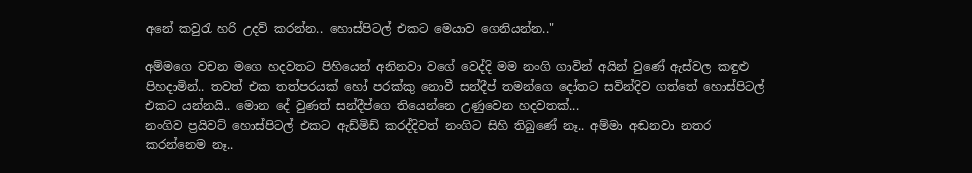අනේ කවුරැ හරි උදව් කරන්න.. හොස්පිටල් එකට මෙයාව ගෙනියන්න.."

අම්මගෙ වචන මගෙ හදවතට පිහියෙන් අනිනවා වගේ වෙද්දි මම නංගි ගාවින් අයින් වුණේ ඇස්වල කඳුළු පිහදාමින්.. තවත් එක තත්පරයක් හෝ පරක්කු නොවී සන්දීප් තමන්ගෙ දෝතට සවින්දිව ගත්තේ හොස්පිටල් එකට යන්නයි.. මොන දේ වුණත් සන්දීප්ගෙ තියෙන්නෙ උණුවෙන හදවතක්...
නංගිව ප්‍රයිවට් හොස්පිටල් එකට ඇඩ්මිඩ් කරද්දිවත් නංගිට සිහි තිබුණේ නෑ.. අම්මා අඬනවා නතර කරන්නෙම නෑ..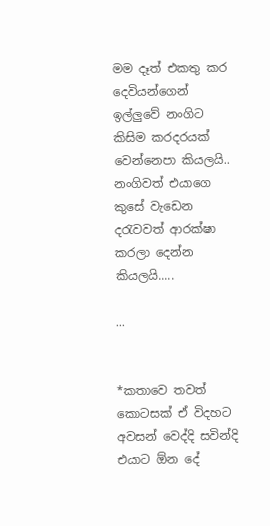මම දෑත් එකතු කර දෙවියන්ගෙන් ඉල්ලුවේ නංගිට කිසිම කරදරයක් වෙන්නෙපා කියලයි.. නංගිවත් එයාගෙ කුසේ වැඩෙන දරැවවත් ආරක්ෂා කරලා දෙන්න කියලයි.....

...


*කතාවෙ තවත් කොටසක් ඒ විදහට අවසන් වෙද්දි සවින්දි එයාට ඕන දේ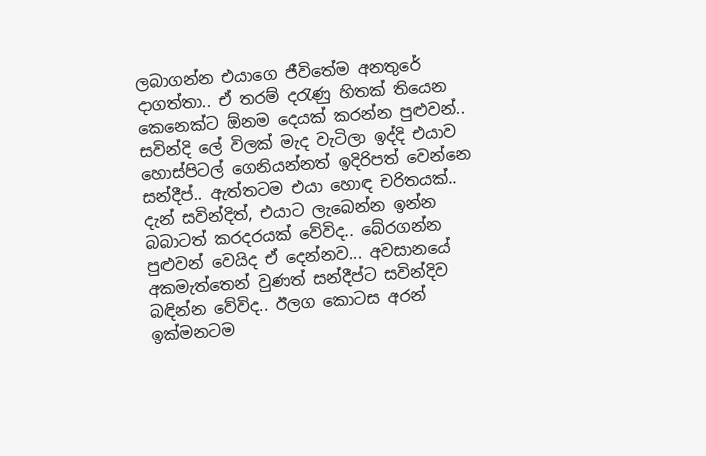ලබාගන්න එයාගෙ ජීවිතේම අනතුරේ දාගත්තා.. ඒ තරම් දරැණු හිතක් තියෙන කෙනෙක්ට ඕනම දෙයක් කරන්න පුළුවන්..  සවින්දි ලේ විලක් මැද වැටිලා ඉද්දි එයාව හොස්පිටල් ගෙනියන්නත් ඉදිරිපත් වෙන්නෙ සන්දීප්.. ඇත්තටම එයා හොඳ චරිතයක්.. දැන් සවින්දිත්, එයාට ලැබෙන්න ඉන්න බබාටත් කරදරයක් වේවිද.. බේරගන්න පුළුවන් වෙයිද ඒ දෙන්නව... අවසානයේ අකමැත්තෙන් වුණත් සන්දීප්ට සවින්දිව බඳින්න වේවිද.. ඊලග කොටස අරන් ඉක්මනටම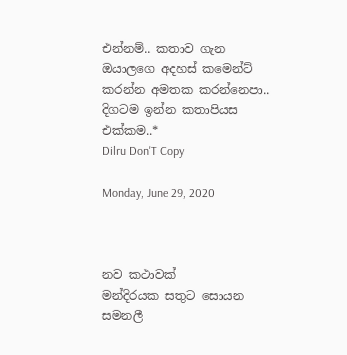එන්නම්.. කතාව ගැන ඔයාලගෙ අදහස් කමෙන්ට් කරන්න අමතක කරන්නෙපා.. දිගටම ඉන්න කතාපියස එක්කම..*
Dilru Don'T Copy

Monday, June 29, 2020



නව කථාවක්
මන්දිරයක සතුට සොයන
සමනලී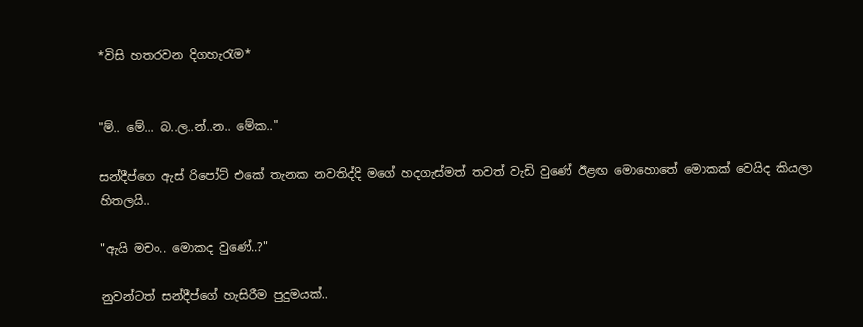*විසි හතරවන දිගහැරැම*


"ම්.. මේ... බ..ල..න්..න.. මේක.."

සන්දීප්ගෙ ඇස් රිපෝට් එකේ තැනක නවතිද්දි මගේ හදගැස්මත් තවත් වැඩි වුණේ ඊළඟ මොහොතේ මොකක් වෙයිද කියලා හිතලයි..

"ඇයි මචං.. මොකද වුණේ..?"

නුවන්ටත් සන්දීප්ගේ හැසිරීම පුදුමයක්..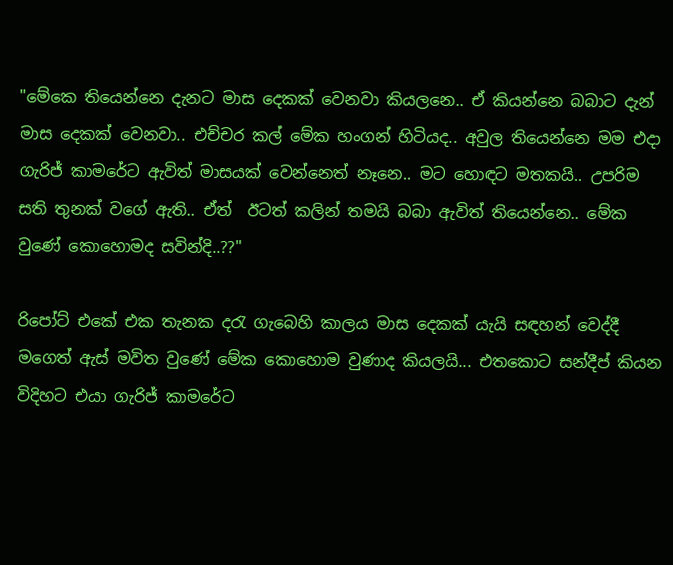"මේකෙ තියෙන්නෙ දැනට මාස දෙකක් වෙනවා කියලනෙ.. ඒ කියන්නෙ බබාට දැන් මාස දෙකක් වෙනවා.. එච්චර කල් මේක හංගන් හිටියද.. අවුල තියෙන්නෙ මම එදා ගැරිජ් කාමරේට ඇවිත් මාසයක් වෙන්නෙත් නෑනෙ.. මට හොඳට මතකයි.. උපරිම සති තුනක් වගේ ඇති.. ඒත්  ඊටත් කලින් තමයි බබා ඇවිත් තියෙන්නෙ.. මේක වුණේ කොහොමද සවින්දි..??"

රිපෝට් එකේ එක තැනක දරැ ගැබෙහි කාලය මාස දෙකක් යැයි සඳහන් වෙද්දී මගෙත් ඇස් මවිත වුණේ මේක කොහොම වුණාද කියලයි... එතකොට සන්දීප් කියන විදිහට එයා ගැරිජ් කාමරේට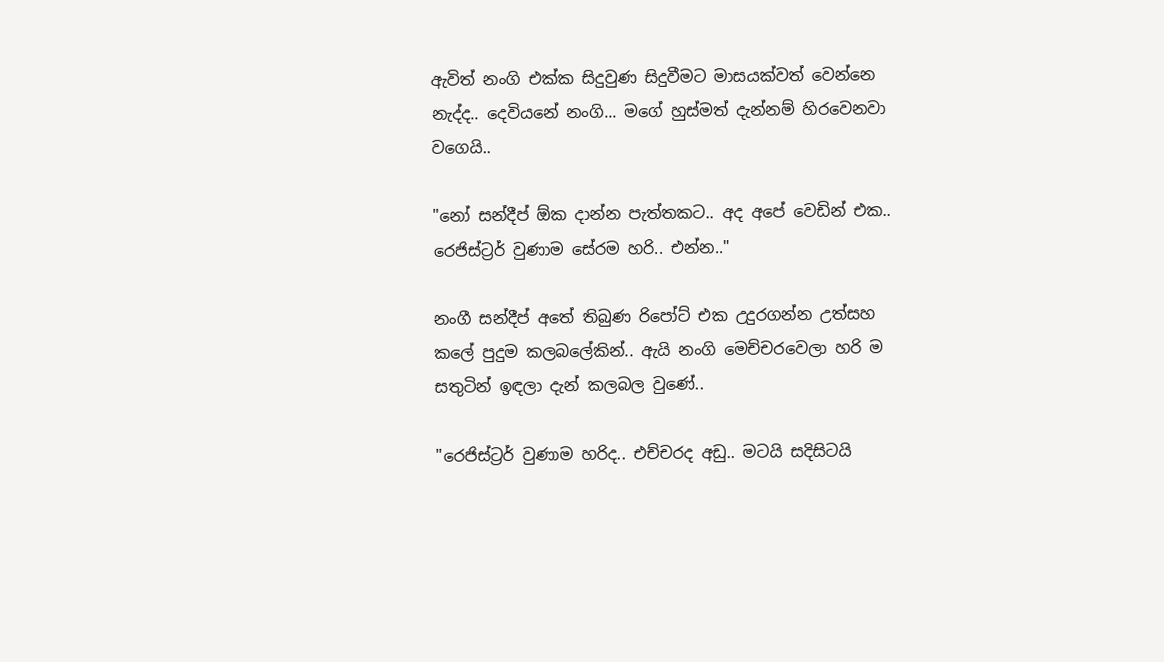ඇවිත් නංගි එක්ක සිදුවුණ සිදුවීමට මාසයක්වත් වෙන්නෙ නැද්ද.. දෙවියනේ නංගි... මගේ හුස්මත් දැන්නම් හිරවෙනවා වගෙයි..

"නෝ සන්දීප් ඕක දාන්න පැත්තකට.. අද අපේ වෙඩින් එක.. රෙජිස්ට්‍රර් වුණාම සේරම හරි.. එන්න.."

නංගී සන්දීප් අතේ තිබුණ රිපෝට් එක උදුරගන්න උත්සහ කලේ පුදුම කලබලේකින්.. ඇයි නංගි මෙච්චරවෙලා හරි ම සතුටින් ඉඳලා දැන් කලබල වුණේ..

"රෙජිස්ට්‍රර් වුණාම හරිද.. එච්චරද අඩු.. මටයි සදිසිටයි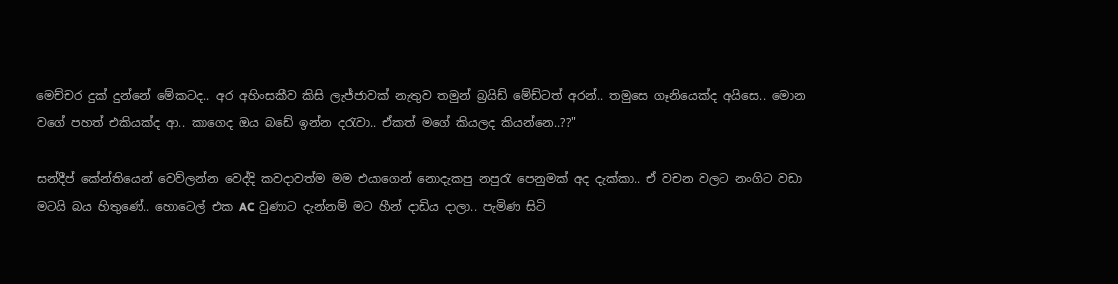මෙච්චර දුක් දුන්නේ මේකටද.. අර අහිංසකීව කිසි ලැජ්ජාවක් නැතුව තමුන් බ්‍රයිඩ් මේඩ්ටත් අරන්.. තමුසෙ ගෑනියෙක්ද අයිසෙ.. මොන වගේ පහත් එකියක්ද ආ.. කාගෙද ඔය බඩේ ඉන්න දරැවා.. ඒකත් මගේ කියලද කියන්නෙ..??"

සන්දීප් කේන්තියෙන් වෙව්ලන්න වෙද්දි කවදාවත්ම මම එයාගෙන් නොදැකපු නපුරැ පෙනුමක් අද දැක්කා.. ඒ වචන වලට නංගිට වඩා මටයි බය හිතුණේ.. හොටෙල් එක AC වුණාට දැන්නම් මට හීන් දාඩිය දාලා.. පැමිණ සිටි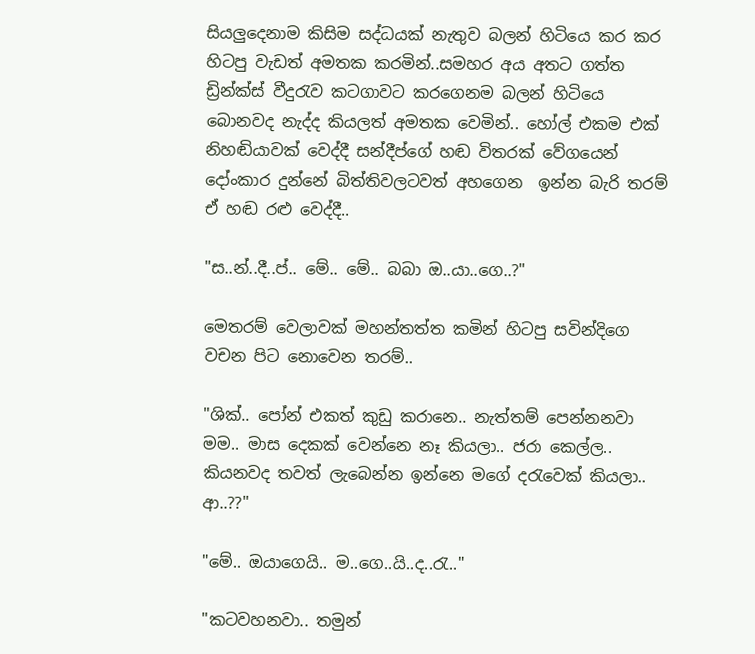සියලුදෙනාම කිසිම සද්ධයක් නැතුව බලන් හිටියෙ කර කර හිටපු වැඩත් අමතක කරමින්..සමහර අය අතට ගත්ත ඩ්‍රින්ක්ස් වීදුරැව කටගාවට කරගෙනම බලන් හිටියෙ බොනවද නැද්ද කියලත් අමතක වෙමින්.. හෝල් එකම එක් නිහඬියාවක් වෙද්දී සන්දීප්ගේ හඬ විතරක් වේගයෙන් දෝංකාර දුන්නේ බිත්තිවලටවත් අහගෙන  ඉන්න බැරි තරම් ඒ හඬ රළු වෙද්දී..

"ස..න්..දී..ප්.. මේ.. මේ.. බබා ඔ..යා..ගෙ..?"

මෙතරම් වෙලාවක් මහන්තත්ත කමින් හිටපු සවින්දිගෙ වචන පිට නොවෙන තරම්..

"ශික්.. පෝන් එකත් කුඩු කරානෙ.. නැත්තම් පෙන්නනවා මම.. මාස දෙකක් වෙන්නෙ නෑ කියලා.. ජරා කෙල්ල.. කියනවද තවත් ලැබෙන්න ඉන්නෙ මගේ දරැවෙක් කියලා.. ආ..??"

"මේ.. ඔයාගෙයි.. ම..ගෙ..යි..ද..රැ.."

"කටවහනවා.. තමුන්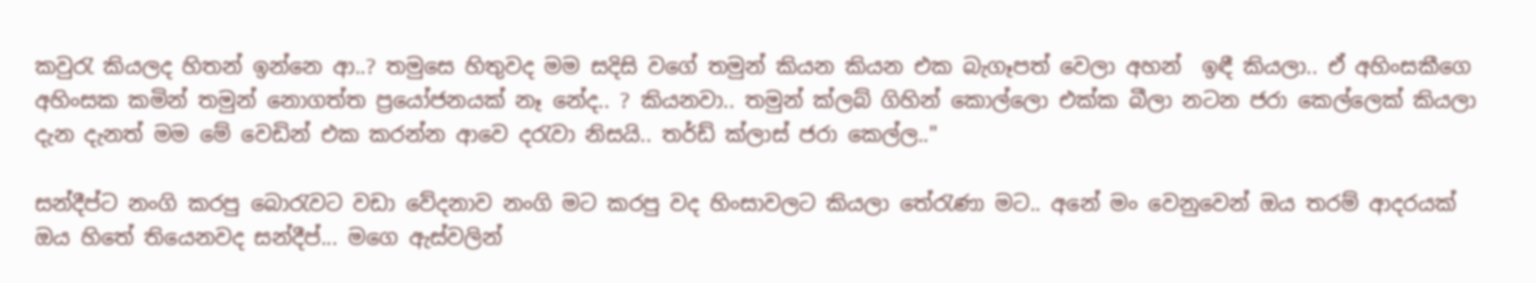කවුරැ කියලද හිතන් ඉන්නෙ ආ..? තමුසෙ හිතුවද මම සදිසි වගේ තමුන් කියන කියන එක බැගෑපත් වෙලා අහන්  ඉඳී කියලා.. ඒ අහිංසකීගෙ අහිංසක කමින් තමුන් නොගත්ත ප්‍රයෝජනයක් නෑ නේද.. ? කියනවා.. තමුන් ක්ලබ් ගිහින් කොල්ලො එක්ක බීලා නටන ජරා කෙල්ලෙක් කියලා දැන දැනත් මම මේ වෙඩින් එක කරන්න ආවෙ දරැවා නිසයි.. තර්ඩ් ක්ලාස් ජරා කෙල්ල.."

සන්දීප්ට නංගි කරපු බොරැවට වඩා වේදනාව නංගි මට කරපු වද හිංසාවලට කියලා තේරැණා මට.. අනේ මං වෙනුවෙන් ඔය තරම් ආදරයක් ඔය හිතේ තියෙනවද සන්දීප්... මගෙ ඇස්වලින්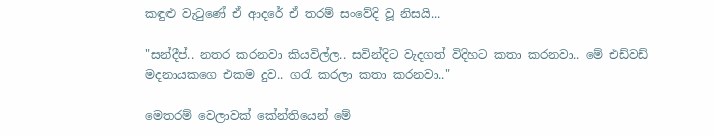කඳුළු වැටුණේ ඒ ආදරේ ඒ තරම් සංවේදි වූ නිසයි...

"සන්දීප්.. නතර කරනවා කියවිල්ල.. සවින්දිට වැදගත් විදිහට කතා කරනවා.. මේ එඩ්වඩ් මදනායකගෙ එකම දුව.. ගරැ කරලා කතා කරනවා.."

මෙතරම් වෙලාවක් කේන්තියෙන් මේ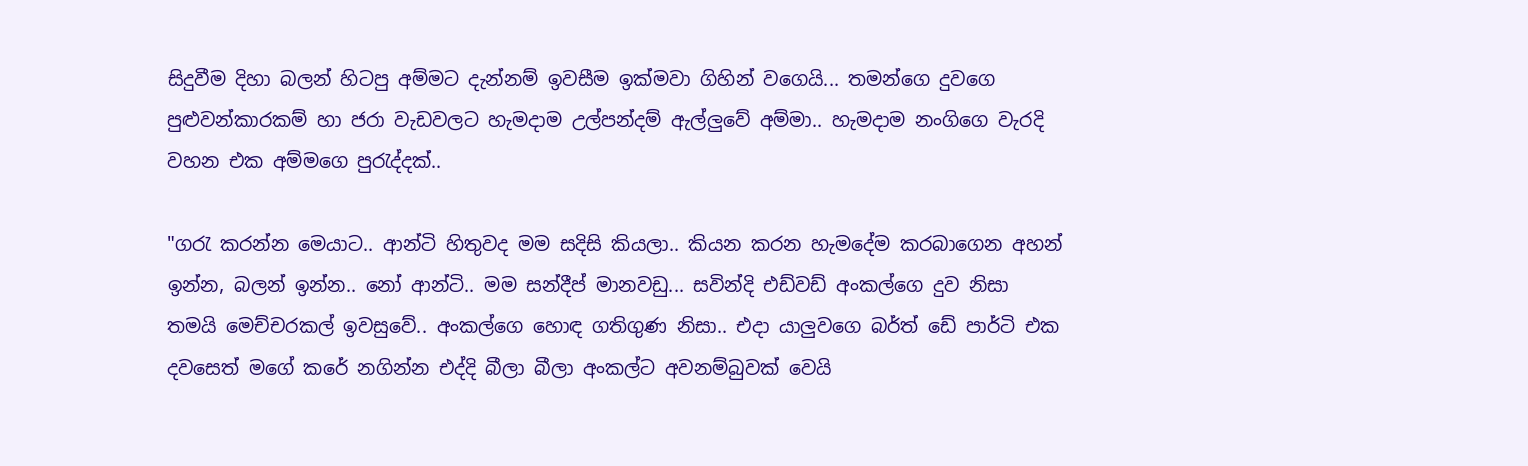සිදුවීම දිහා බලන් හිටපු අම්මට දැන්නම් ඉවසීම ඉක්මවා ගිහින් වගෙයි... තමන්ගෙ දුවගෙ පුළුවන්කාරකම් හා ජරා වැඩවලට හැමදාම උල්පන්දම් ඇල්ලුවේ අම්මා.. හැමදාම නංගිගෙ වැරදි වහන එක අම්මගෙ පුරැද්දක්..

"ගරැ කරන්න මෙයාට.. ආන්ටි හිතුවද මම සදිසි කියලා.. කියන කරන හැමදේම කරබාගෙන අහන් ඉන්න, බලන් ඉන්න.. නෝ ආන්ටි.. මම සන්දීප් මානවඩු... සවින්දි එඩ්වඩ් අංකල්ගෙ දුව නිසා තමයි මෙච්චරකල් ඉවසුවේ.. අංකල්ගෙ හොඳ ගතිගුණ නිසා.. එදා යාලුවගෙ බර්ත් ඩේ පාර්ටි එක දවසෙත් මගේ කරේ නගින්න එද්දි බීලා බීලා අංකල්ට අවනම්බුවක් වෙයි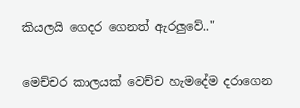කියලයි ගෙදර ගෙනත් ඇරලුවේ.."

මෙච්චර කාලයක් වෙච්ච හැමදේම දරාගෙන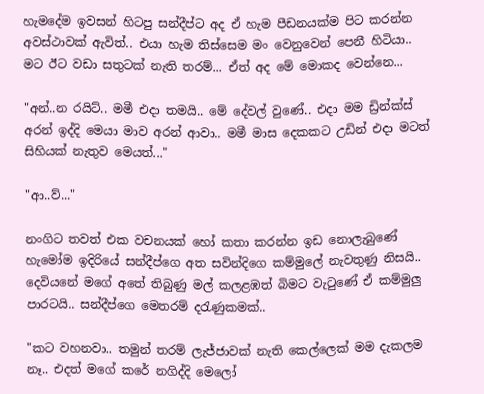හැමදේම ඉවසන් හිටපු සන්දීප්ට අද ඒ හැම පීඩනයක්ම පිට කරන්න අවස්ථාවක් ඇවිත්.. එයා හැම තිස්සෙම මං වෙනුවෙන් පෙනී හිටියා.. මට ඊට වඩා සතුටක් නැති තරම්... ඒත් අද මේ මොකද වෙන්නෙ...

"අන්..න රයිට්.. මමී එදා තමයි.. මේ දේවල් වුණේ.. එදා මම ඩ්‍රින්ක්ස් අරන් ඉද්දි මෙයා මාව අරන් ආවා.. මමී මාස දෙකකට උඩින් එදා මටත් සිහියක් නැතුව මෙයත්..."

"ආ..ව්..."

නංගිට තවත් එක වචනයක් හෝ කතා කරන්න ඉඩ නොලැබුණේ හැමෝම ඉදිරියේ සන්දීප්ගෙ අත සවින්දිගෙ කම්මුලේ නැවතුණු නිසයි.. දෙවියනේ මගේ අතේ තිබුණු මල් කලළඹත් බිමට වැටුණේ ඒ කම්මුලු පාරටයි.. සන්දීප්ගෙ මෙතරම් දරැණුකමක්..

"කට වහනවා.. තමුන් තරම් ලැජ්ජාවක් නැති කෙල්ලෙක් මම දැකලම නෑ.. එදත් මගේ කරේ නගිද්දි මෙලෝ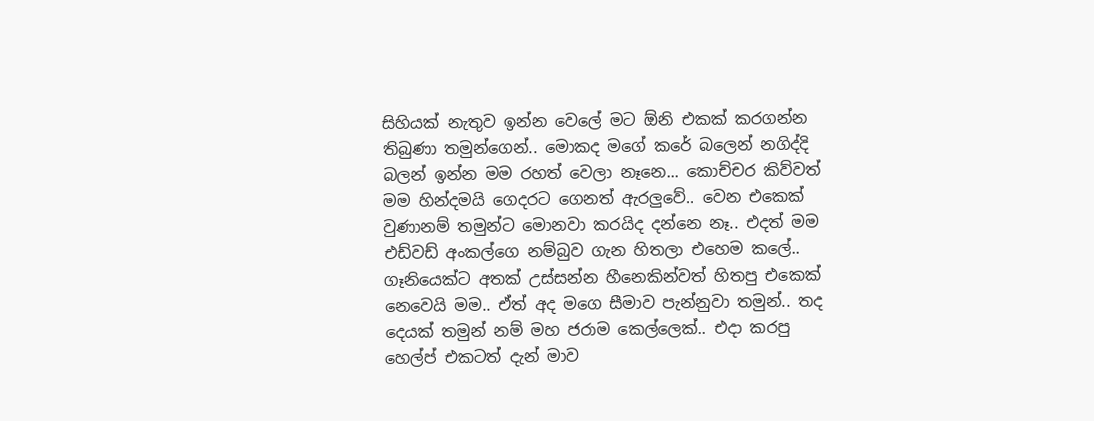සිහියක් නැතුව ඉන්න වෙලේ මට ඕනි එකක් කරගන්න තිබුණා තමුන්ගෙන්.. මොකද මගේ කරේ බලෙන් නගිද්දි බලන් ඉන්න මම රහත් වෙලා නෑනෙ... කොච්චර කිව්වත් මම හින්දමයි ගෙදරට ගෙනත් ඇරලුවේ.. වෙන එකෙක් වුණානම් තමුන්ට මොනවා කරයිද දන්නෙ නෑ.. එදත් මම එඩ්වඩ් අංකල්ගෙ නම්බුව ගැන හිතලා එහෙම කලේ.. ගෑනියෙක්ට අතක් උස්සන්න හීනෙකින්වත් හිතපු එකෙක්  නෙවෙයි මම.. ඒත් අද මගෙ සීමාව පැන්නුවා තමුන්.. තද දෙයක් තමුන් නම් මහ ජරාම කෙල්ලෙක්.. එදා කරපු හෙල්ප් එකටත් දැන් මාව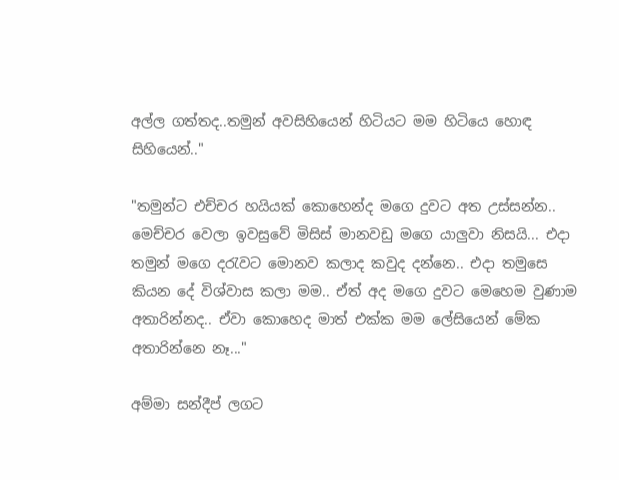අල්ල ගත්තද..තමුන් අවසිහියෙන් හිටියට මම හිටියෙ හොඳ සිහියෙන්.."

"තමුන්ට එච්චර හයියක් කොහෙන්ද මගෙ දුවට අත උස්සන්න.. මෙච්චර වෙලා ඉවසුවේ මිසිස් මානවඩු මගෙ යාලුවා නිසයි... එදා තමුන් මගෙ දරැවට මොනව කලාද කවුද දන්නෙ.. එදා තමුසෙ කියන දේ විශ්වාස කලා මම.. ඒත් අද මගෙ දුවට මෙහෙම වුණාම අතාරින්නද.. ඒවා කොහෙද මාත් එක්ක මම ලේසියෙන් මේක අතාරින්නෙ නෑ..."

අම්මා සන්දීප් ලගට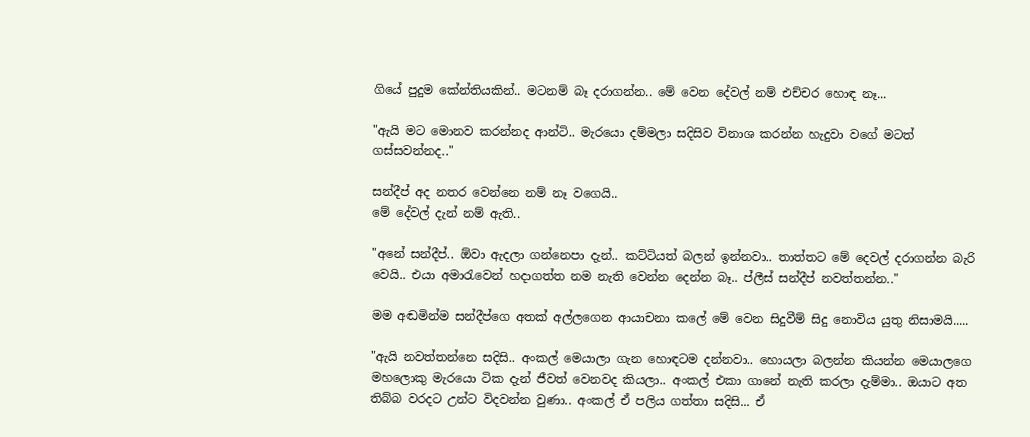ගියේ පුදුම කේන්තියකින්.. මටනම් බෑ දරාගන්න.. මේ වෙන දේවල් නම් එච්චර හොඳ නෑ...

"ඇයි මට මොනව කරන්නද ආන්ටි.. මැරයො දම්මලා සදිසිව විනාශ කරන්න හැදුවා වගේ මටත් ගස්සවන්නද.."

සන්දීප් අද නතර වෙන්නෙ නම් නෑ වගෙයි..
මේ දේවල් දැන් නම් ඇති..

"අනේ සන්දීප්.. ඕවා ඇදලා ගන්නෙපා දැන්.. කට්ටියත් බලන් ඉන්නවා.. තාත්තට මේ දෙවල් දරාගන්න බැරි වෙයි.. එයා අමාරැවෙන් හදාගත්ත නම නැති වෙන්න දෙන්න බෑ.. ප්ලීස් සන්දීප් නවත්තන්න.."

මම අඬමින්ම සන්දීප්ගෙ අතක් අල්ලගෙන ආයාචනා කලේ මේ වෙන සිදුවීම් සිදු නොවිය යුතු නිසාමයි.....

"ඇයි නවත්තන්නෙ සදිසි.. අංකල් මෙයාලා ගැන හොඳටම දන්නවා.. හොයලා බලන්න කියන්න මෙයාලගෙ මහලොකු මැරයො ටික දැන් ජීවත් වෙනවද කියලා.. අංකල් එකා ගානේ නැති කරලා දැම්මා.. ඔයාට අත තිබ්බ වරදට උන්ට විදවන්න වුණා.. අංකල් ඒ පලිය ගත්තා සදිසි... ඒ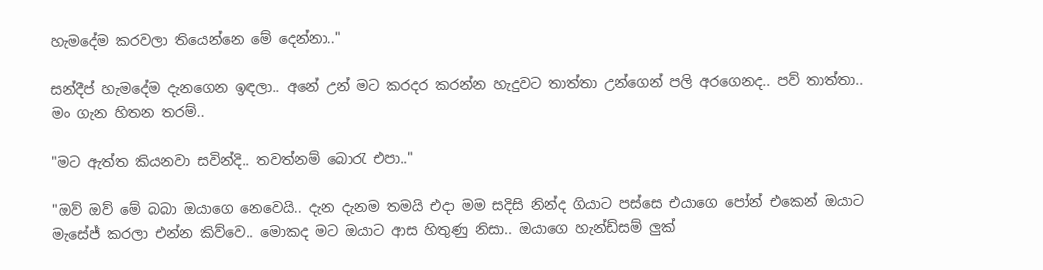හැමදේම කරවලා තියෙන්නෙ මේ දෙන්නා.."

සන්දීප් හැමදේම දැනගෙන ඉඳලා.. අනේ උන් මට කරදර කරන්න හැදුවට තාත්තා උන්ගෙන් පලි අරගෙනද.. පව් තාත්තා.. මං ගැන හිතන තරම්..

"මට ඇත්ත කියනවා සවින්දි.. තවත්නම් බොරැ එපා.."

"ඔව් ඔව් මේ බබා ඔයාගෙ නෙවෙයි.. දැන දැනම තමයි එදා මම සදිසි නින්ද ගියාට පස්සෙ එයාගෙ පෝන් එකෙන් ඔයාට මැසේජ් කරලා එන්න කිව්වෙ.. මොකද මට ඔයාට ආස හිතුණු නිසා.. ඔයාගෙ හැන්ඩ්සම් ලුක්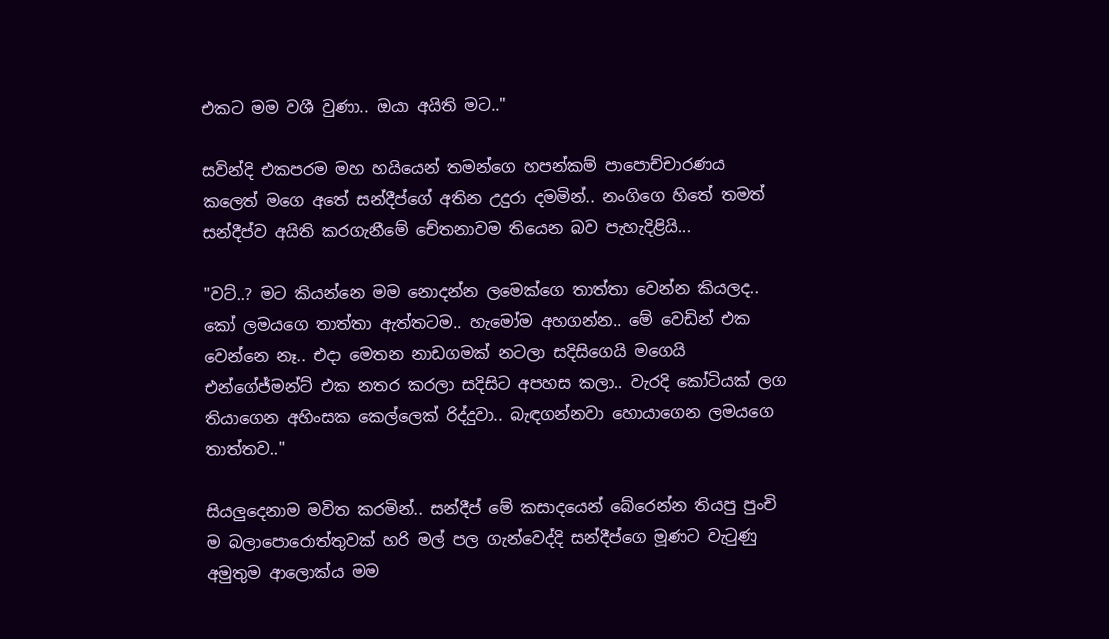එකට මම වශී වුණා.. ඔයා අයිති මට.."

සවින්දි එකපරම මහ හයියෙන් තමන්ගෙ හපන්කම් පාපොච්චාරණය කලෙත් මගෙ අතේ සන්දීප්ගේ අතින උදුරා දමමින්.. නංගිගෙ හිතේ තමත් සන්දීප්ව අයිති කරගැනීමේ චේතනාවම තියෙන බව පැහැදිළියි...

"වට්..? මට කියන්නෙ මම නොදන්න ලමෙක්ගෙ තාත්තා වෙන්න කියලද.. කෝ ලමයගෙ තාත්තා ඇත්තටම.. හැමෝම අහගන්න.. මේ වෙඩින් එක වෙන්නෙ නෑ.. එදා මෙතන නාඩගමක් නටලා සදිසිගෙයි මගෙයි එන්ගේජ්මන්ට් එක නතර කරලා සදිසිට අපහස කලා.. වැරදි කෝටියක් ලග තියාගෙන අහිංසක කෙල්ලෙක් රිද්දුවා.. බැඳගන්නවා හොයාගෙන ලමයගෙ තාත්තව.."

සියලුදෙනාම මවිත කරමින්.. සන්දීප් මේ කසාදයෙන් බේරෙන්න තියපු පුංචි ම බලාපොරොත්තුවක් හරි මල් පල ගැන්වෙද්දි සන්දීප්ගෙ මූණට වැටුණු අමුතුම ආලොක්ය මම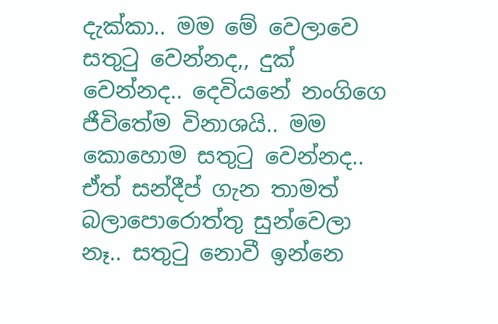දැක්කා.. මම මේ වෙලාවෙ සතුටු වෙන්නද,, දුක් වෙන්නද.. දෙවියනේ නංගිගෙ ජීවිතේම විනාශයි.. මම කොහොම සතුටු වෙන්නද.. ඒත් සන්දීප් ගැන තාමත් බලාපොරොත්තු සුන්වෙලා නෑ.. සතුටු නොවී ඉන්නෙ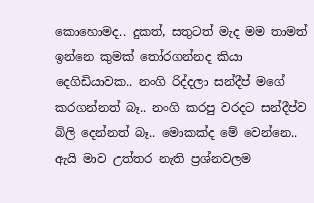කොහොමද.. දුකත්, සතුටත් මැද මම තාමත් ඉන්නෙ කුමක් තෝරගන්නද කියා දෙගිඩියාවක.. නංගි රිද්දලා සන්දීප් මගේ කරගන්නත් බෑ.. නංගි කරපු වරදට සන්දීප්ව බිලි දෙන්නත් බෑ.. මොකක්ද මේ වෙන්නෙ.. ඇයි මාව උත්තර නැති ප්‍රශ්නවලම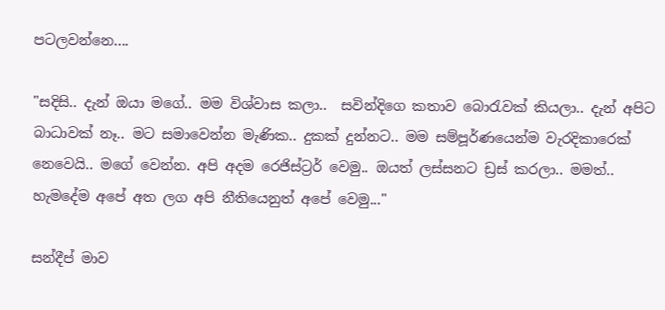පටලවන්නෙ....

"සදිසි.. දැන් ඔයා මගේ.. මම විශ්වාස කලා..  සවින්දිගෙ කතාව බොරැවක් කියලා.. දැන් අපිට බාධාවක් නෑ.. මට සමාවෙන්න මැණික.. දුකක් දුන්නට.. මම සම්පූර්ණයෙන්ම වැරදිකාරෙක් නෙවෙයි.. මගේ වෙන්න. අපි අදම රෙජිස්ට්‍රර් වෙමු.. ඔයත් ලස්සනට ඩ්‍රස් කරලා.. මමත්.. හැමදේම අපේ අත ලග අපි නීතියෙනුත් අපේ වෙමු..."

සන්දීප් මාව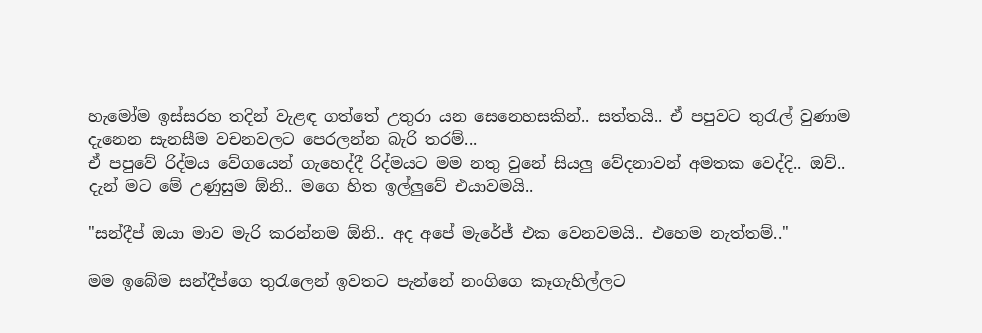හැමෝම ඉස්සරහ තදින් වැළඳ ගත්තේ උතුරා යන සෙනෙහසකින්.. සත්තයි.. ඒ පපුවට තුරැල් වුණාම දැනෙන සැනසීම වචනවලට පෙරලන්න බැරි තරම්...
ඒ පපුවේ රිද්මය වේගයෙන් ගැහෙද්දී රිද්මයට මම නතු වුනේ සියලු වේදනාවන් අමතක වෙද්දි.. ඔව්.. දැන් මට මේ උණුසුම ඕනි.. මගෙ හිත ඉල්ලුවේ එයාවමයි..

"සන්දීප් ඔයා මාව මැරි කරන්නම ඕනි.. අද අපේ මැරේජ් එක වෙනවමයි.. එහෙම නැත්තම්.."

මම ඉබේම සන්දීප්ගෙ තුරැලෙන් ඉවතට පැන්නේ නංගිගෙ කෑගැහිල්ලට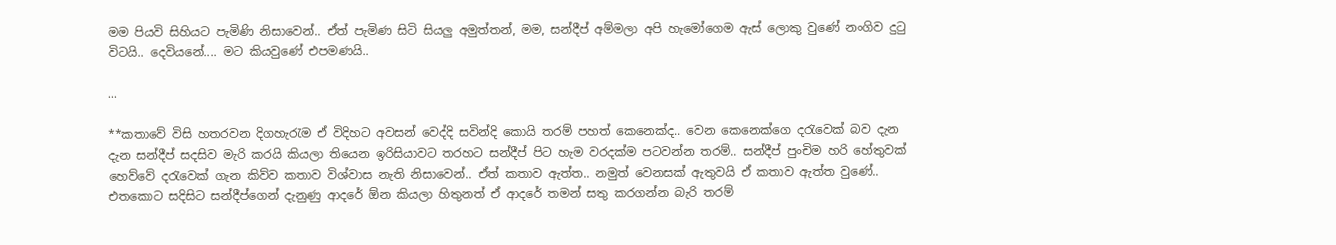මම පියවි සිහියට පැමිණි නිසාවෙන්.. ඒත් පැමිණ සිටි සියලු අමුත්තන්, මම, සන්දීප් අම්මලා අපි හැමෝගෙම ඇස් ලොකු වුණේ නංගිව දුටු විටයි.. දෙවියනේ.... මට කියවුණේ එපමණයි..

...

**කතාවේ විසි හතරවන දිගහැරැම ඒ විදිහට අවසන් වෙද්දි සවින්දි කොයි තරම් පහත් කෙනෙක්ද.. වෙන කෙනෙක්ගෙ දරැවෙක් බව දැන දැන සන්දීප් සදසිව මැරි කරයි කියලා තියෙන ඉරිසියාවට තරහට සන්දීප් පිට හැම වරදක්ම පටවන්න තරම්.. සන්දීප් පුංචිම හරි හේතුවක් හෙව්වේ දරැවෙක් ගැන කිව්ව කතාව විශ්වාස නැති නිසාවෙන්.. ඒත් කතාව ඇත්ත.. නමුත් වෙනසක් ඇතුවයි ඒ කතාව ඇත්ත වුණේ.. එතකොට සදිසිට සන්දීප්ගෙන් දැනුණු ආදරේ ඕන කියලා හිතුනත් ඒ ආදරේ තමන් සතු කරගන්න බැරි තරම්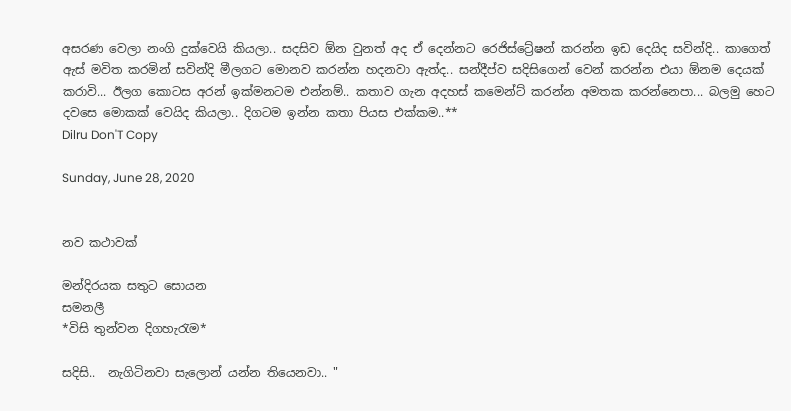අසරණ වෙලා නංගි දුක්වෙයි කියලා.. සදසිව ඕන වුනත් අද ඒ දෙන්නට රෙජිස්ට්‍රේෂන් කරන්න ඉඩ දෙයිද සවින්දි.. කාගෙත් ඇස් මවිත කරමින් සවින්දි මීලගට මොනව කරන්න හදනවා ඇත්ද.. සන්දීප්ව සදිසිගෙන් වෙන් කරන්න එයා ඕනම දෙයක් කරාවි... ඊලග කොටස අරන් ඉක්මනටම එන්නම්.. කතාව ගැන අදහස් කමෙන්ට් කරන්න අමතක කරන්නෙපා... බලමු හෙට දවසෙ මොකක් වෙයිද කියලා.. දිගටම ඉන්න කතා පියස එක්කම..**
Dilru Don'T Copy

Sunday, June 28, 2020


නව කථාවක්

මන්දිරයක සතුට සොයන
සමනලී
*විසි තුන්වන දිගහැරැම*

සදිසි..  නැගිටිනවා සැලොන් යන්න තියෙනවා.. "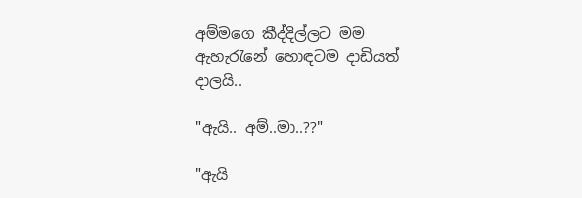අම්මගෙ කීද්දිල්ලට මම ඇහැරැනේ හොඳටම දාඩියත් දාලයි..

"ඇයි.. අම්..මා..??"

"ඇයි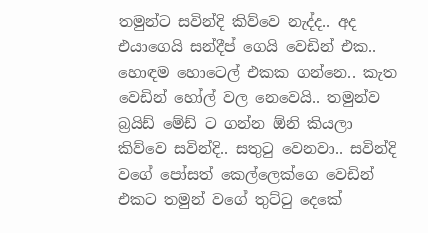තමුන්ට සවින්දි කිව්වෙ නැද්ද.. අද එයාගෙයි සන්දීප් ගෙයි වෙඩින් එක.. හොඳම හොටෙල් එකක ගන්නෙ.. කැත වෙඩින් හෝල් වල නෙවෙයි.. තමුන්ව බ්‍රයිඩ් මේඩ් ට ගන්න ඕනි කියලා කිව්වෙ සවින්දි.. සතුටු වෙනවා.. සවින්දි වගේ පෝසත් කෙල්ලෙක්ගෙ වෙඩින් එකට තමුන් වගේ තුට්ටු දෙකේ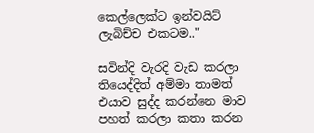කෙල්ලෙක්ට ඉන්වයිට් ලැබිච්ච එකටම.."

සවින්දි වැරදි වැඩ කරලා තියෙද්දිත් අම්මා තාමත් එයාව සුද්ද කරන්නෙ මාව පහත් කරලා කතා කරන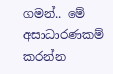ගමන්.. මේ අසාධාරණකම් කරන්න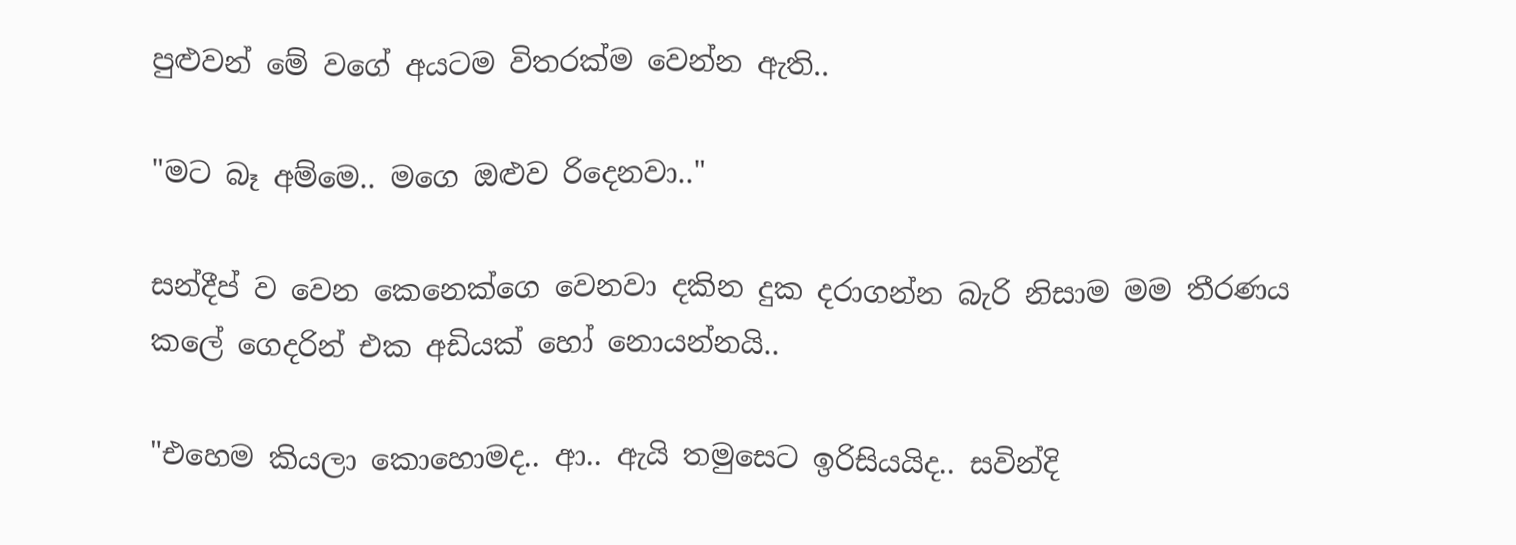පුළුවන් මේ වගේ අයටම විතරක්ම වෙන්න ඇති..

"මට බෑ අම්මෙ.. මගෙ ඔළුව රිදෙනවා.."

සන්දීප් ව වෙන කෙනෙක්ගෙ වෙනවා දකින දුක දරාගන්න බැරි නිසාම මම තීරණය කලේ ගෙදරින් එක අඩියක් හෝ නොයන්නයි..

"එහෙම කියලා කොහොමද.. ආ.. ඇයි තමුසෙට ඉරිසියයිද.. සවින්දි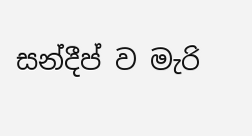සන්දීප් ව මැරි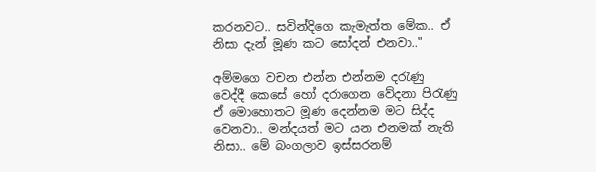කරනවට.. සවින්දිගෙ කැමැත්ත මේක.. ඒ නිසා දැන් මූණ කට සෝදන් එනවා.."

අම්මගෙ වචන එන්න එන්නම දරැණු වෙද්දී කෙසේ හෝ දරාගෙන වේදනා පිරැණු ඒ මොහොතට මූණ දෙන්නම මට සිද්ද වෙනවා.. මන්දයත් මට යන එනමක් නැති නිසා.. මේ බංගලාව ඉස්සරනම්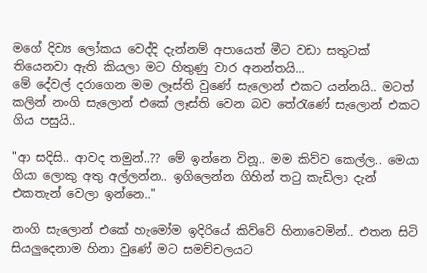මගේ දිව්‍ය ලෝකය වෙද්දි දැන්නම් අපායෙත් මීට වඩා සතුටක් තියෙනවා ඇති කියලා මට හිතුණු වාර අනන්තයි...
මේ දේවල් දරාගෙන මම ලෑස්ති වුණේ සැලොන් එකට යන්නයි.. මටත් කලින් නංගි සැලොන් එකේ ලෑස්ති වෙන බව තේරැණේ සැලොන් එකට ගිය පසුයි..

"ආ සදිසි.. ආවද තමුන්..?? මේ ඉන්නෙ විනූ.. මම කිව්ව කෙල්ල.. මෙයා ගියා ලොකු අතු අල්ලන්න.. ඉගිලෙන්න ගිහින් තටු කැඩිලා දැන් එකතැන් වෙලා ඉන්නෙ.."

නංගි සැලොන් එකේ හැමෝම ඉදිරියේ කිව්වේ හිනාවෙමින්.. එතන සිටි සියලුදෙනාම හිනා වුණේ මට සමච්චලයට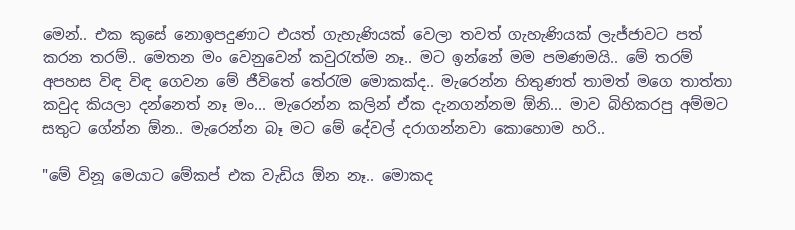මෙන්.. එක කුසේ නොඉපදුණාට එයත් ගැහැණියක් වෙලා තවත් ගැහැණියක් ලැජ්ජාවට පත් කරන තරම්.. මෙතන මං වෙනුවෙන් කවුරැත්ම නෑ.. මට ඉන්නේ මම පමණමයි.. මේ තරම් අපහස විඳ විඳ ගෙවන මේ ජීවිතේ තේරැම මොකක්ද.. මැරෙන්න හිතුණත් තාමත් මගෙ තාත්තා කවුද කියලා දන්නෙත් නෑ මං... මැරෙන්න කලින් ඒක දැනගන්නම ඕනි... මාව බිහිකරපු අම්මට සතුට ගේන්න ඕන.. මැරෙන්න බෑ මට මේ දේවල් දරාගන්නවා කොහොම හරි..

"මේ විනූ මෙයාට මේකප් එක වැඩිය ඕන නෑ.. මොකද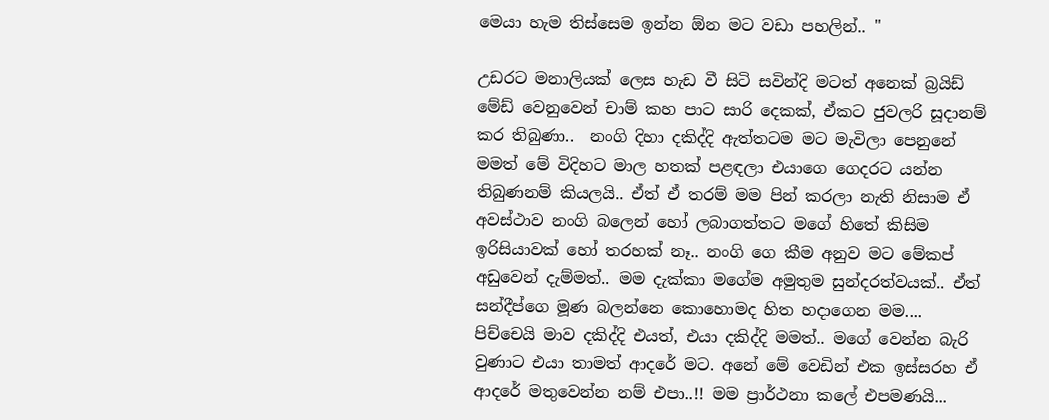මෙයා හැම තිස්සෙම ඉන්න ඕන මට වඩා පහලින්.. "

උඩරට මනාලියක් ලෙස හැඩ වී සිටි සවින්දි මටත් අනෙක් බ්‍රයිඩ් මේඩ් වෙනුවෙන් චාම් කහ පාට සාරි දෙකක්, ඒකට ජුවලරි සූදානම් කර තිබුණා..  නංගි දිහා දකිද්දි ඇත්තටම මට මැවිලා පෙනුනේ මමත් මේ විදිහට මාල හතක් පළඳලා එයාගෙ ගෙදරට යන්න තිබුණනම් කියලයි.. ඒත් ඒ තරම් මම පින් කරලා නැති නිසාම ඒ අවස්ථාව නංගි බලෙන් හෝ ලබාගත්තට මගේ හිතේ කිසිම ඉරිසියාවක් හෝ තරහක් නෑ.. නංගි ගෙ කීම අනුව මට මේකප් අඩුවෙන් දැම්මත්.. මම දැක්කා මගේම අමුතුම සුන්දරත්වයක්.. ඒත් සන්දීප්ගෙ මූණ බලන්නෙ කොහොමද හිත හදාගෙන මම.... පිච්චෙයි මාව දකිද්දි එයත්, එයා දකිද්දි මමත්.. මගේ වෙන්න බැරි වුණාට එයා තාමත් ආදරේ මට. අනේ මේ වෙඩින් එක ඉස්සරහ ඒ ආදරේ මතුවෙන්න නම් එපා..!! මම ප්‍රාර්ථනා කලේ එපමණයි...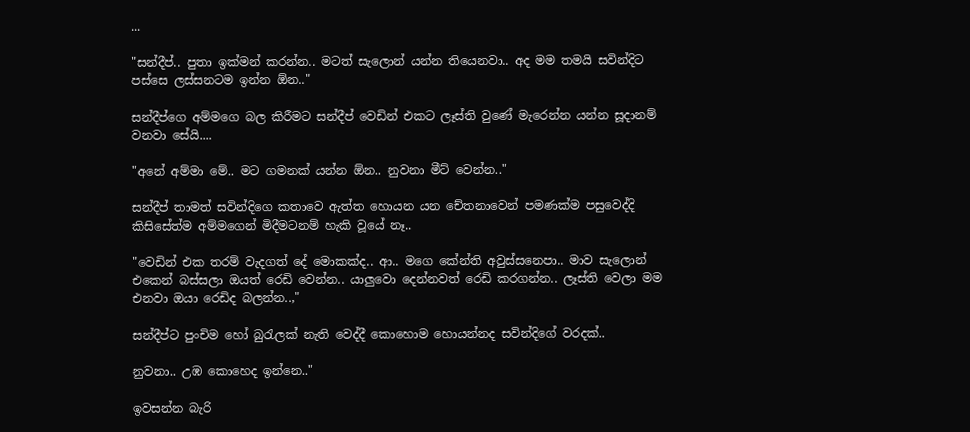...

"සන්දීප්.. පුතා ඉක්මන් කරන්න.. මටත් සැලොන් යන්න තියෙනවා.. අද මම තමයි සවින්දිට පස්සෙ ලස්සනටම ඉන්න ඕන.."

සන්දීප්ගෙ අම්මගෙ බල කිරීමට සන්දීප් වෙඩින් එකට ලෑස්ති වුණේ මැරෙන්න යන්න සූදානම් වනවා සේයි....

"අනේ අම්මා මේ.. මට ගමනක් යන්න ඕන.. නුවනා මීට් වෙන්න.."

සන්දීප් තාමත් සවින්දිගෙ කතාවෙ ඇත්ත හොයන යන චේතනාවෙන් පමණක්ම පසුවෙද්දි කිසිසේත්ම අම්මගෙන් මිදීමටනම් හැකි වූයේ නෑ..

"වෙඩින් එක තරම් වැදගත් දේ මොකක්ද.. ආ.. මගෙ කේන්ති අවුස්සනෙපා.. මාව සැලොන් එකෙන් බස්සලා ඔයත් රෙඩි වෙන්න.. යාලුවො දෙන්නවත් රෙඩි කරගන්න.. ලෑස්ති වෙලා මම එනවා ඔයා රෙඩිද බලන්න..,"

සන්දීප්ට පුංචිම හෝ බුරැලක් නැති වෙද්දී කොහොම හොයන්නද සවින්දිගේ වරදක්..

නුවනා.. උඹ කොහෙද ඉන්නෙ.."

ඉවසන්න බැරි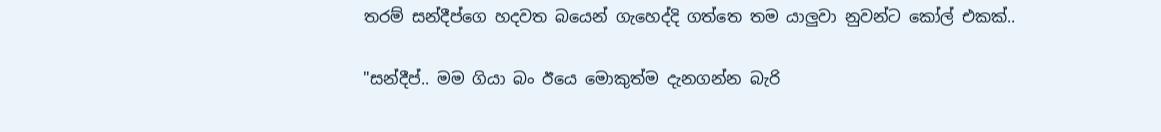තරම් සන්දීප්ගෙ හදවත බයෙන් ගැහෙද්දි ගත්තෙ තම යාලුවා නුවන්ට කෝල් එකක්..

"සන්දීප්.. මම ගියා බං ඊයෙ මොකුත්ම දැනගන්න බැරි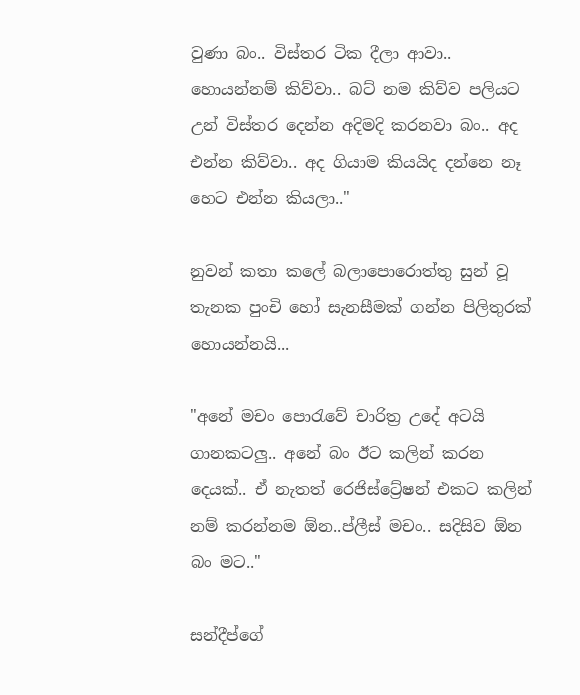වුණා බං.. විස්තර ටික දීලා ආවා.. හොයන්නම් කිව්වා.. බට් නම කිව්ව පලියට උන් විස්තර දෙන්න අදිමදි කරනවා බං.. අද එන්න කිව්වා.. අද ගියාම කියයිද දන්නෙ නෑ හෙට එන්න කියලා.."

නුවන් කතා කලේ බලාපොරොත්තු සුන් වූ තැනක පුංචි හෝ සැනසීමක් ගන්න පිලිතුරක් හොයන්නයි...

"අනේ මචං පොරැවේ චාරිත්‍ර උදේ අටයි ගානකටලු.. අනේ බං ඊට කලින් කරන දෙයක්.. ඒ නැතත් රෙජිස්ට්‍රේෂන් එකට කලින් නම් කරන්නම ඕන..ප්ලීස් මචං.. සදිසිව ඕන බං මට.."

සන්දීප්ගේ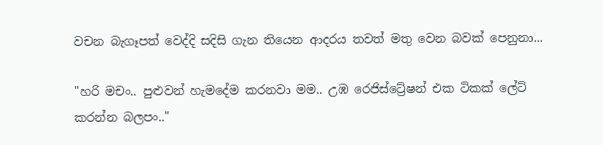වචන බැගෑපත් වෙද්දි සදිසි ගැන තියෙන ආදරය තවත් මතු වෙන බවක් පෙනුනා...

"හරි මචං.. පුළුවන් හැමදේම කරනවා මම.. උඹ රෙජිස්ට්‍රේෂන් එක ටිකක් ලේට් කරන්න බලපං.."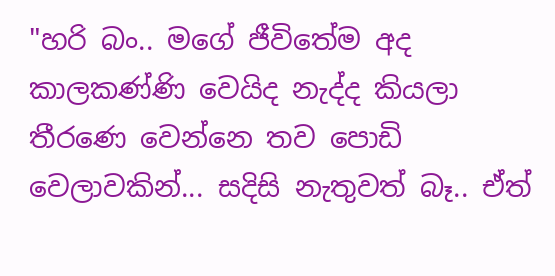"හරි බං.. මගේ ජීවිතේම අද කාලකණ්ණි වෙයිද නැද්ද කියලා තීරණෙ වෙන්නෙ තව පොඩි වෙලාවකින්... සදිසි නැතුවත් බෑ.. ඒත්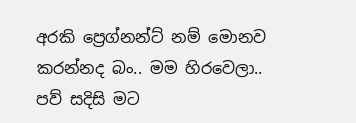අරකි ප්‍රෙග්නන්ට් නම් මොනව කරන්නද බං.. මම හිරවෙලා.. පව් සදිසි මට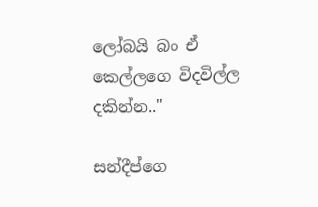ලෝබයි බං ඒ කෙල්ලගෙ විදවිල්ල දකින්න.."

සන්දීප්ගෙ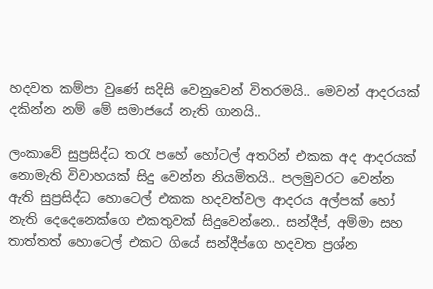හදවත කම්පා වුණේ සදිසි වෙනුවෙන් විතරමයි.. මෙවන් ආදරයක් දකින්න නම් මේ සමාජයේ නැති ගානයි..

ලංකාවේ සුප්‍රසිද්ධ තරැ පහේ හෝටල් අතරින් එකක අද ආදරයක් නොමැති විවාහයක් සිදු වෙන්න නියමිතයි.. පලමුවරට වෙන්න ඇති සුප්‍රසිද්ධ හොටෙල් එකක හදවත්වල ආදරය අල්පක් හෝ නැති දෙදෙනෙක්ගෙ එකතුවක් සිදුවෙන්නෙ.. සන්දීප්, අම්මා සහ තාත්තත් හොටෙල් එකට ගියේ සන්දීප්ගෙ හදවත ප්‍රශ්න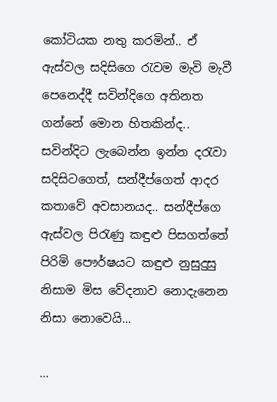කෝටියක නතු කරමින්.. ඒ ඇස්වල සදිසිගෙ රැවම මැවි මැවී පෙනෙද්දී සවින්දිගෙ අතිනත ගන්නේ මොන හිතකින්ද.. සවින්දිට ලැබෙන්න ඉන්න දරැවා සදිසිටගෙත්, සන්දීප්ගෙත් ආදර කතාවේ අවසානයද.. සන්දීප්ගෙ ඇස්වල පිරැණු කඳුළු පිසගත්තේ පිරිමි පෞර්ෂයට කඳුළු නුසුදුසු නිසාම මිස වේදනාව නොදැනෙන නිසා නොවෙයි...

...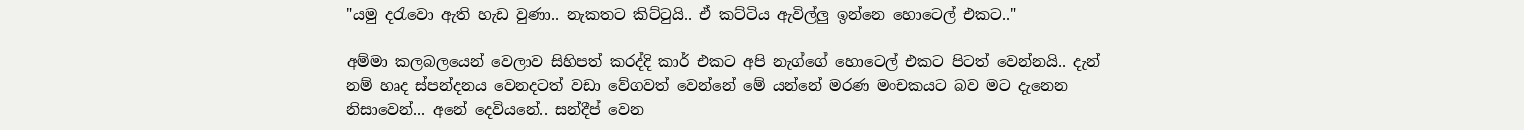"යමු දරැවො ඇති හැඩ වුණා.. නැකතට කිට්ටුයි.. ඒ කට්ටිය ඇවිල්ලු ඉන්නෙ හොටෙල් එකට.."

අම්මා කලබලයෙන් වෙලාව සිහිපත් කරද්දි කාර් එකට අපි නැග්ගේ හොටෙල් එකට පිටත් වෙන්නයි.. දැන් නම් හෘද ස්පන්දනය වෙනදටත් වඩා වේගවත් වෙන්නේ මේ යන්නේ මරණ මංචකයට බව මට දැනෙන නිසාවෙන්... අනේ දෙවියනේ.. සන්දීප් වෙන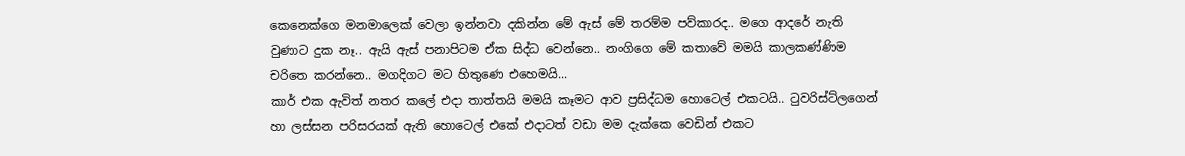කෙනෙක්ගෙ මනමාලෙක් වෙලා ඉන්නවා දකින්න මේ ඇස් මේ තරම්ම පව්කාරද.. මගෙ ආදරේ නැති වුණාට දුක නෑ.. ඇයි ඇස් පනාපිටම ඒක සිද්ධ වෙන්නෙ.. නංගිගෙ මේ කතාවේ මමයි කාලකණ්ණිම චරිතෙ කරන්නෙ.. මගදිගට මට හිතුණෙ එහෙමයි...
කාර් එක ඇවිත් නතර කලේ එදා තාත්තයි මමයි කෑමට ආව ප්‍රසිද්ධම හොටෙල් එකටයි.. ටුවරිස්ට්ලගෙන් හා ලස්සන පරිසරයක් ඇති හොටෙල් එකේ එදාටත් වඩා මම දැක්කෙ වෙඩින් එකට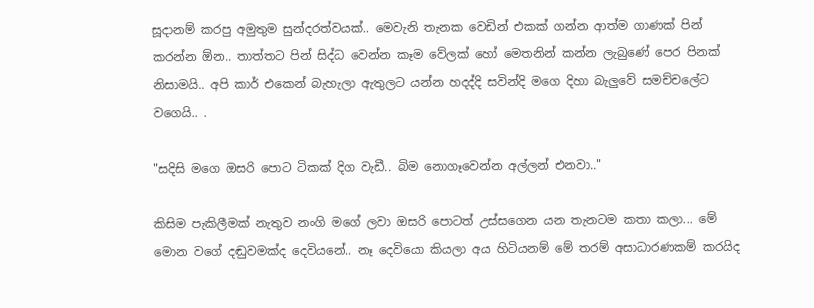සූදානම් කරපු අමුතුම සුන්දරත්වයක්.. මෙවැනි තැනක වෙඩින් එකක් ගන්න ආත්ම ගාණක් පින් කරන්න ඕන.. තාත්තට පින් සිද්ධ වෙන්න කෑම වේලක් හෝ මෙතනින් කන්න ලැබුණේ පෙර පිනක් නිසාමයි.. අපි කාර් එකෙන් බැහැලා ඇතුලට යන්න හදද්දි සවින්දි මගෙ දිහා බැලුවේ සමච්චලේට වගෙයි.. .

"සදිසි මගෙ ඔසරි පොට ටිකක් දිග වැඩී.. බිම නොගෑවෙන්න අල්ලන් එනවා.."

කිසිම පැකිලීමක් නැතුව නංගි මගේ ලවා ඔසරි පොටත් උස්සගෙන යන තැනටම කතා කලා... මේ මොන වගේ දඬුවමක්ද දෙවියනේ.. නෑ දෙවියො කියලා අය හිටියනම් මේ තරම් අසාධාරණකම් කරයිද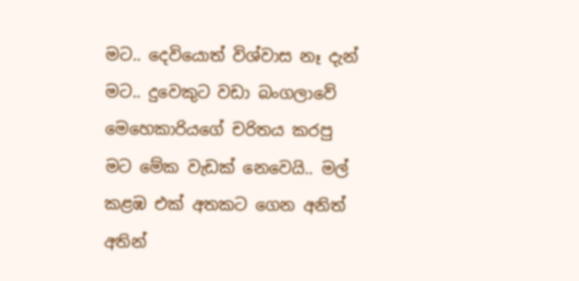මට.. දෙවියොත් විශ්වාස නෑ දැන් මට.. දුවෙකුට වඩා බංගලාවේ මෙහෙකාරියගේ චරිතය කරපු මට මේක වැඩක් නෙවෙයි.. මල් කළඹ එක් අතකට ගෙන අනිත් අතින්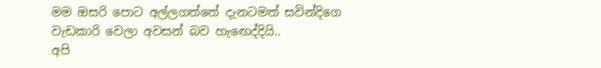මම ඔසරි පොට අල්ලගත්තේ දැනටමත් සවින්දිගෙ වැඩකාරි වෙලා අවසන් බව හැඟෙද්දියි..
අපි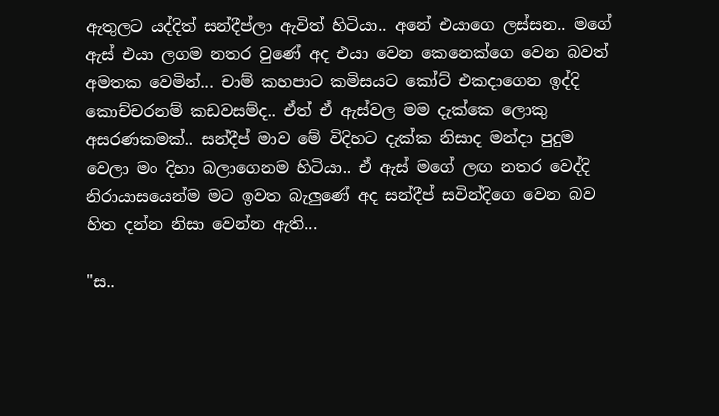ඇතුලට යද්දිත් සන්දීප්ලා ඇවිත් හිටියා.. අනේ එයාගෙ ලස්සන.. මගේ ඇස් එයා ලගම නතර වුණේ අද එයා වෙන කෙනෙක්ගෙ වෙන බවත් අමතක වෙමින්... චාම් කහපාට කමිසයට කෝට් එකදාගෙන ඉද්දි කොච්චරනම් කඩවසම්ද.. ඒත් ඒ ඇස්වල මම දැක්කෙ ලොකු අසරණකමක්.. සන්දීප් මාව මේ විදිහට දැක්ක නිසාද මන්දා පුදුම වෙලා මං දිහා බලාගෙනම හිටියා.. ඒ ඇස් මගේ ලඟ නතර වෙද්දි නිරායාසයෙන්ම මට ඉවත බැලුණේ අද සන්දීප් සවින්දිගෙ වෙන බව හිත දන්න නිසා වෙන්න ඇති...

"ස..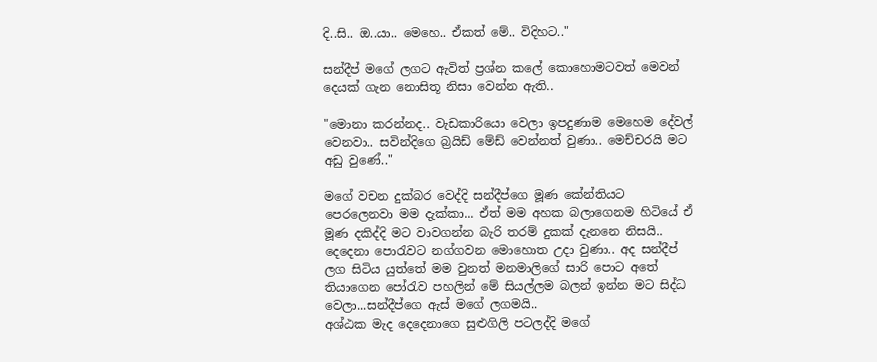දි..සි.. ඔ..යා.. මෙහෙ.. ඒකත් මේ.. විදිහට.."

සන්දීප් මගේ ලගට ඇවිත් ප්‍රශ්න කලේ කොහොමටවත් මෙවන් දෙයක් ගැන නොසිතූ නිසා වෙන්න ඇති..

"මොනා කරන්නද.. වැඩකාරියො වෙලා ඉපදුණාම මෙහෙම දේවල් වෙනවා.. සවින්දිගෙ බ්‍රයිඩ් මේඩ් වෙන්නත් වුණා.. මෙච්චරයි මට අඩු වුණේ.."

මගේ වචන දුක්බර වෙද්දි සන්දීප්ගෙ මූණ කේන්තියට පෙරලෙනවා මම දැක්කා... ඒත් මම අහක බලාගෙනම හිටියේ ඒ මූණ දකිද්දි මට වාවගන්න බැරි තරම් දුකක් දැනනෙ නිසයි..
දෙදෙනා පොරැවට නග්ගවන මොහොත උදා වුණා.. අද සන්දීප් ලග සිටිය යුත්තේ මම වුනත් මනමාලිගේ සාරි පොට අතේ තියාගෙන පෝරැව පහලින් මේ සියල්ලම බලන් ඉන්න මට සිද්ධ වෙලා...සන්දීප්ගෙ ඇස් මගේ ලගමයි..
අශ්ඨක මැද දෙදෙනාගෙ සුළුගිලි පටලද්දි මගේ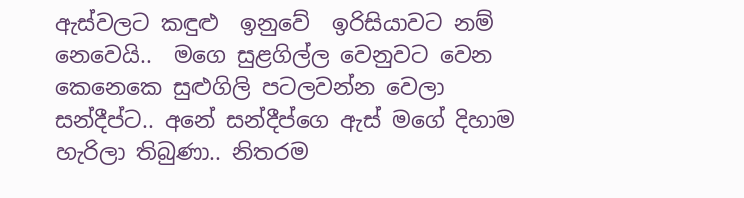ඇස්වලට කඳුළු  ඉනුවේ  ඉරිසියාවට නම් නෙවෙයි..  මගෙ සුළගිල්ල වෙනුවට වෙන කෙනෙකෙ සුළුගිලි පටලවන්න වෙලා සන්දීප්ට.. අනේ සන්දීප්ගෙ ඇස් මගේ දිහාම හැරිලා තිබුණා.. නිතරම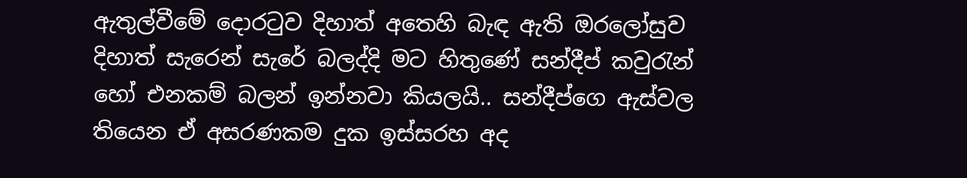ඇතුල්වීමේ දොරටුව දිහාත් අතෙහි බැඳ ඇති ඔරලෝසුව දිහාත් සැරෙන් සැරේ බලද්දි මට හිතුණේ සන්දීප් කවුරැන් හෝ එනකම් බලන් ඉන්නවා කියලයි.. සන්දීප්ගෙ ඇස්වල තියෙන ඒ අසරණකම දුක ඉස්සරහ අද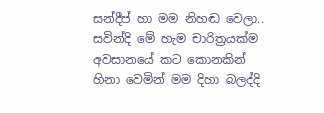සන්දීප් හා මම නිහඬ වෙලා.. සවින්දි මේ හැම චාරිත්‍රයක්ම අවසානයේ කට කොනකින් හිනා වෙමින් මම දිහා බලද්දි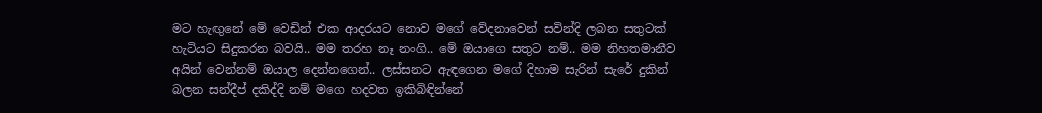මට හැඟුනේ මේ වෙඩින් එක ආදරයට නොව මගේ වේදනාවෙන් සවින්දි ලබන සතුටක් හැටියට සිදුකරන බවයි.. මම තරහ නෑ නංගි.. මේ ඔයාගෙ සතුට නම්.. මම නිහතමානීව අයින් වෙන්නම් ඔයාල දෙන්නගෙන්.. ලස්සනට ඇඳගෙන මගේ දිහාම සැරින් සැරේ දුකින් බලන සන්දීප් දකිද්දි නම් මගෙ හදවත ඉකිබිඳින්නේ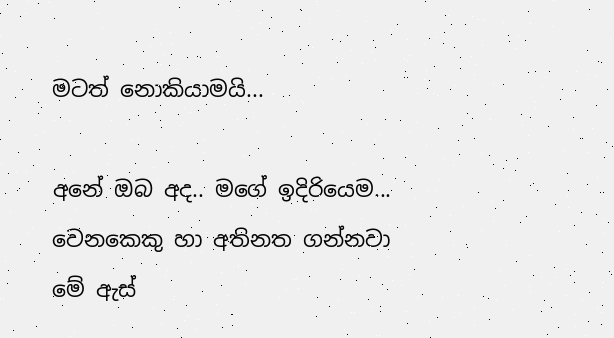මටත් නොකියාමයි...

අනේ ඔබ අද.. මගේ ඉදිරියෙම...
වෙනකෙකු හා අතිනත ගන්නවා
මේ ඇස්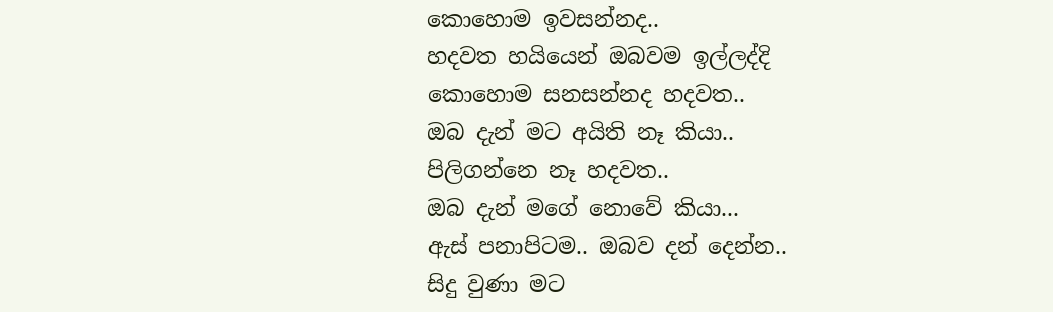කොහොම ඉවසන්නද..
හදවත හයියෙන් ඔබවම ඉල්ලද්දි
කොහොම සනසන්නද හදවත..
ඔබ දැන් මට අයිති නෑ කියා..
පිලිගන්නෙ නෑ හදවත..
ඔබ දැන් මගේ නොවේ කියා...
ඇස් පනාපිටම.. ඔබව දන් දෙන්න..
සිදු වුණා මට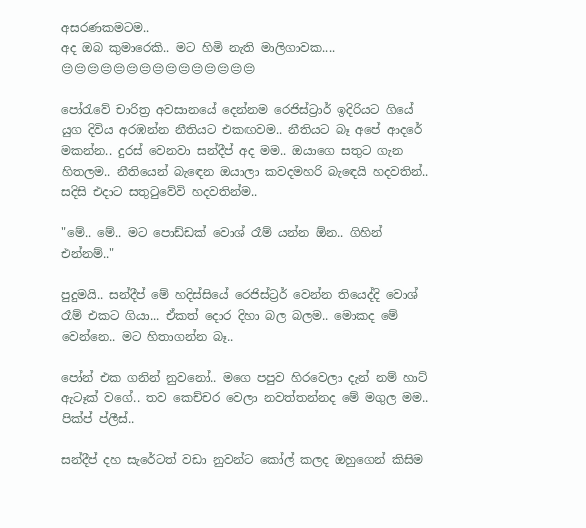අසරණකමටම..
අද ඔබ කුමාරෙකි.. මට හිමි නැති මාලිගාවක....
😔😔😔😔😔😔😔😔😔😔😔😔😔😔😔

පෝරැවේ චාරිත්‍ර අවසානයේ දෙන්නම රෙජිස්ට්‍රාර් ඉදිරියට ගියේ යුග දිවිය අරඹන්න නීතියට එකඟවම.. නීතියට බෑ අපේ ආදරේ මකන්න.. දුරස් වෙනවා සන්දීප් අද මම.. ඔයාගෙ සතුට ගැන හිතලම.. නීතියෙන් බැඳෙන ඔයාලා කවදමහරි බැඳෙයි හදවතින්.. සදිසි එදාට සතුටුවේවි හදවතින්ම..

"මේ.. මේ.. මට පොඩ්ඩක් වොශ් රෑම් යන්න ඕන.. ගිහින් එන්නම්.."

පුදුමයි.. සන්දීප් මේ හදිස්සියේ රෙජිස්ට්‍රර් වෙන්න තියෙද්දි වොශ් රෑම් එකට ගියා... ඒකත් දොර දිහා බල බලම.. මොකද මේ වෙන්නෙ.. මට හිතාගන්න බෑ..

පෝන් එක ගනින් නුවනෝ.. මගෙ පපුව හිරවෙලා දැන් නම් හාට් ඇටෑක් වගේ.. තව කෙච්චර වෙලා නවත්තන්නද මේ මගුල මම.. පික්ප් ප්ලීස්..

සන්දීප් දහ සැරේටත් වඩා නුවන්ට කෝල් කලද ඔහුගෙන් කිසිම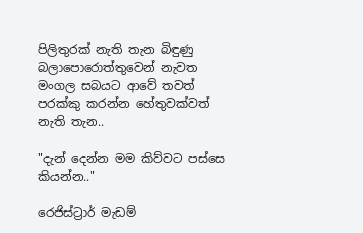පිලිතුරක් නැති තැන බිඳුණු බලාපොරොත්තුවෙන් නැවත මංගල සබයට ආවේ තවත් පරක්කු කරන්න හේතුවක්වත් නැති තැන..

"දැන් දෙන්න මම කිව්වට පස්සෙ කියන්න.."

රෙජිස්ට්‍රාර් මැඩම්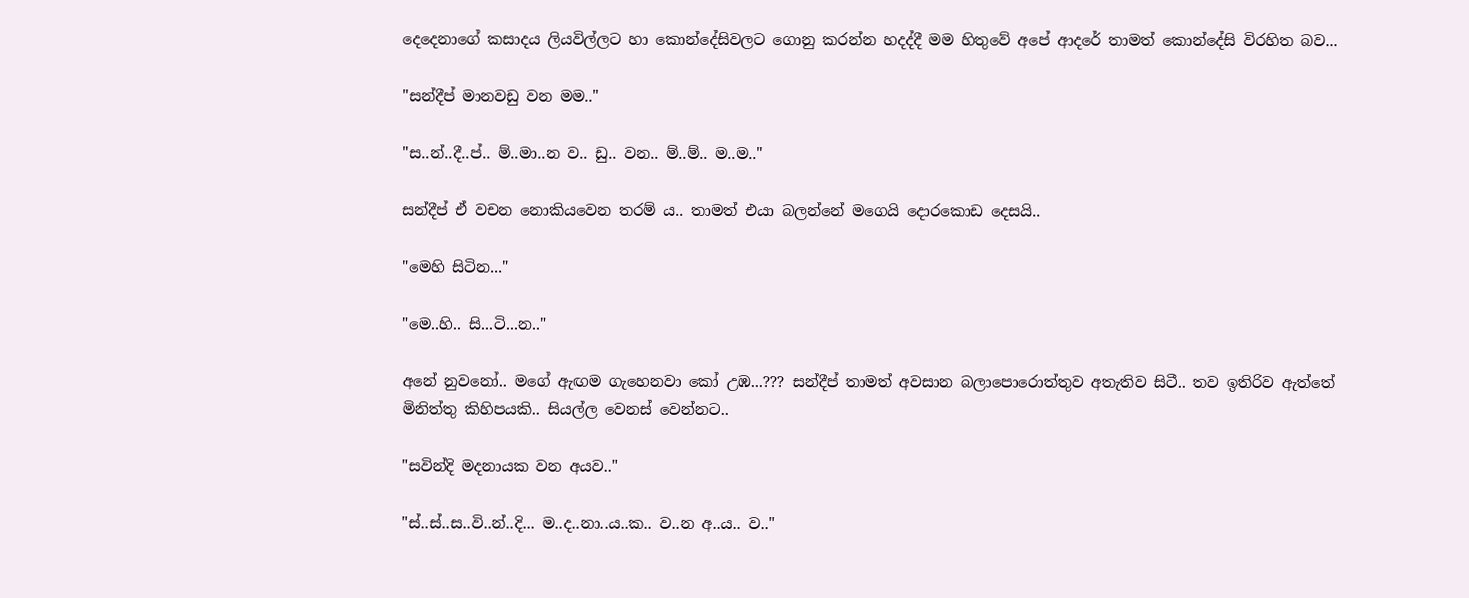දෙදෙනාගේ කසාදය ලියවිල්ලට හා කොන්දේසිවලට ගොනු කරන්න හදද්දී මම හිතුවේ අපේ ආදරේ තාමත් කොන්දේසි විරහිත බව...

"සන්දීප් මානවඩු වන මම.."

"ස..න්..දී..ප්.. ම්..මා..න ව.. ඩු.. වන.. ම්..ම්.. ම..ම.."

සන්දීප් ඒ වචන නොකියවෙන තරම් ය.. තාමත් එයා බලන්නේ මගෙයි දොරකොඩ දෙසයි..

"මෙහි සිටින..."

"මෙ..හි.. සි...ටි...න.."

අනේ නුවනෝ.. මගේ ඇඟම ගැහෙනවා කෝ උඹ...??? සන්දීප් තාමත් අවසාන බලාපොරොත්තුව අතැතිව සිටී.. තව ඉතිරිව ඇත්තේ මිනිත්තු කිහිපයකි.. සියල්ල වෙනස් වෙන්නට..

"සවින්දි මදනායක වන අයව.."

"ස්..ස්..ස..වි..න්..දි... ම..ද..නා..ය..ක.. ව..න අ..ය.. ව.."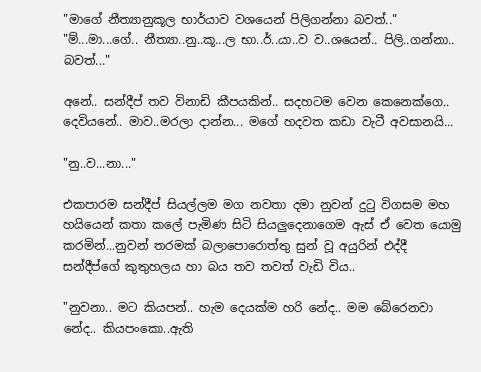"මාගේ නීත්‍යානුකූල භාර්යාව වශයෙන් පිලිගන්නා බවත්.."
"ම්...මා...ගේ.. නීත්‍යා..නු..කූ...ල භා..ර්..යා..ව ව..ශයෙන්.. පිලි..ගන්නා.. බවත්..."

අනේ.. සන්දීප් තව විනාඩි කීපයකින්.. සදහටම වෙන කෙනෙක්ගෙ.. දෙවියනේ.. මාව..මරලා දාන්න... මගේ හදවත කඩා වැටී අවසානයි...

"නු..ව...නා..."

එකපාරම සන්දීප් සියල්ලම මග නවතා දමා නුවන් දුටු විගසම මහ හයියෙන් කතා කලේ පැමිණ සිටි සියලුදෙනාගෙම ඇස් ඒ වෙත යොමු කරමින්...නුවන් තරමක් බලාපොරොත්තු සුන් වූ අයුරින් එද්දී සන්දීප්ගේ කුතුහලය හා බය තව තවත් වැඩි විය..

"නුවනා.. මට කියපන්.. හැම දෙයක්ම හරි නේද.. මම බේරෙනවා නේද.. කියපංකො..ඇති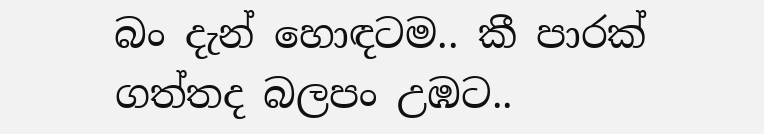බං දැන් හොඳටම.. කී පාරක් ගත්තද බලපං උඹට..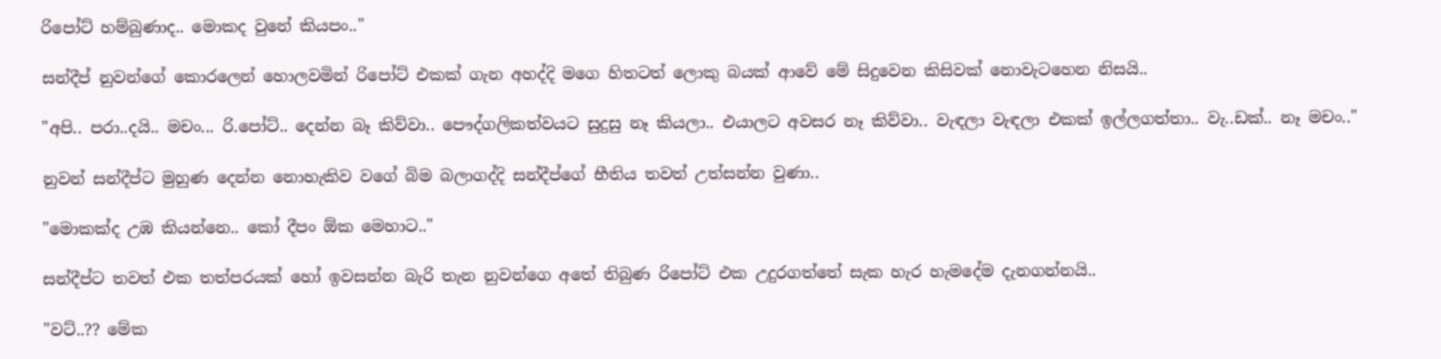රිපෝට් හම්බුණාද.. මොකද වුනේ කියපං.."

සන්දීප් නුවන්ගේ කොරලෙන් හොලවමින් රිපෝට් එකක් ගැන අහද්දි මගෙ හිතටත් ලොකු බයක් ආවේ මේ සිදුවෙන කිසිවක් නොවැටහෙන නිසයි..

"අපි.. පරා..දයි.. මචං... රි.පෝට්.. දෙන්න බෑ කිව්වා.. පෞද්ගලිකත්වයට සුදුසු නෑ කියලා.. එයාලට අවසර නෑ කිව්වා.. වැඳලා වැඳලා එකක් ඉල්ලගත්තා.. වැ..ඩක්.. නෑ මචං.."

නුවන් සන්දීප්ට මුහුණ දෙන්න නොහැකිව වගේ බිම බලාගද්දි සන්දීප්ගේ භීතිය තවත් උත්සන්න වුණා..

"මොකක්ද උඹ කියන්නෙ.. කෝ දීපං ඕක මෙහාට.."

සන්දීප්ට තවත් එක තත්පරයක් හෝ ඉවසන්න බැරි තැන නුවන්ගෙ අතේ තිබුණ රිපෝට් එක උදුරගත්තේ සැක හැර හැමදේම දැනගන්නයි..

"වට්..?? මේක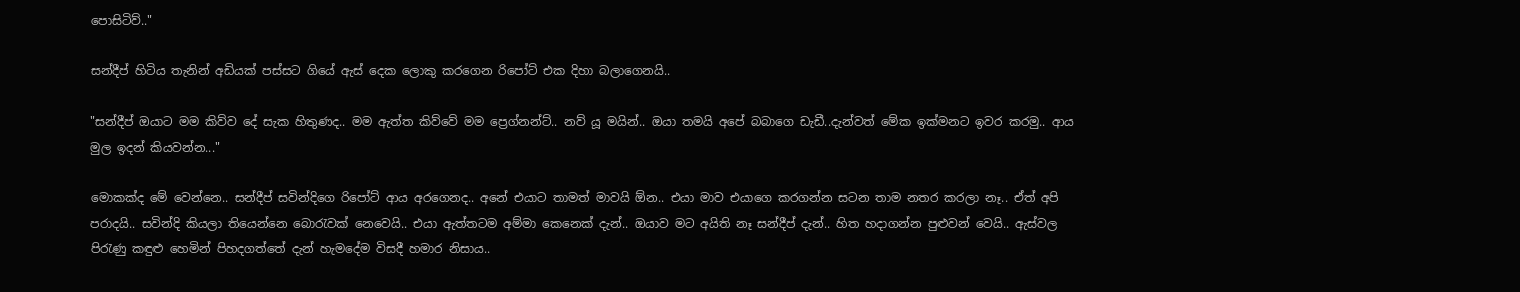පොසිටිව්.."

සන්දීප් හිටිය තැනින් අඩියක් පස්සට ගියේ ඇස් දෙක ලොකු කරගෙන රිපෝට් එක දිහා බලාගෙනයි..

"සන්දීප් ඔයාට මම කිව්ව දේ සැක හිතුණද.. මම ඇත්ත කිව්වේ මම ප්‍රෙග්නන්ට්.. නව් යූ මයින්.. ඔයා තමයි අපේ බබාගෙ ඩැඩී..දැන්වත් මේක ඉක්මනට ඉවර කරමු.. ආය මුල ඉදන් කියවන්න..."

මොකක්ද මේ වෙන්නෙ.. සන්දීප් සවින්දිගෙ රිපෝට් ආය අරගෙනද.. අනේ එයාට තාමත් මාවයි ඕන.. එයා මාව එයාගෙ කරගන්න සටන තාම නතර කරලා නෑ.. ඒත් අපි පරාදයි.. සවින්දි කියලා තියෙන්නෙ බොරැවක් නෙවෙයි.. එයා ඇත්තටම අම්මා කෙනෙක් දැන්.. ඔයාව මට අයිති නෑ සන්දීප් දැන්.. හිත හදාගන්න පුළුවන් වෙයි.. ඇස්වල පිරැණු කඳුළු හෙමින් පිහදගත්තේ දැන් හැමදේම විසදී හමාර නිසාය..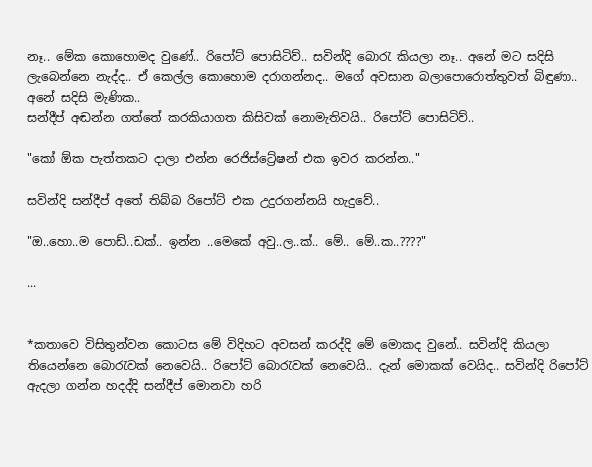නෑ.. මේක කොහොමද වුණේ.. රිපෝට් පොසිටිව්.. සවින්දි බොරැ කියලා නෑ.. අනේ මට සදිසි ලැබෙන්නෙ නැද්ද.. ඒ කෙල්ල කොහොම දරාගන්නද.. මගේ අවසාන බලාපොරොත්තුවත් බිඳුණා.. අනේ සදිසි මැණික..
සන්දීප් අඬන්න ගත්තේ කරකියාගත කිසිවක් නොමැතිවයි.. රිපෝට් පොසිටිව්..

"කෝ ඕක පැත්තකට දාලා එන්න රෙජිස්ට්‍රේෂන් එක ඉවර කරන්න.."

සවින්දි සන්දීප් අතේ තිබ්බ රිපෝට් එක උදුරගන්නයි හැදුවේ..

"ඔ..හො..ම පොඩ්..ඩක්.. ඉන්න ..මෙකේ අවු..ල..ක්.. මේ.. මේ..ක..????"

...


*කතාවෙ විසිතුන්වන කොටස මේ විදිහට අවසන් කරද්දි මේ මොකද වුනේ.. සවින්දි කියලා තියෙන්නෙ බොරැවක් නෙවෙයි.. රිපෝට් බොරැවක් නෙවෙයි.. දැන් මොකක් වෙයිද.. සවින්දි රිපෝට් ඇදලා ගන්න හදද්දි සන්දීප් මොනවා හරි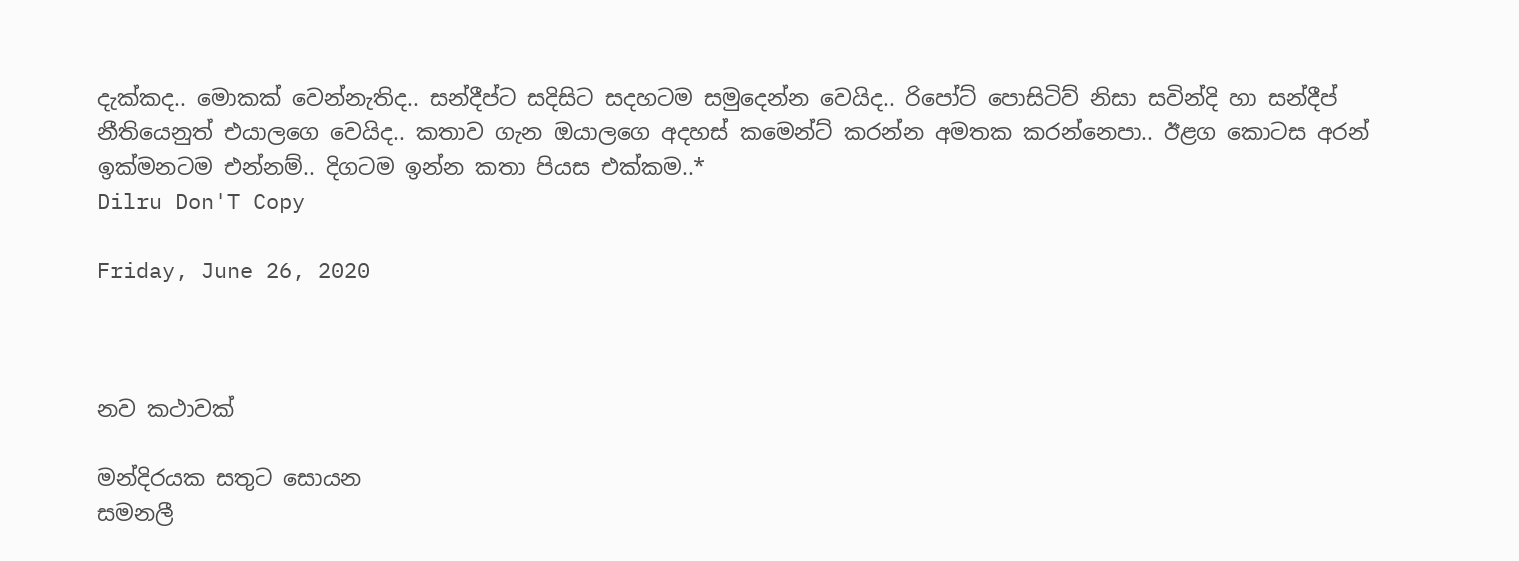දැක්කද.. මොකක් වෙන්නැතිද.. සන්දීප්ට සදිසිට සදහටම සමුදෙන්න වෙයිද.. රිපෝට් පොසිටිව් නිසා සවින්දි හා සන්දීප් නීතියෙනුත් එයාලගෙ වෙයිද.. කතාව ගැන ඔයාලගෙ අදහස් කමෙන්ට් කරන්න අමතක කරන්නෙපා.. ඊළග කොටස අරන් ඉක්මනටම එන්නම්.. දිගටම ඉන්න කතා පියස එක්කම..*
Dilru Don'T Copy

Friday, June 26, 2020



නව කථාවක්

මන්දිරයක සතුට සොයන
සමනලී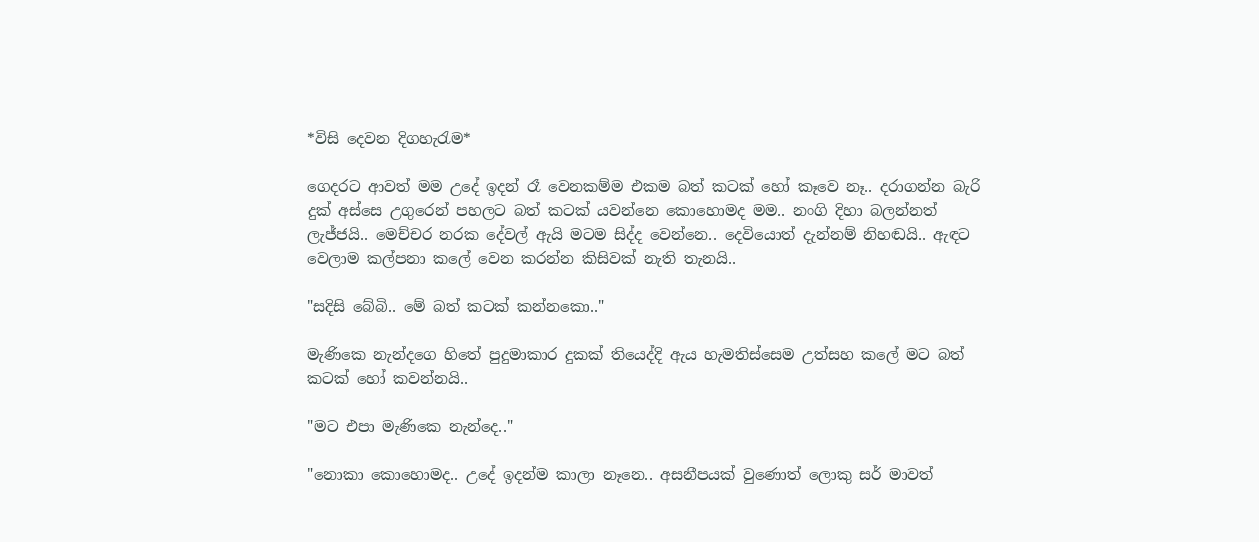*විසි දෙවන දිගහැරැම*

ගෙදරට ආවත් මම උදේ ඉදන් රෑ වෙනකම්ම එකම බත් කටක් හෝ කෑවෙ නෑ.. දරාගන්න බැරි දුක් අස්සෙ උගුරෙන් පහලට බත් කටක් යවන්නෙ කොහොමද මම.. නංගි දිහා බලන්නත් ලැජ්ජයි.. මෙච්චර නරක දේවල් ඇයි මටම සිද්ද වෙන්නෙ.. දෙවියොත් දැන්නම් නිහඬයි.. ඇඳට වෙලාම කල්පනා කලේ වෙන කරන්න කිසිවක් නැති තැනයි..

"සදිසි බේබි.. මේ බත් කටක් කන්නකො.."

මැණිකෙ නැන්දගෙ හිතේ පුදුමාකාර දුකක් තියෙද්දි ඇය හැමතිස්සෙම උත්සහ කලේ මට බත් කටක් හෝ කවන්නයි..

"මට එපා මැණිකෙ නැන්දෙ.."

"නොකා කොහොමද.. උදේ ඉදන්ම කාලා නෑනෙ.. අසනීපයක් වුණොත් ලොකු සර් මාවත්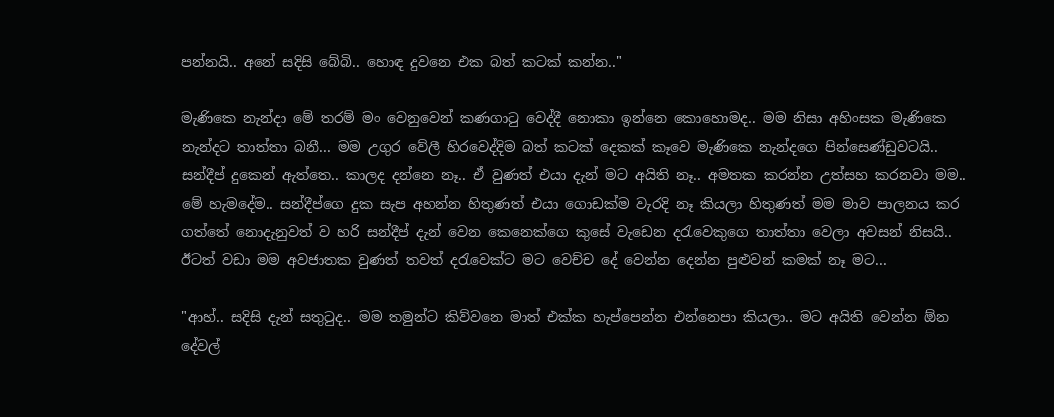පන්නයි.. අනේ සදිසි බේබි.. හොඳ දුවනෙ එක බත් කටක් කන්න.."

මැණිකෙ නැන්දා මේ තරම් මං වෙනුවෙන් කණගාටු වෙද්දී නොකා ඉන්නෙ කොහොමද.. මම නිසා අහිංසක මැණිකෙ නැන්දට තාත්තා බනී... මම උගුර වේලී හිරවෙද්දිම බත් කටක් දෙකක් කෑවෙ මැණිකෙ නැන්දගෙ පින්සෙණ්ඩුවටයි.. සන්දීප් දුකෙන් ඇත්තෙ.. කාලද දන්නෙ නෑ.. ඒ වුණත් එයා දැන් මට අයිති නෑ.. අමතක කරන්න උත්සහ කරනවා මම.. මේ හැමදේම.. සන්දීප්ගෙ දුක සැප අහන්න හිතුණත් එයා ගොඩක්ම වැරදි නෑ කියලා හිතුණත් මම මාව පාලනය කර ගත්තේ නොදැනුවත් ව හරි සන්දීප් දැන් වෙන කෙනෙක්ගෙ කුසේ වැඩෙන දරැවෙකුගෙ තාත්තා වෙලා අවසන් නිසයි.. ඊටත් වඩා මම අවජාතක වුණත් තවත් දරැවෙක්ට මට වෙච්ච දේ වෙන්න දෙන්න පුළුවන් කමක් නෑ මට...

"ආහ්.. සදිසි දැන් සතුටුද.. මම තමුන්ට කිව්වනෙ මාත් එක්ක හැප්පෙන්න එන්නෙපා කියලා.. මට අයිති වෙන්න ඕන දේවල්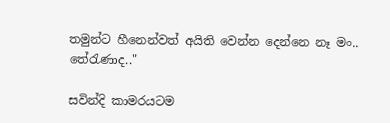තමුන්ට හීනෙන්වත් අයිති වෙන්න දෙන්නෙ නෑ මං.. තේරැණාද.."

සවින්දි කාමරයටම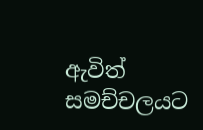ඇවිත් සමච්චලයට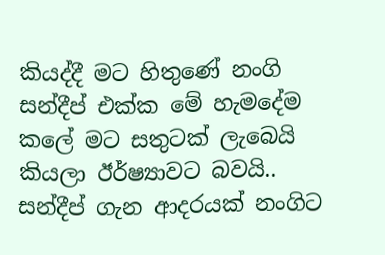කියද්දී මට හිතුණේ නංගි සන්දීප් එක්ක මේ හැමදේම කලේ මට සතුටක් ලැබෙයි කියලා ඊර්ෂ්‍යාවට බවයි.. සන්දීප් ගැන ආදරයක් නංගිට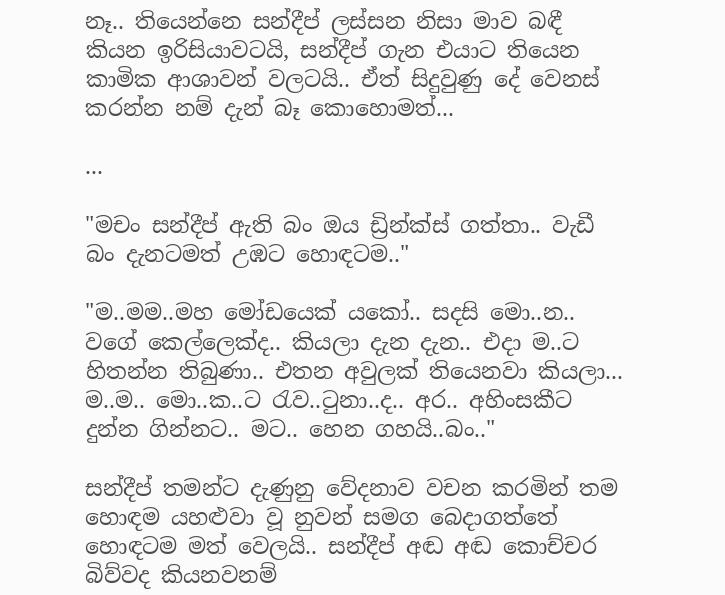නෑ.. තියෙන්නෙ සන්දීප් ලස්සන නිසා මාව බඳී කියන ඉරිසියාවටයි, සන්දීප් ගැන එයාට තියෙන කාමික ආශාවන් වලටයි.. ඒත් සිදුවුණු දේ වෙනස් කරන්න නම් දැන් බෑ කොහොමත්...

...

"මචං සන්දීප් ඇති බං ඔය ඩ්‍රින්ක්ස් ගත්තා.. වැඩී බං දැනටමත් උඹට හොඳටම.."

"ම..මම..මහ මෝඩයෙක් යකෝ.. සදසි මො..න.. වගේ කෙල්ලෙක්ද.. කියලා දැන දැන.. එදා ම..ට හිතන්න තිබුණා.. එතන අවුලක් තියෙනවා කියලා... ම..ම.. මො..ක..ට රැව..ටුනා..ද.. අර.. අහිංසකීට දුන්න ගින්නට.. මට.. හෙන ගහයි..බං.."

සන්දීප් තමන්ට දැණුනු වේදනාව වචන කරමින් තම හොඳම යහළුවා වූ නුවන් සමග බෙදාගත්තේ හොඳටම මත් වෙලයි.. සන්දීප් අඬ අඬ කොච්චර බිව්වද කියනවනම්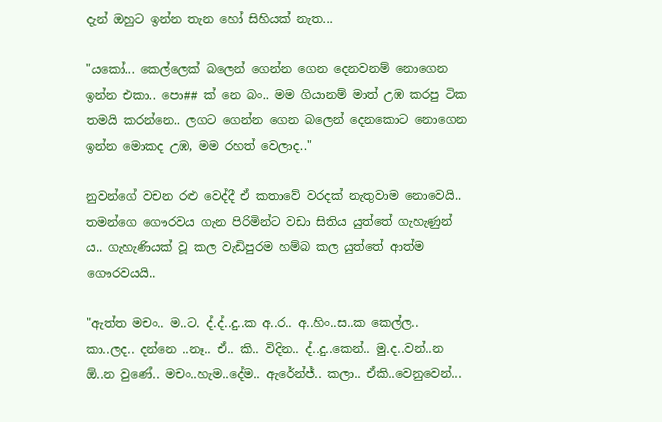දැන් ඔහුට ඉන්න තැන හෝ සිහියක් නැත...

"යකෝ... කෙල්ලෙක් බලෙන් ගෙන්න ගෙන දෙනවනම් නොගෙන ඉන්න එකා.. පො## ක් නෙ බං.. මම ගියානම් මාත් උඹ කරපු ටික තමයි කරන්නෙ.. ලගට ගෙන්න ගෙන බලෙන් දෙනකොට නොගෙන ඉන්න මොකද උඹ, මම රහත් වෙලාද.."

නුවන්ගේ වචන රළු වෙද්දී ඒ කතාවේ වරදක් නැතුවාම නොවෙයි.. තමන්ගෙ ගෞරවය ගැන පිරිමින්ට වඩා සිතිය යුත්තේ ගැහැණුන් ය.. ගැහැණියක් වූ කල වැඩිපුරම හම්බ කල යුත්තේ ආත්ම ගෞරවයයි..

"ඇත්ත මචං.. ම..ට. ද්.ද්..දු..ක අ..ර.. අ..හිං..ස..ක කෙල්ල.. කා..ලද.. දන්නෙ ..නෑ.. ඒ.. කි.. විදින.. ද්..දු..කෙන්.. මු.ද..වන්..න ඕ..න වුණේ.. මචං..හැම..දේම.. ඇරේන්ජ්.. කලා.. ඒකි..වෙනුවෙන්...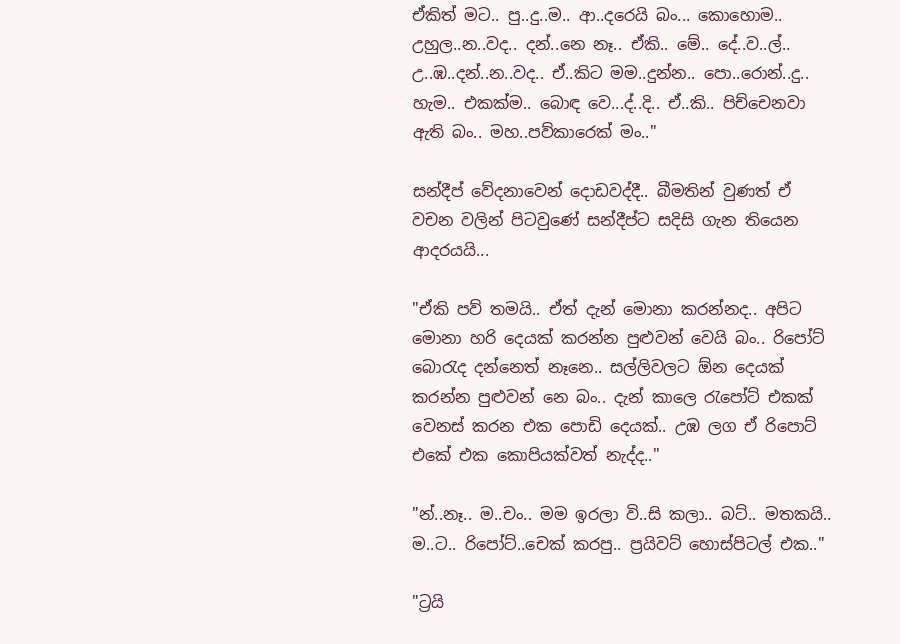ඒකිත් මට.. පු..දු..ම.. ආ..දරෙයි බං... කොහොම.. උහුල..න..වද.. දන්..නෙ නෑ.. ඒකි.. මේ.. දේ..ව..ල්.. උ..ඹ..දන්..න..වද.. ඒ..කිට මම..දුන්න.. පො..රොන්..දු.. හැම.. එකක්ම.. බොඳ වෙ...ද්..දි.. ඒ..කි.. පිච්චෙනවා ඇති බං.. මහ..පව්කාරෙක් මං.."

සන්දීප් වේදනාවෙන් දොඩවද්දී.. බීමතින් වුණත් ඒ වචන වලින් පිටවුණේ සන්දීප්ට සදිසි ගැන තියෙන ආදරයයි...

"ඒකි පව් තමයි.. ඒත් දැන් මොනා කරන්නද.. අපිට මොනා හරි දෙයක් කරන්න පුළුවන් වෙයි බං.. රිපෝට් බොරැද දන්නෙත් නෑනෙ.. සල්ලිවලට ඕන දෙයක් කරන්න පුළුවන් නෙ බං.. දැන් කාලෙ රැපෝට් එකක් වෙනස් කරන එක පොඩි දෙයක්.. උඹ ලග ඒ රිපොට් එකේ එක කොපියක්වත් නැද්ද.."

"න්..නෑ.. ම..චං.. මම ඉරලා වි..සි කලා.. බට්.. මතකයි.. ම..ට.. රිපෝට්..චෙක් කරපු.. ප්‍රයිවට් හොස්පිටල් එක.."

"ට්‍රයි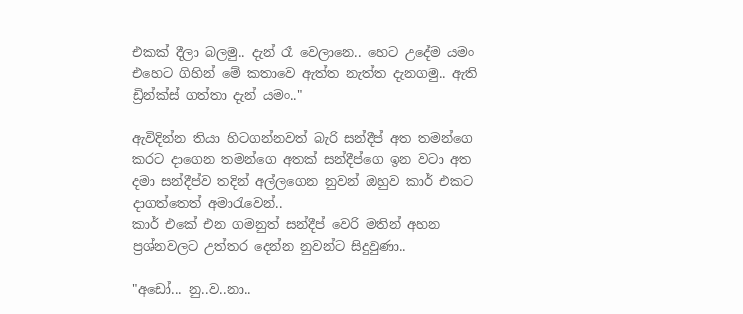එකක් දීලා බලමු.. දැන් රෑ වෙලානෙ.. හෙට උදේම යමං එහෙට ගිහින් මේ කතාවෙ ඇත්ත නැත්ත දැනගමු.. ඇති ඩ්‍රින්ක්ස් ගත්තා දැන් යමං.."

ඇවිදින්න තියා හිටගන්නවත් බැරි සන්දීප් අත තමන්ගෙ කරට දාගෙන තමන්ගෙ අතක් සන්දීප්ගෙ ඉන වටා අත දමා සන්දීප්ව තදින් අල්ලගෙන නුවන් ඔහුව කාර් එකට දාගත්තෙත් අමාරැවෙන්..
කාර් එකේ එන ගමනුත් සන්දීප් වෙරි මතින් අහන ප්‍රශ්නවලට උත්තර දෙන්න නුවන්ට සිදුවුණා..

"අඩෝ... නු..ව..නා..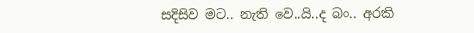සදිසිව මට.. නැති වෙ..යි..ද බං.. අරකි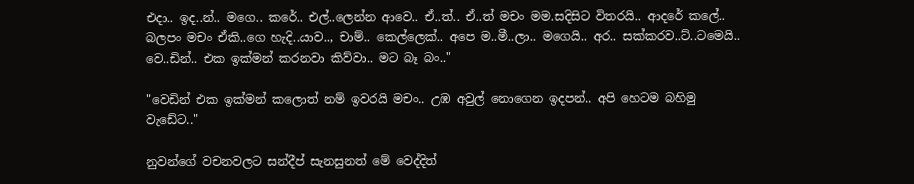එදා.. ඉද..න්.. මගෙ.. කරේ.. එල්..ලෙන්න ආවෙ.. ඒ..ත්.. ඒ..ත් මචං මම.සදිසිට විතරයි.. ආදරේ කලේ.. බලපං මචං ඒකි..ගෙ හැදි..යාව.., චාම්.. කෙල්ලෙක්.. අපෙ ම..මී..ලා.. මගෙයි.. අර.. සක්කරව..ට්..ටමෙයි.. වෙ..ඩින්.. එක ඉක්මන් කරනවා කිව්වා.. මට බෑ බං.."

"වෙඩින් එක ඉක්මන් කලොත් නම් ඉවරයි මචං.. උඹ අවුල් නොගෙන ඉදපන්.. අපි හෙටම බහිමු වැඩේට.."

නුවන්ගේ වචනවලට සන්දීප් සැනසුනත් මේ වෙද්දිත්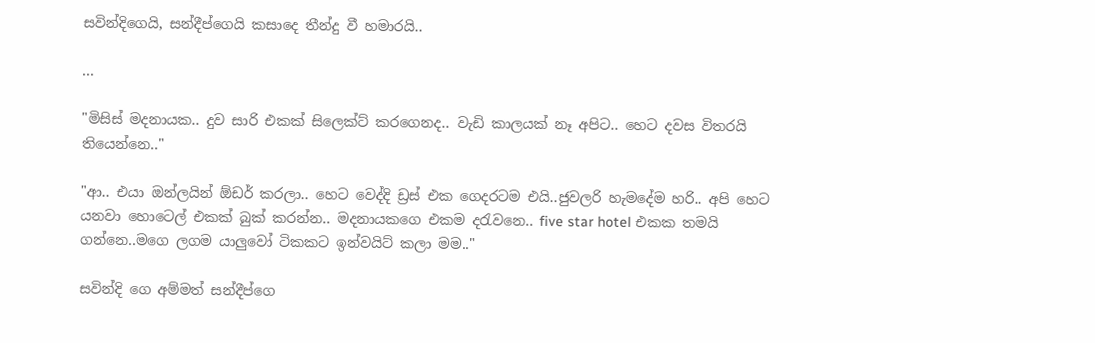සවින්දිගෙයි, සන්දීප්ගෙයි කසාදෙ තීන්දු වී හමාරයි..

...

"මිසිස් මදනායක.. දුව සාරි එකක් සිලෙක්ට් කරගෙනද.. වැඩි කාලයක් නෑ අපිට.. හෙට දවස විතරයි තියෙන්නෙ.."

"ආ.. එයා ඔන්ලයින් ඕඩර් කරලා.. හෙට වෙද්දි ඩ්‍රස් එක ගෙදරටම එයි..ජුවලරි හැමදේම හරි.. අපි හෙට යනවා හොටෙල් එකක් බුක් කරන්න.. මදනායකගෙ එකම දරැවනෙ.. five star hotel එකක තමයි ගන්නෙ..මගෙ ලගම යාලුවෝ ටිකකට ඉන්වයිට් කලා මම.."

සවින්දි ගෙ අම්මත් සන්දීප්ගෙ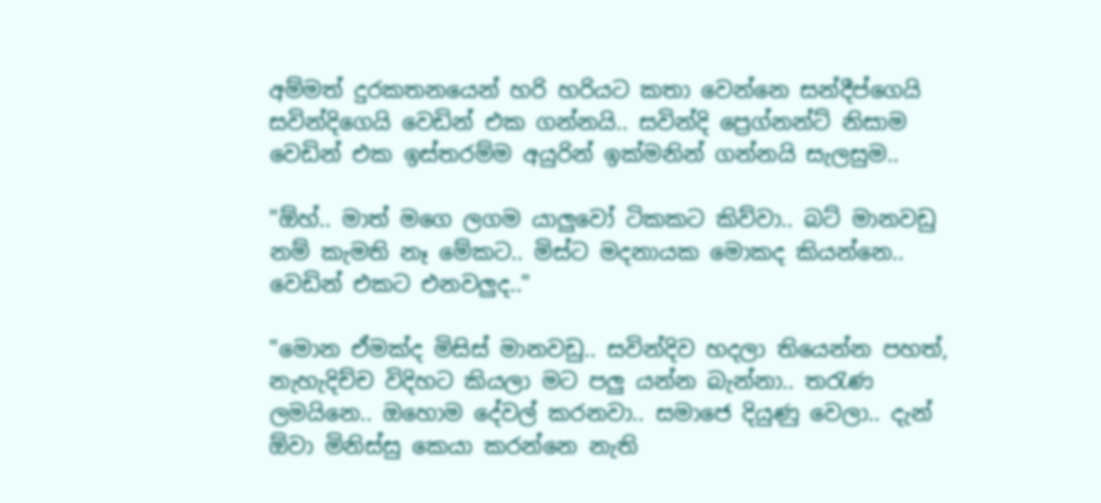අම්මත් දුරකතනයෙන් හරි හරියට කතා වෙන්නෙ සන්දීප්ගෙයි සවින්දිගෙයි වෙඩින් එක ගන්නයි.. සවින්දි ප්‍රෙග්නන්ට් නිසාම වෙඩින් එක ඉස්තරම්ම අයුරින් ඉක්මනින් ගන්නයි සැලසුම..

"ඕහ්.. මාත් මගෙ ලගම යාලුවෝ ටිකකට කිව්වා.. බට් මානවඩු නම් කැමති නෑ මේකට.. මිස්ට මදනායක මොකද කියන්නෙ.. වෙඩින් එකට එනවලුද.."

"මොන ඒමක්ද මිසිස් මානවඩු.. සවින්දිව හදලා තියෙන්න පහත්, නැහැදිච්ච විදිහට කියලා මට පලු යන්න බැන්නා.. තරැණ ලමයිනෙ.. ඔහොම දේවල් කරනවා.. සමාජෙ දියුණු වෙලා.. දැන් ඕවා මිනිස්සු කෙයා කරන්නෙ නැති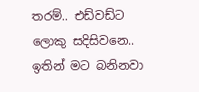තරම්.. එඩ්වඩ්ට ලොකු සදිසිවනෙ.. ඉතින් මට බනිනවා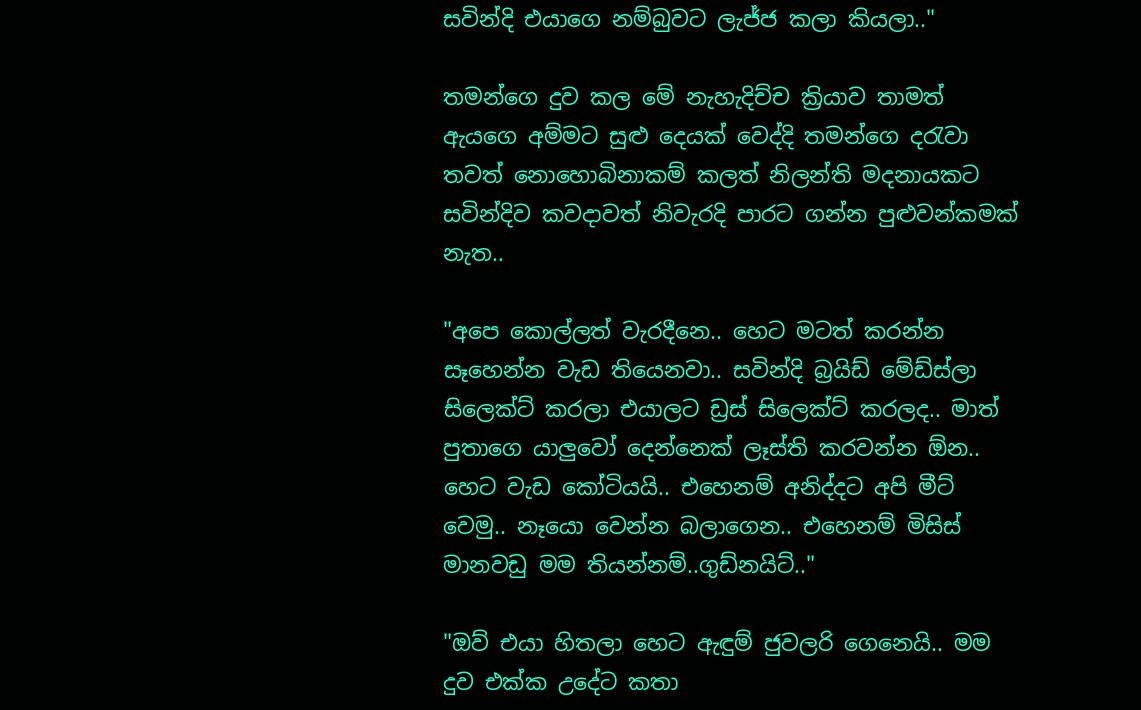සවින්දි එයාගෙ නම්බුවට ලැජ්ජ කලා කියලා.."

තමන්ගෙ දුව කල මේ නැහැදිච්ච ක්‍රියාව තාමත් ඇයගෙ අම්මට සුළු දෙයක් වෙද්දි තමන්ගෙ දරැවා තවත් නොහොබිනාකම් කලත් නිලන්ති මදනායකට සවින්දිව කවදාවත් නිවැරදි පාරට ගන්න පුළුවන්කමක් නැත..

"අපෙ කොල්ලත් වැරදීනෙ.. හෙට මටත් කරන්න සෑහෙන්න වැඩ තියෙනවා.. සවින්දි බ්‍රයිඩ් මේඩ්ස්ලා සිලෙක්ට් කරලා එයාලට ඩ්‍රස් සිලෙක්ට් කරලද.. මාත් පුතාගෙ යාලුවෝ දෙන්නෙක් ලෑස්ති කරවන්න ඕන.. හෙට වැඩ කෝටියයි.. එහෙනම් අනිද්දට අපි මීට් වෙමු.. නෑයො වෙන්න බලාගෙන.. එහෙනම් මිසිස් මානවඩු මම තියන්නම්..ගුඩ්නයිට්.."

"ඔව් එයා හිතලා හෙට ඇඳුම් ජුවලරි ගෙනෙයි.. මම දුව එක්ක උදේට කතා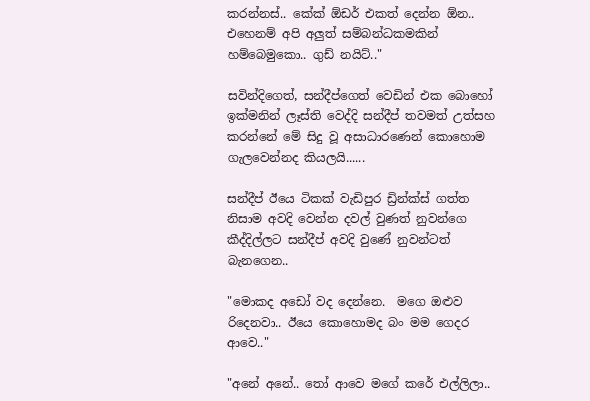කරන්නස්.. කේක් ඕඩර් එකත් දෙන්න ඕන.. එහෙනම් අපි අලුත් සම්බන්ධකමකින් හම්බෙමුකො.. ගුඩ් නයිට්.."

සවින්දිගෙත්, සන්දීප්ගෙත් වෙඩින් එක බොහෝ ඉක්මනින් ලෑස්ති වෙද්දි සන්දීප් තවමත් උත්සහ කරන්නේ මේ සිදු වූ අසාධාරණෙන් කොහොම ගැලවෙන්නද කියලයි......

සන්දීප් ඊයෙ ටිකක් වැඩිපුර ඩ්‍රින්ක්ස් ගත්ත නිසාම අවදි වෙන්න දවල් වුණත් නුවන්ගෙ කීද්දිල්ලට සන්දීප් අවදි වුණේ නුවන්ටත් බැනගෙන..

"මොකද අඩෝ වද දෙන්නෙ.  මගෙ ඔළුව රිදෙනවා.. ඊයෙ කොහොමද බං මම ගෙදර ආවෙ.."

"අනේ අනේ.. තෝ ආවෙ මගේ කරේ එල්ලිලා..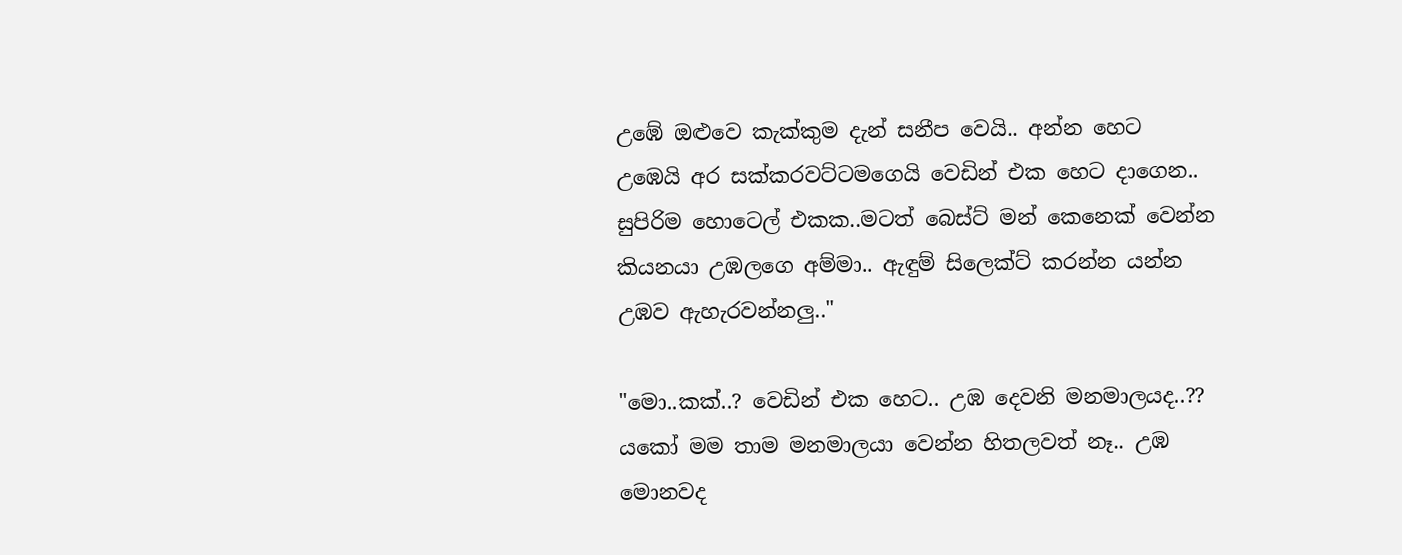උඹේ ඔළුවෙ කැක්කුම දැන් සනීප වෙයි.. අන්න හෙට උඹෙයි අර සක්කරවට්ටමගෙයි වෙඩින් එක හෙට දාගෙන.. සුපිරිම හොටෙල් එකක..මටත් බෙස්ට් මන් කෙනෙක් වෙන්න කියනයා උඹලගෙ අම්මා.. ඇඳුම් සිලෙක්ට් කරන්න යන්න උඹව ඇහැරවන්නලු.."

"මො..කක්..? වෙඩින් එක හෙට.. උඹ දෙවනි මනමාලයද..?? යකෝ මම තාම මනමාලයා වෙන්න හිතලවත් නෑ.. උඹ මොනවද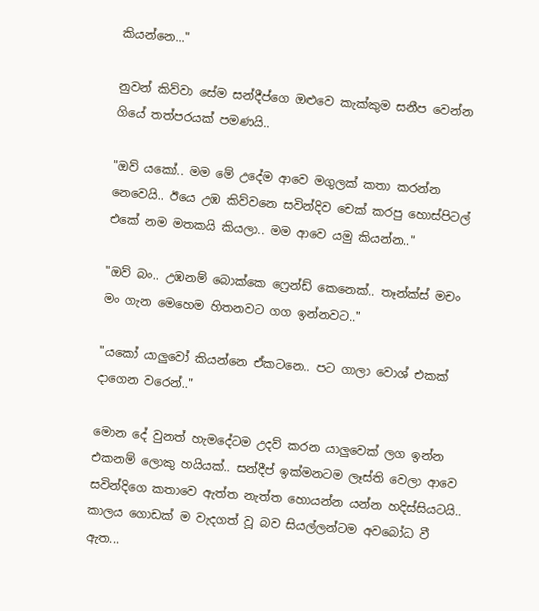කියන්නෙ..."

නුවන් කිව්වා සේම සන්දීප්ගෙ ඔළුවෙ කැක්කුම සනීප වෙන්න ගියේ තත්පරයක් පමණයි..

"ඔව් යකෝ.. මම මේ උදේම ආවෙ මගුලක් කතා කරන්න නෙවෙයි.. ඊයෙ උඹ කිව්වනෙ සවින්දිව චෙක් කරපු හොස්පිටල් එකේ නම මතකයි කියලා.. මම ආවෙ යමු කියන්න.."

"ඔව් බං.. උඹනම් බොක්කෙ ෆ්‍රෙන්ඩ් කෙනෙක්.. තෑන්ක්ස් මචං මං ගැන මෙහෙම හිතනවට ගග ඉන්නවට.."

"යකෝ යාලුවෝ කියන්නෙ ඒකටනෙ.. පට ගාලා වොශ් එකක් දාගෙන වරෙන්.."

මොන දේ වුනත් හැමදේටම උදව් කරන යාලුවෙක් ලග ඉන්න එකනම් ලොකු හයියක්.. සන්දීප් ඉක්මනටම ලෑස්ති වෙලා ආවෙ සවින්දිගෙ කතාවෙ ඇත්ත නැත්ත හොයන්න යන්න හදිස්සියටයි.. කාලය ගොඩක් ම වැදගත් වූ බව සියල්ලන්ටම අවබෝධ වී ඇත...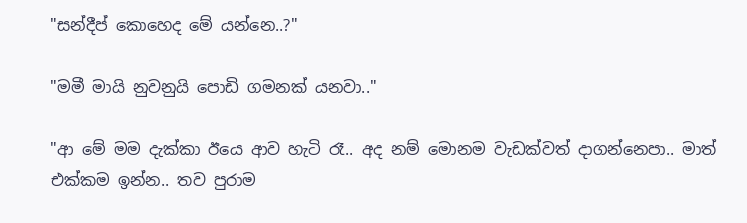"සන්දීප් කොහෙද මේ යන්නෙ..?"

"මමී මායි නුවනුයි පොඩි ගමනක් යනවා.."

"ආ මේ මම දැක්කා ඊයෙ ආව හැටි රෑ.. අද නම් මොනම වැඩක්වත් දාගන්නෙපා.. මාත් එක්කම ඉන්න.. තව පුරාම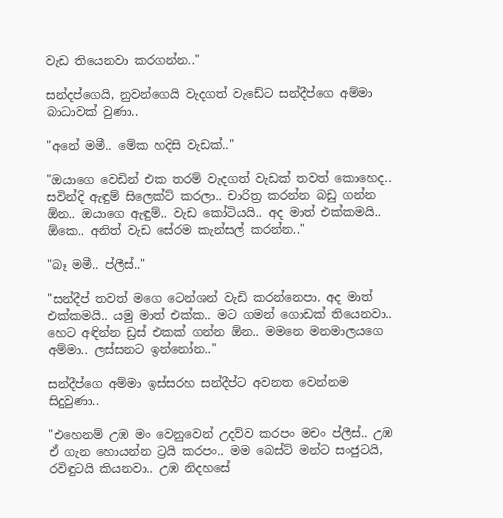වැඩ තියෙනවා කරගන්න.."

සන්දප්ගෙයි, නුවන්ගෙයි වැදගත් වැඩේට සන්දීප්ගෙ අම්මා බාධාවක් වුණා..

"අනේ මමී.. මේක හදිසි වැඩක්.."

"ඔයාගෙ වෙඩින් එක තරම් වැදගත් වැඩක් තවත් කොහෙද.. සවින්දි ඇඳුම් සිලෙක්ට් කරලා.. චාරිත්‍ර කරන්න බඩු ගන්න ඕන.. ඔයාගෙ ඇඳුම්.. වැඩ කෝටියයි.. අද මාත් එක්කමයි.. ඕකෙ.. අනිත් වැඩ සේරම කැන්සල් කරන්න.."

"බෑ මමී.. ප්ලීස්.."

"සන්දීප් තවත් මගෙ ටෙන්ශන් වැඩි කරන්නෙපා. අද මාත් එක්කමයි.. යමු මාත් එක්ක.. මට ගමන් ගොඩක් තියෙනවා.. හෙට අඳින්න ඩ්‍රස් එකක් ගන්න ඕන.. මමනෙ මනමාලයගෙ අම්මා.. ලස්සනට ඉන්නෝන.."

සන්දීප්ගෙ අම්මා ඉස්සරහ සන්දීප්ට අවනත වෙන්නම සිදුවුණා..

"එහෙනම් උඹ මං වෙනුවෙන් උදව්ව කරපං මචං ප්ලීස්.. උඹ ඒ ගැන හොයන්න ට්‍රයි කරපං.. මම බෙස්ට් මන්ට සංජුටයි, රවිඳුටයි කියනවා.. උඹ නිදහසේ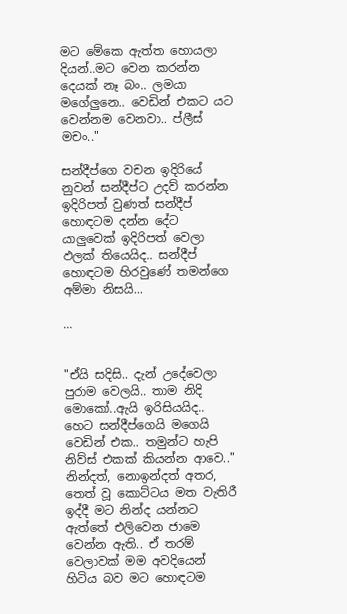මට මේකෙ ඇත්ත හොයලා දියන්..මට වෙන කරන්න දෙයක් නෑ බං.. ලමයා මගේලුනෙ.. වෙඩින් එකට යට වෙන්නම වෙනවා.. ප්ලීස් මචං.."

සන්දීප්ගෙ වචන ඉදිරියේ නුවන් සන්දීප්ට උදව් කරන්න ඉදිරිපත් වුණත් සන්දීප් හොඳටම දන්න දේට යාලුවෙක් ඉදිරිපත් වෙලා ඵලක් තියෙයිද.. සන්දීප් හොඳටම හිරවුණේ තමන්ගෙ අම්මා නිසයි...

...


"ඒයි සදිසි.. දැන් උදේවෙලා පුරාම වෙලයි.. තාම නිදි මොකෝ..ඇයි ඉරිසියයිද.. හෙට සන්දීප්ගෙයි මගෙයි වෙඩින් එක.. තමුන්ට හැපි නිව්ස් එකක් කියන්න ආවෙ.."
නින්දත්, නොඉන්දත් අතර, තෙත් වූ කොට්ටය මත වැතිරී ඉද්දී මට නින්ද යන්නට ඇත්තේ එලිවෙන ජාමෙ වෙන්න ඇති.. ඒ තරම් වෙලාවක් මම අවදියෙන් හිටිය බව මට හොඳටම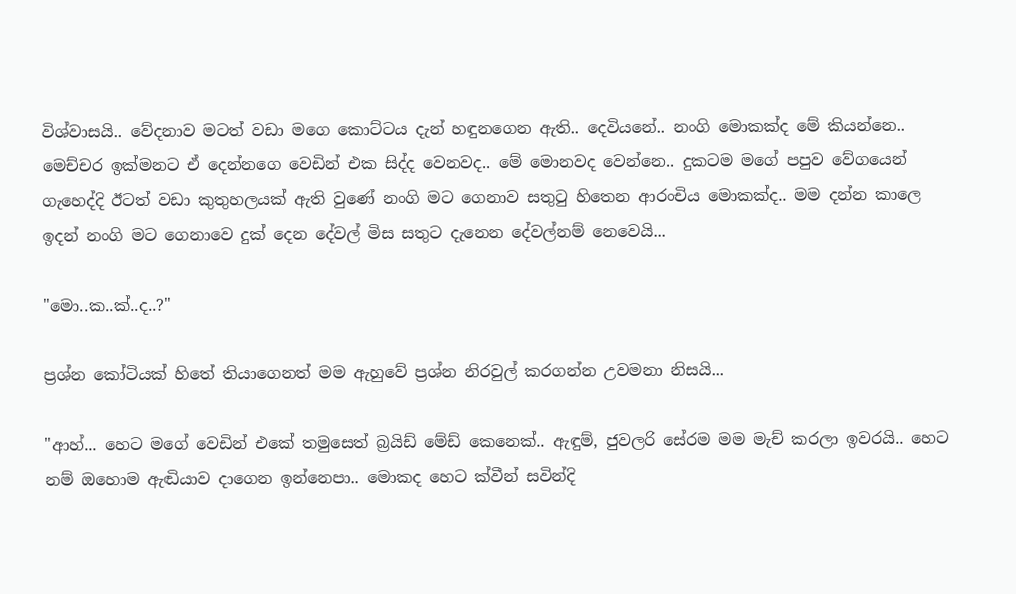විශ්වාසයි.. වේදනාව මටත් වඩා මගෙ කොට්ටය දැන් හඳුනගෙන ඇති.. දෙවියනේ.. නංගි මොකක්ද මේ කියන්නෙ.. මෙච්චර ඉක්මනට ඒ දෙන්නගෙ වෙඩින් එක සිද්ද වෙනවද.. මේ මොනවද වෙන්නෙ.. දුකටම මගේ පපුව වේගයෙන් ගැහෙද්දි ඊටත් වඩා කුතුහලයක් ඇති වුණේ නංගි මට ගෙනාව සතුටු හිතෙන ආරංචිය මොකක්ද.. මම දන්න කාලෙ ඉදන් නංගි මට ගෙනාවෙ දුක් දෙන දේවල් මිස සතුට දැනෙන දේවල්නම් නෙවෙයි...

"මො..ක..ක්..ද..?"

ප්‍රශ්න කෝටියක් හිතේ තියාගෙනත් මම ඇහුවේ ප්‍රශ්න නිරවුල් කරගන්න උවමනා නිසයි...

"ආහ්... හෙට මගේ වෙඩින් එකේ තමුසෙත් බ්‍රයිඩ් මේඩ් කෙනෙක්.. ඇඳුම්, ජුවලරි සේරම මම මැච් කරලා ඉවරයි.. හෙට නම් ඔහොම ඇඬියාව දාගෙන ඉන්නෙපා.. මොකද හෙට ක්වීන් සවින්දි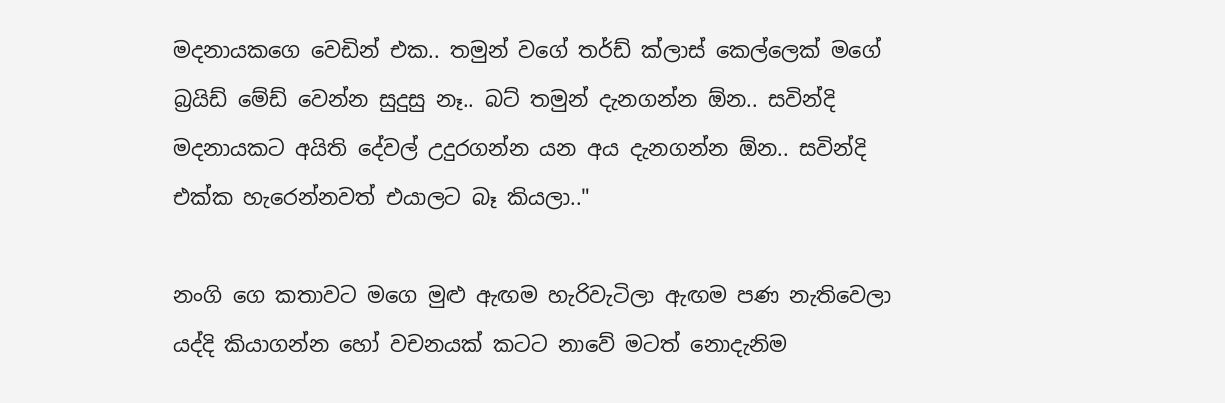මදනායකගෙ වෙඩින් එක.. තමුන් වගේ තර්ඩ් ක්ලාස් කෙල්ලෙක් මගේ බ්‍රයිඩ් මේඩ් වෙන්න සුදුසු නෑ.. බට් තමුන් දැනගන්න ඕන.. සවින්දි මදනායකට අයිති දේවල් උදුරගන්න යන අය දැනගන්න ඕන.. සවින්දි එක්ක හැරෙන්නවත් එයාලට බෑ කියලා.."

නංගි ගෙ කතාවට මගෙ මුළු ඇඟම හැරිවැටිලා ඇඟම පණ නැතිවෙලා යද්දි කියාගන්න හෝ වචනයක් කටට නාවේ මටත් නොදැනිම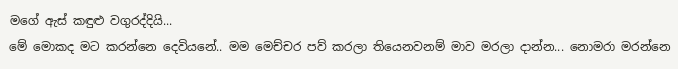මගේ ඇස් කඳුළු වගුරද්දියි...
මේ මොකද මට කරන්නෙ දෙවියනේ.. මම මෙච්චර පව් කරලා තියෙනවනම් මාව මරලා දාන්න... නොමරා මරන්නෙ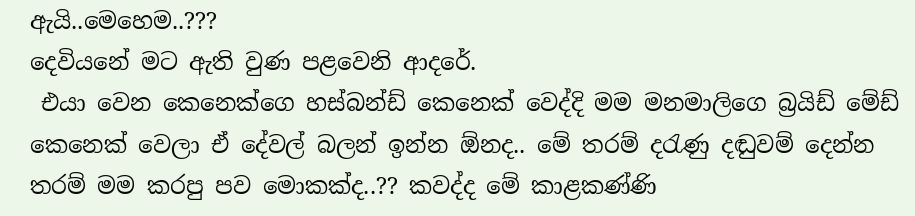ඇයි..මෙහෙම..???
දෙවියනේ මට ඇති වුණ පළවෙනි ආදරේ.
 එයා වෙන කෙනෙක්ගෙ හස්බන්ඩ් කෙනෙක් වෙද්දි මම මනමාලිගෙ බ්‍රයිඩ් මේඩ් කෙනෙක් වෙලා ඒ දේවල් බලන් ඉන්න ඕනද.. මේ තරම් දරැණු දඬුවම් දෙන්න තරම් මම කරපු පව මොකක්ද..?? කවද්ද මේ කාළකණ්ණි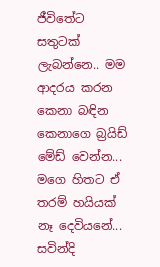ජීවිතේට සතුටක් ලැබන්නෙ.. මම ආදරය කරන කෙනා බඳින කෙනාගෙ බ්‍රයිඩ් මේඩ් වෙන්න... මගෙ හිතට ඒ තරම් හයියක් නෑ දෙවියනේ... සවින්දි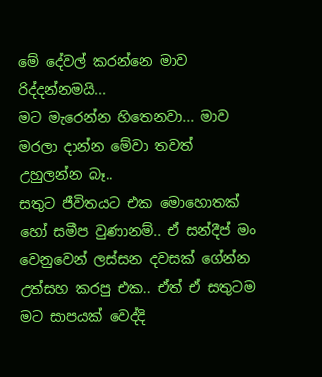මේ දේවල් කරන්නෙ මාව රිද්දන්නමයි...
මට මැරෙන්න හිතෙනවා... මාව මරලා දාන්න මේවා තවත් උහුලන්න බෑ..
සතුට ජීවිතයට එක මොහොතක් හෝ සමීප වුණානම්.. ඒ සන්දීප් මං වෙනුවෙන් ලස්සන දවසක් ගේන්න උත්සහ කරපු එක.. ඒත් ඒ සතුටම මට සාපයක් වෙද්දි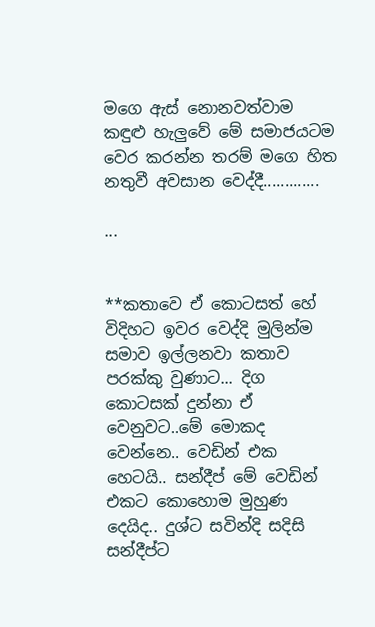මගෙ ඇස් නොනවත්වාම කඳුළු හැලුවේ මේ සමාජයටම වෙර කරන්න තරම් මගෙ හිත නතුවී අවසාන වෙද්දී.............

...


**කතාවෙ ඒ කොටසත් හේ විදිහට ඉවර වෙද්දි මුලින්ම සමාව ඉල්ලනවා කතාව පරක්කු වුණාට... දිග කොටසක් දුන්නා ඒ වෙනුවට..මේ මොකද වෙන්නෙ.. වෙඩින් එක හෙටයි.. සන්දීප් මේ වෙඩින් එකට කොහොම මුහුණ දෙයිද.. දුශ්ට සවින්දි සදිසි සන්දීප්ට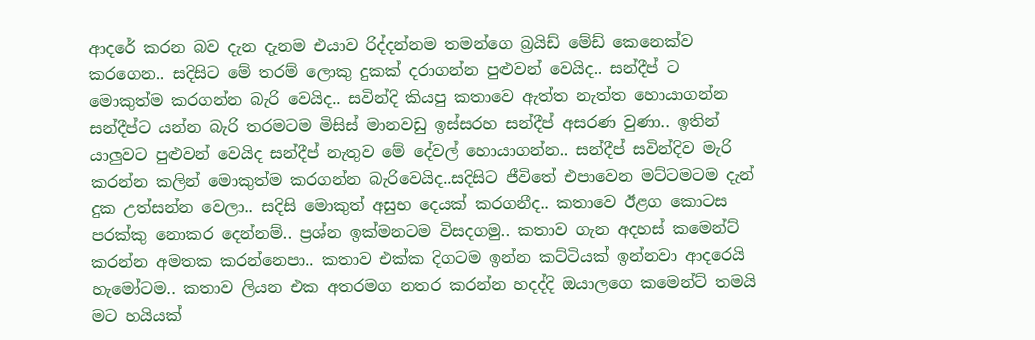ආදරේ කරන බව දැන දැනම එයාව රිද්දන්නම තමන්ගෙ බ්‍රයිඩ් මේඩ් කෙනෙක්ව කරගෙන.. සදිසිට මේ තරම් ලොකු දුකක් දරාගන්න පුළුවන් වෙයිද.. සන්දීප් ට මොකුත්ම කරගන්න බැරි වෙයිද.. සවින්දි කියපු කතාවෙ ඇත්ත නැත්ත හොයාගන්න සන්දීප්ට යන්න බැරි තරමටම මිසිස් මානවඩු ඉස්සරහ සන්දීප් අසරණ වුණා.. ඉතින් යාලුවට පුළුවන් වෙයිද සන්දීප් නැතුව මේ දේවල් හොයාගන්න.. සන්දීප් සවින්දිව මැරි කරන්න කලින් මොකුත්ම කරගන්න බැරිවෙයිද..සදිසිට ජීවිතේ එපාවෙන මට්ටමටම දැන් දුක උත්සන්න වෙලා.. සදිසි මොකුත් අසුභ දෙයක් කරගනීද.. කතාවෙ ඊළග කොටස පරක්කු නොකර දෙන්නම්.. ප්‍රශ්න ඉක්මනටම විසදගමු.. කතාව ගැන අදහස් කමෙන්ට් කරන්න අමතක කරන්නෙපා.. කතාව එක්ක දිගටම ඉන්න කට්ටියක් ඉන්නවා ආදරෙයි හැමෝටම.. කතාව ලියන එක අතරමග නතර කරන්න හදද්දි ඔයාලගෙ කමෙන්ට් තමයි මට හයියක්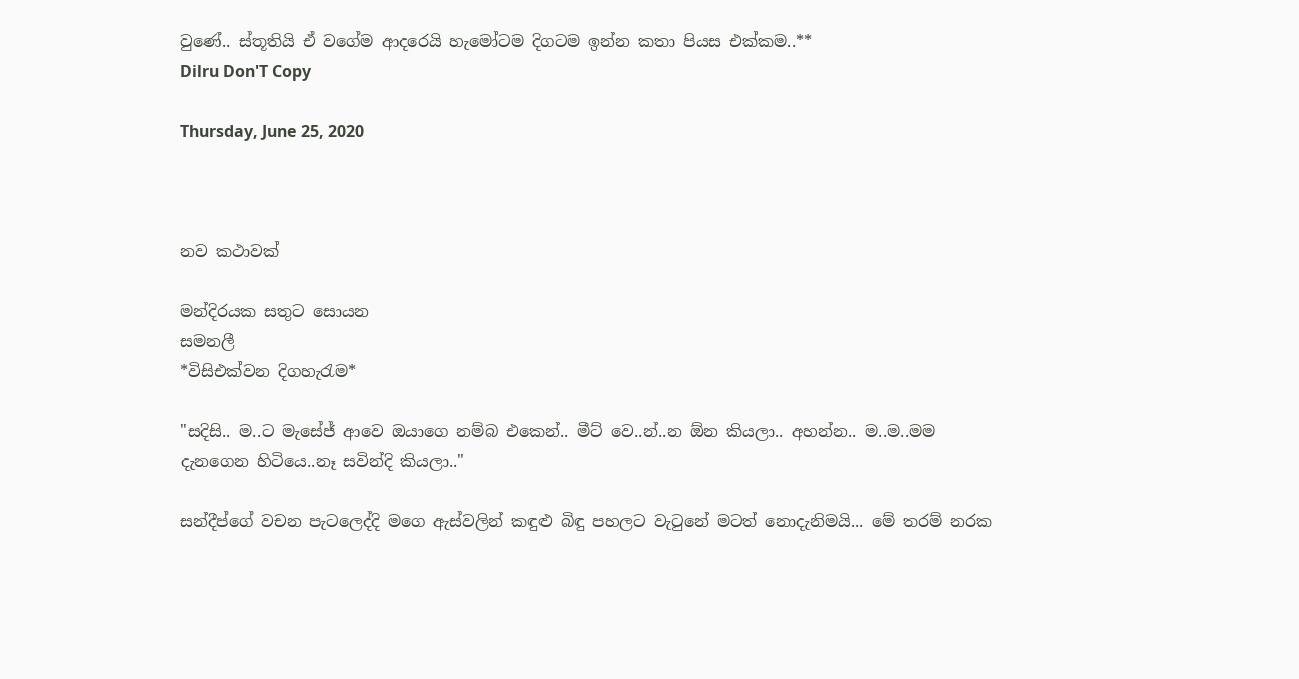වුණේ.. ස්තූතියි ඒ වගේම ආදරෙයි හැමෝටම දිගටම ඉන්න කතා පියස එක්කම..**
Dilru Don'T Copy

Thursday, June 25, 2020



නව කථාවක්

මන්දිරයක සතුට සොයන
සමනලී
*විසිඑක්වන දිගහැරැම*

"සදිසි.. ම..ට මැසේජ් ආවෙ ඔයාගෙ නම්බ එකෙන්.. මීට් වෙ..න්..න ඕන කියලා.. අහන්න.. ම..ම..මම දැනගෙන හිටියෙ..නෑ සවින්දි කියලා.."

සන්දීප්ගේ වචන පැටලෙද්දි මගෙ ඇස්වලින් කඳුළු බිඳු පහලට වැටුනේ මටත් නොදැනිමයි... මේ තරම් නරක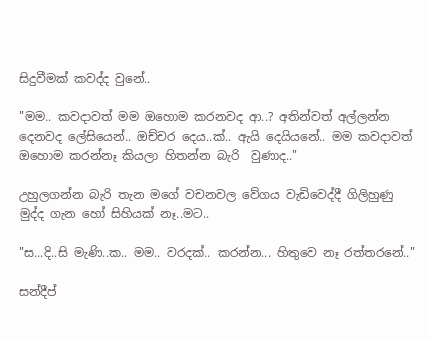සිදුවීමක් කවද්ද වුනේ..

"මම.. කවදාවත් මම ඔහොම කරනවද ආ..? අතින්වත් අල්ලන්න දෙනවද ලේසියෙන්.. ඔච්චර දෙය..ක්.. ඇයි දෙයියනේ.. මම කවදාවත් ඔහොම කරන්නෑ කියලා හිතන්න බැරි  වුණාද.."

උහුලගන්න බැරි තැන මගේ වචනවල වේගය වැඩිවෙද්දී ගිලිහුණු මුද්ද ගැන හෝ සිහියක් නෑ..මට..

"ස...දි..සි මැණි..ක.. මම.. වරදක්.. කරන්න... හිතුවෙ නෑ රත්තරනේ.."

සන්දීප්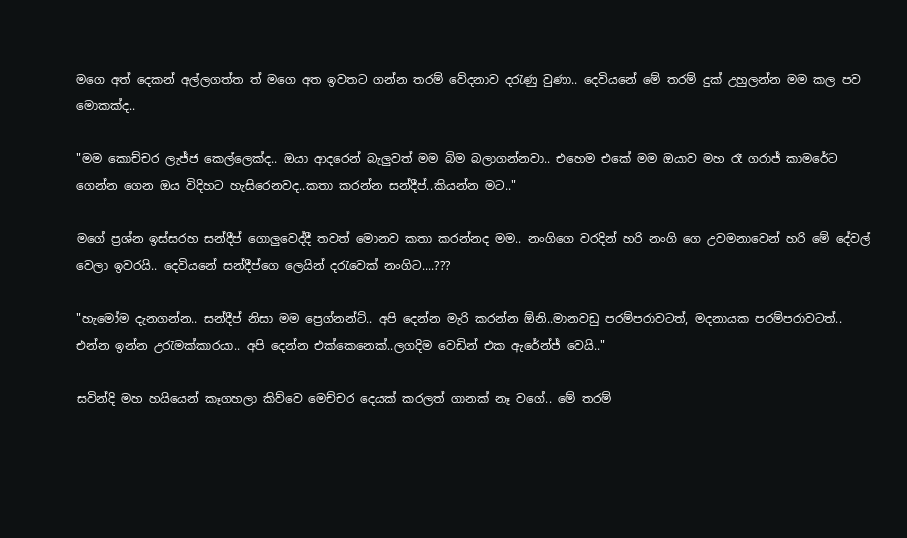මගෙ අත් දෙකන් අල්ලගත්ත ත් මගෙ අත ඉවතට ගන්න තරම් වේදනාව දරැණු වුණා.. දෙවියනේ මේ තරම් දුක් උහුලන්න මම කල පව මොකක්ද..

"මම කොච්චර ලැජ්ජ කෙල්ලෙක්ද.. ඔයා ආදරෙන් බැලුවත් මම බිම බලාගන්නවා.. එහෙම එකේ මම ඔයාව මහ රෑ ගරාජ් කාමරේට ගෙන්න ගෙන ඔය විදිහට හැසිරෙනවද..කතා කරන්න සන්දීප්..කියන්න මට.."

මගේ ප්‍රශ්න ඉස්සරහ සන්දීප් ගොලුවෙද්දී තවත් මොනව කතා කරන්නද මම.. නංගිගෙ වරදින් හරි නංගි ගෙ උවමනාවෙන් හරි මේ දේවල් වෙලා ඉවරයි.. දෙවියනේ සන්දීප්ගෙ ලෙයින් දරැවෙක් නංගිට....???

"හැමෝම දැනගන්න.. සන්දීප් නිසා මම ප්‍රෙග්නන්ට්.. අපි දෙන්න මැරි කරන්න ඕනි..මානවඩු පරම්පරාවටත්, මදනායක පරම්පරාවටත්.. එන්න ඉන්න උරැමක්කාරයා.. අපි දෙන්න එක්කෙනෙක්..ලගදිම වෙඩින් එක ඇරේන්ජ් වෙයි.."

සවින්දි මහ හයියෙන් කෑගහලා කිව්වෙ මෙච්චර දෙයක් කරලත් ගානක් නෑ වගේ.. මේ තරම්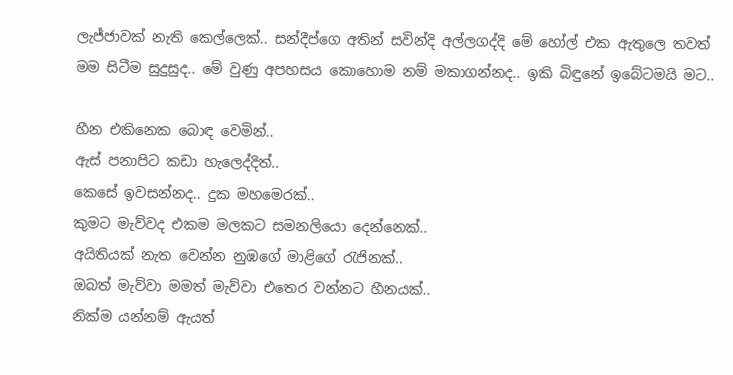ලැජ්ජාවක් නැති කෙල්ලෙක්.. සන්දීප්ගෙ අතින් සවින්දි අල්ලගද්දි මේ හෝල් එක ඇතුලෙ තවත් මම සිටීම සුදුසුද.. මේ වුණු අපහසය කොහොම නම් මකාගන්නද.. ඉකි බිඳුනේ ඉබේටමයි මට..

හීන එකිනෙක බොඳ වෙමින්..
ඇස් පනාපිට කඩා හැලෙද්දිත්..
කෙසේ ඉවසන්නද.. දුක මහමෙරක්..
කුමට මැව්වද එකම මලකට සමනලියො දෙන්නෙක්..
අයිතියක් නැත වෙන්න නුඹගේ මාළිගේ රැජිනක්..
ඔබත් මැව්වා මමත් මැව්වා එතෙර වන්නට හීනයක්..
නික්ම යන්නම් ඇයත්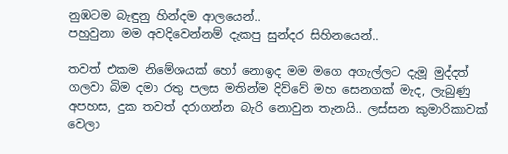නුඹටම බැඳුනු හින්දම ආලයෙන්..
පහුවුනා මම අවදිවෙන්නම් දැකපු සුන්දර සිහිනයෙන්..

තවත් එකම නිමේශයක් හෝ නොඉද මම මගෙ අගැල්ලට දැමූ මුද්දත් ගලවා බිම දමා රතු පලස මතින්ම දිව්වේ මහ සෙනගක් මැද, ලැබුණු අපහස, දුක තවත් දරාගන්න බැරි නොවුන තැනයි.. ලස්සන කුමාරිකාවක් වෙලා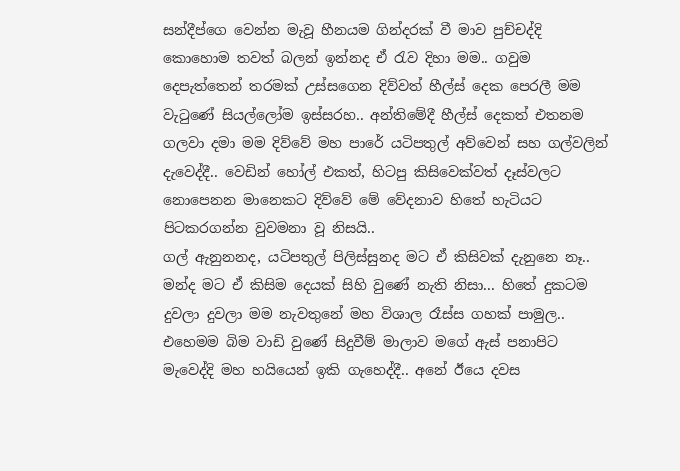සන්දීප්ගෙ වෙන්න මැවූ හීනයම ගින්දරක් වී මාව පුච්චද්දි කොහොම තවත් බලන් ඉන්නද ඒ රැව දිහා මම.. ගවුම දෙපැත්තෙන් තරමක් උස්සගෙන දිව්වත් හීල්ස් දෙක පෙරලී මම වැටුණේ සියල්ලෝම ඉස්සරහ.. අන්තිමේදී හීල්ස් දෙකත් එතනම ගලවා දමා මම දිව්වේ මහ පාරේ යටිපතුල් අව්වෙන් සහ ගල්වලින් දැවෙද්දී.. වෙඩින් හෝල් එකත්, හිටපු කිසිවෙක්වත් දෑස්වලට නොපෙනන මානෙකට දිව්වේ මේ වේදනාව හිතේ හැටියට පිටකරගන්න වුවමනා වූ නිසයි..
ගල් ඇනුනනද, යටිපතුල් පිලිස්සුනද මට ඒ කිසිවක් දැනුනෙ නෑ.. මන්ද මට ඒ කිසිම දෙයක් සිහි වුණේ නැති නිසා... හිතේ දුකටම දුවලා දුවලා මම නැවතුනේ මහ විශාල රෑස්ස ගහක් පාමුල.. එහෙමම බිම වාඩි වුණේ සිදුවීම් මාලාව මගේ ඇස් පනාපිට මැවෙද්දි මහ හයියෙන් ඉකි ගැහෙද්දී.. අනේ ඊයෙ දවස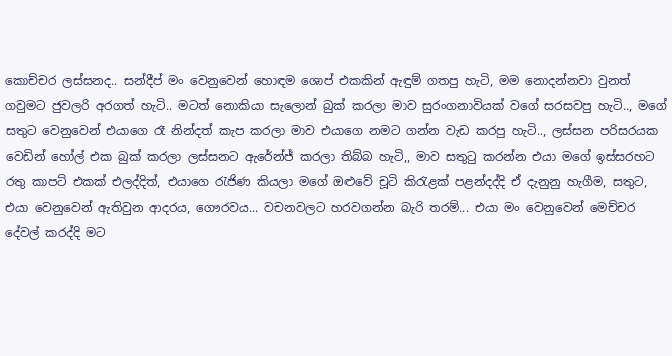කොච්චර ලස්සනද.. සන්දීප් මං වෙනුවෙන් හොඳම ශොප් එකකින් ඇඳුම් ගතපු හැටි, මම නොදන්නවා වුනත් ගවුමට ජුවලරි අරගත් හැටි.. මටත් නොකියා සැලොන් බුක් කරලා මාව සුරංගනාවියක් වගේ සරසවපු හැටි.., මගේ සතුට වෙනුවෙන් එයාගෙ රෑ නින්දත් කැප කරලා මාව එයාගෙ නමට ගන්න වැඩ කරපු හැටි.., ලස්සන පරිසරයක වෙඩින් හෝල් එක බුක් කරලා ලස්සනට ඇරේන්ජ් කරලා තිබ්බ හැටි,, මාව සතුටු කරන්න එයා මගේ ඉස්සරහට රතු කාපට් එකක් එලද්දිත්, එයාගෙ රැජිණ කියලා මගේ ඔළුවේ චූටි කිරැළක් පළන්දද්දි ඒ දැනුනු හැගීම, සතුට, එයා වෙනුවෙන් ඇතිවුන ආදරය, ගෞරවය... වචනවලට හරවගන්න බැරි තරම්... එයා මං වෙනුවෙන් මෙච්චර දේවල් කරද්දි මට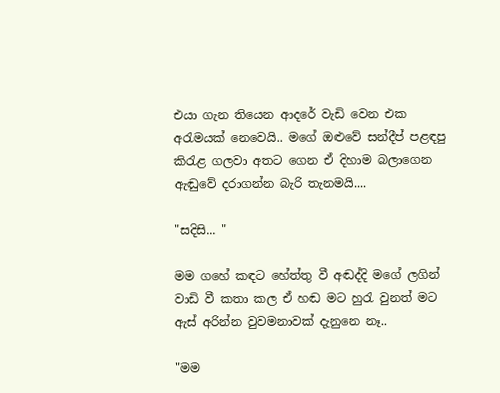එයා ගැන තියෙන ආදරේ වැඩි වෙන එක අරැමයක් නෙවෙයි.. මගේ ඔළුවේ සන්දීප් පළඳපු කිරැළ ගලවා අතට ගෙන ඒ දිහාම බලාගෙන ඇඬුවේ දරාගන්න බැරි තැනමයි....

"සදිසි... "

මම ගහේ කඳට හේත්තු වී අඬද්දි මගේ ලගින් වාඩි වී කතා කල ඒ හඬ මට හුරැ වුනත් මට ඇස් අරින්න වුවමනාවක් දැනුනෙ නෑ..

"මම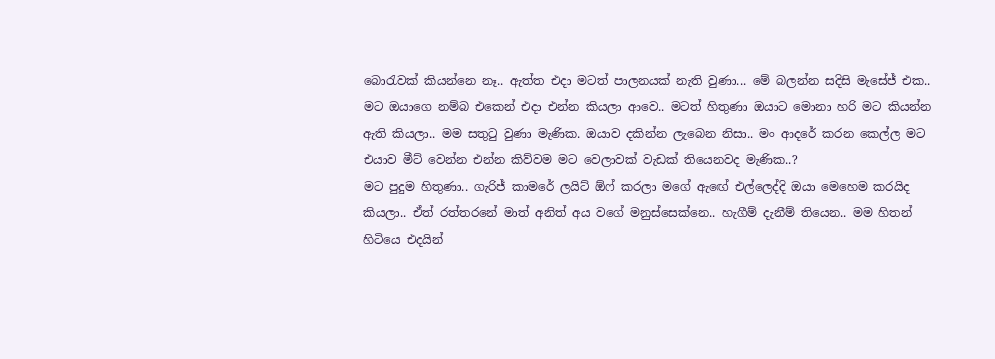බොරැවක් කියන්නෙ නෑ.. ඇත්ත එදා මටත් පාලනයක් නැති වුණා... මේ බලන්න සදිසි මැසේජ් එක.. මට ඔයාගෙ නම්බ එකෙන් එදා එන්න කියලා ආවෙ.. මටත් හිතුණා ඔයාට මොනා හරි මට කියන්න ඇති කියලා.. මම සතුටු වුණා මැණික. ඔයාව දකින්න ලැබෙන නිසා.. මං ආදරේ කරන කෙල්ල මට එයාව මීට් වෙන්න එන්න කිව්වම මට වෙලාවක් වැඩක් තියෙනවද මැණික..?
මට පුදුම හිතුණා.. ගැරිජ් කාමරේ ලයිට් ඕෆ් කරලා මගේ ඇඟේ එල්ලෙද්දි ඔයා මෙහෙම කරයිද කියලා.. ඒත් රත්තරනේ මාත් අනිත් අය වගේ මනුස්සෙක්නෙ.. හැගීම් දැනීම් තියෙන.. මම හිතන් හිටියෙ එදයින්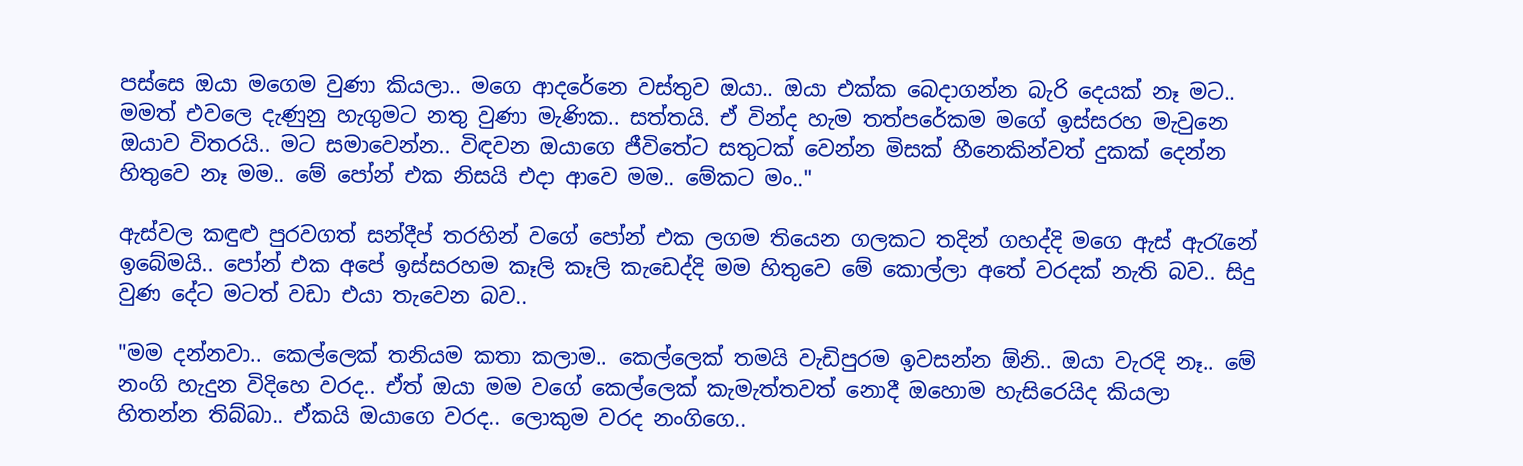පස්සෙ ඔයා මගෙම වුණා කියලා.. මගෙ ආදරේනෙ වස්තුව ඔයා.. ඔයා එක්ක බෙදාගන්න බැරි දෙයක් නෑ මට.. මමත් එවලෙ දැණුනු හැගුමට නතු වුණා මැණික.. සත්තයි. ඒ වින්ද හැම තත්පරේකම මගේ ඉස්සරහ මැවුනෙ ඔයාව විතරයි.. මට සමාවෙන්න.. විඳවන ඔයාගෙ ජීවිතේට සතුටක් වෙන්න මිසක් හීනෙකින්වත් දුකක් දෙන්න හිතුවෙ නෑ මම.. මේ පෝන් එක නිසයි එදා ආවෙ මම.. මේකට මං.."

ඇස්වල කඳුළු පුරවගත් සන්දීප් තරහින් වගේ පෝන් එක ලගම තියෙන ගලකට තදින් ගහද්දි මගෙ ඇස් ඇරැනේ ඉබේමයි.. පෝන් එක අපේ ඉස්සරහම කෑලි කෑලි කැඩෙද්දි මම හිතුවෙ මේ කොල්ලා අතේ වරදක් නැති බව.. සිදු වුණ දේට මටත් වඩා එයා තැවෙන බව..

"මම දන්නවා.. කෙල්ලෙක් තනියම කතා කලාම.. කෙල්ලෙක් තමයි වැඩිපුරම ඉවසන්න ඕනි.. ඔයා වැරදි නෑ.. මේ නංගි හැදුන විදිහෙ වරද.. ඒත් ඔයා මම වගේ කෙල්ලෙක් කැමැත්තවත් නොදී ඔහොම හැසිරෙයිද කියලා හිතන්න තිබ්බා.. ඒකයි ඔයාගෙ වරද.. ලොකුම වරද නංගිගෙ..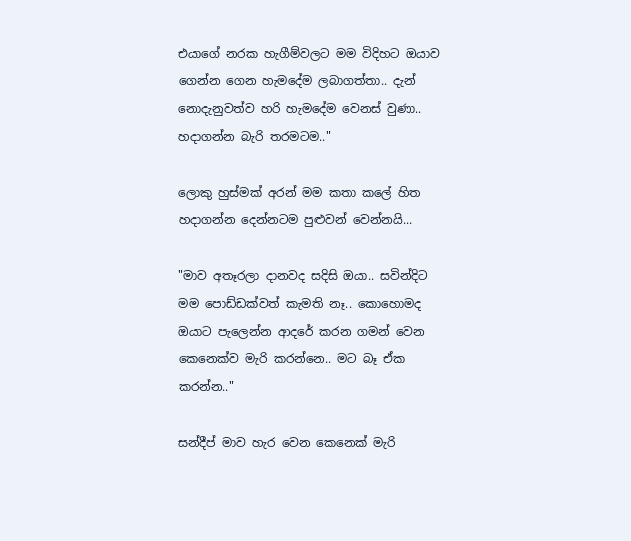එයාගේ නරක හැගීම්වලට මම විදිහට ඔයාව ගෙන්න ගෙන හැමදේම ලබාගත්තා.. දැන් නොදැනුවත්ව හරි හැමදේම වෙනස් වුණා.. හදාගන්න බැරි තරමටම.."

ලොකු හුස්මක් අරන් මම කතා කලේ හිත හදාගන්න දෙන්නටම පුළුවන් වෙන්නයි...

"මාව අතෑරලා දානවද සදිසි ඔයා.. සවින්දිට මම පොඩ්ඩක්වත් කැමති නෑ.. කොහොමද ඔයාට පැලෙන්න ආදරේ කරන ගමන් වෙන කෙනෙක්ව මැරි කරන්නෙ.. මට බෑ ඒක කරන්න.."

සන්දීප් මාව හැර වෙන කෙනෙක් මැරි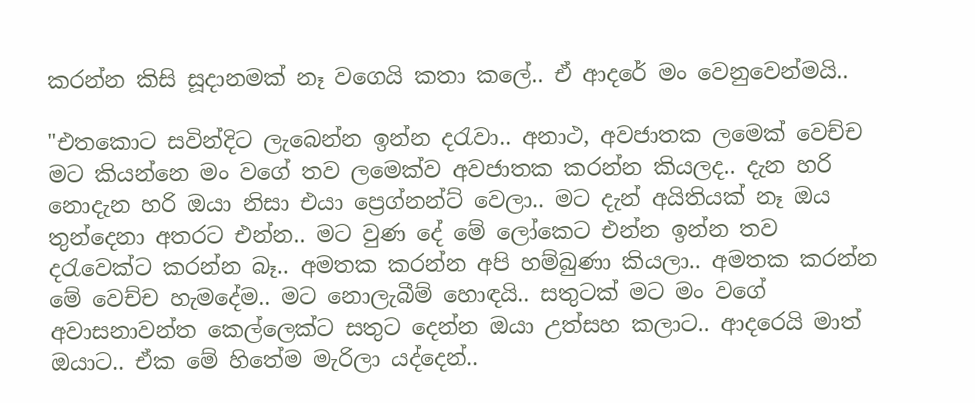කරන්න කිසි සූදානමක් නෑ වගෙයි කතා කලේ.. ඒ ආදරේ මං වෙනුවෙන්මයි..

"එතකොට සවින්දිට ලැබෙන්න ඉන්න දරැවා.. අනාථ, අවජාතක ලමෙක් වෙච්ච මට කියන්නෙ මං වගේ තව ලමෙක්ව අවජාතක කරන්න කියලද.. දැන හරි නොදැන හරි ඔයා නිසා එයා ප්‍රෙග්නන්ට් වෙලා.. මට දැන් අයිතියක් නෑ ඔය තුන්දෙනා අතරට එන්න.. මට වුණ දේ මේ ලෝකෙට එන්න ඉන්න තව දරැවෙක්ට කරන්න බෑ.. අමතක කරන්න අපි හම්බුණා කියලා.. අමතක කරන්න මේ වෙච්ච හැමදේම.. මට නොලැබීම් හොඳයි.. සතුටක් මට මං වගේ අවාසනාවන්ත කෙල්ලෙක්ට සතුට දෙන්න ඔයා උත්සහ කලාට.. ආදරෙයි මාත් ඔයාට.. ඒක මේ හිතේම මැරිලා යද්දෙන්..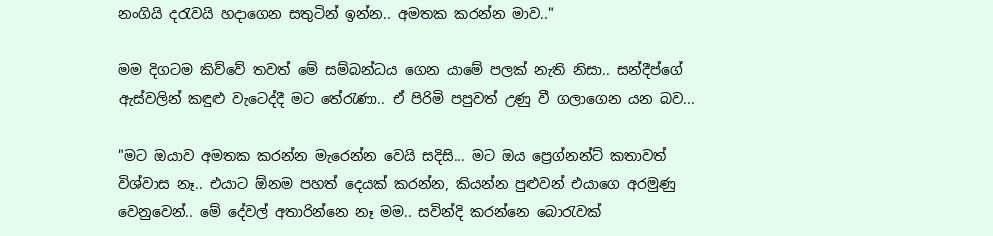නංගියි දරැවයි හදාගෙන සතුටින් ඉන්න.. අමතක කරන්න මාව.."

මම දිගටම කිව්වේ තවත් මේ සම්බන්ධය ගෙන යාමේ පලක් නැති නිසා.. සන්දීප්ගේ ඇස්වලින් කඳුළු වැටෙද්දී මට තේරැණා.. ඒ පිරිමි පපුවත් උණු වී ගලාගෙන යන බව...

"මට ඔයාව අමතක කරන්න මැරෙන්න වෙයි සදිසි... මට ඔය ප්‍රෙග්නන්ට් කතාවත් විශ්වාස නෑ.. එයාට ඕනම පහත් දෙයක් කරන්න, කියන්න පුළුවන් එයාගෙ අරමුණු වෙනුවෙන්.. මේ දේවල් අතාරින්නෙ නෑ මම.. සවින්දි කරන්නෙ බොරැවක්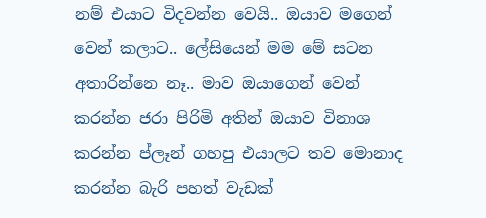නම් එයාට විදවන්න වෙයි.. ඔයාව මගෙන් වෙන් කලාට.. ලේසියෙන් මම මේ සටන අතාරින්නෙ නෑ.. මාව ඔයාගෙන් වෙන් කරන්න ජරා පිරිමි අතින් ඔයාව විනාශ කරන්න ප්ලෑන් ගහපු එයාලට තව මොනාද කරන්න බැරි පහත් වැඩක්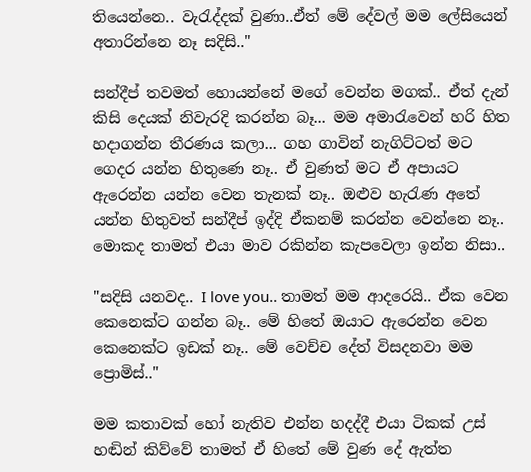තියෙන්නෙ.. වැරැද්දක් වුණා..ඒත් මේ දේවල් මම ලේසියෙන් අතාරින්නෙ නෑ සදිසි.."

සන්දීප් තවමත් හොයන්නේ මගේ වෙන්න මගක්.. ඒත් දැන් කිසි දෙයක් නිවැරදි කරන්න බෑ... මම අමාරැවෙන් හරි හිත හදාගන්න තීරණය කලා... ගහ ගාවින් නැගිට්ටත් මට ගෙදර යන්න හිතුණෙ නෑ.. ඒ වුණත් මට ඒ අපායට ඇරෙන්න යන්න වෙන තැනක් නෑ.. ඔළුව හැරැණ අතේ යන්න හිතුවත් සන්දීප් ඉද්දි ඒකනම් කරන්න වෙන්නෙ නෑ.. මොකද තාමත් එයා මාව රකින්න කැපවෙලා ඉන්න නිසා..

"සදිසි යනවද.. I love you.. තාමත් මම ආදරෙයි.. ඒක වෙන කෙනෙක්ට ගන්න බෑ.. මේ හිතේ ඔයාට ඇරෙන්න වෙන කෙනෙක්ට ඉඩක් නෑ.. මේ වෙච්ච දේත් විසදනවා මම ප්‍රොමිස්.."

මම කතාවක් හෝ නැතිව එන්න හදද්දී එයා ටිකක් උස් හඬින් කිව්වේ තාමත් ඒ හිතේ මේ වුණ දේ ඇත්ත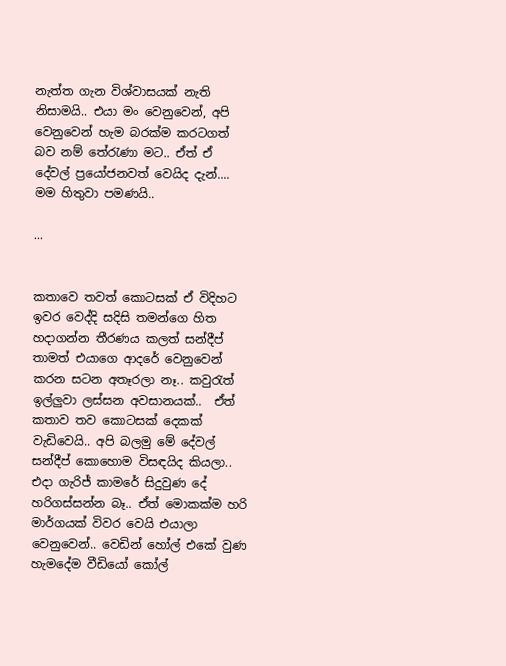නැත්ත ගැන විශ්වාසයක් නැති නිසාමයි.. එයා මං වෙනුවෙන්, අපි වෙනුවෙන් හැම බරක්ම කරටගත් බව නම් තේරැණා මට.. ඒත් ඒ දේවල් ප්‍රයෝජනවත් වෙයිද දැන්.... මම හිතුවා පමණයි..

...


කතාවෙ තවත් කොටසක් ඒ විදිහට ඉවර වෙද්දි සදිසි තමන්ගෙ හිත හදාගන්න තීරණය කලත් සන්දීප් තාමත් එයාගෙ ආදරේ වෙනුවෙන් කරන සටන අතෑරලා නෑ.. කවුරැත් ඉල්ලුවා ලස්සන අවසානයක්..  ඒත් කතාව තව කොටසක් දෙකක් වැඩිවෙයි.. අපි බලමු මේ දේවල් සන්දීප් කොහොම විසඳයිද කියලා.. එදා ගැරිජ් කාමරේ සිදුවුණ දේ හරිගස්සන්න බෑ.. ඒත් මොකක්ම හරි මාර්ගයක් විවර වෙයි එයාලා වෙනුවෙන්.. වෙඩින් හෝල් එකේ වුණ හැමදේම වීඩියෝ කෝල්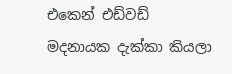එකෙන් එඩ්වඩ් මදනායක දැක්කා කියලා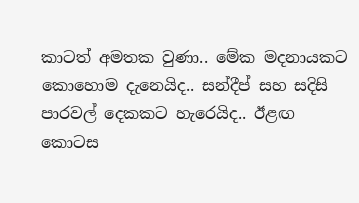කාටත් අමතක වුණා.. මේක මදනායකට කොහොම දැනෙයිද.. සන්දීප් සහ සදිසි පාරවල් දෙකකට හැරෙයිද.. ඊළඟ කොටස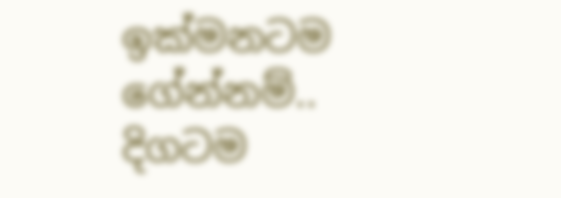ඉක්මනටම ගේන්නම්.. දිගටම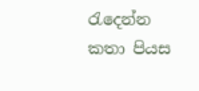රැදෙන්න කතා පියස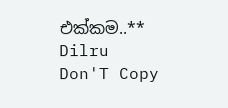එක්කම..**
Dilru Don'T Copy